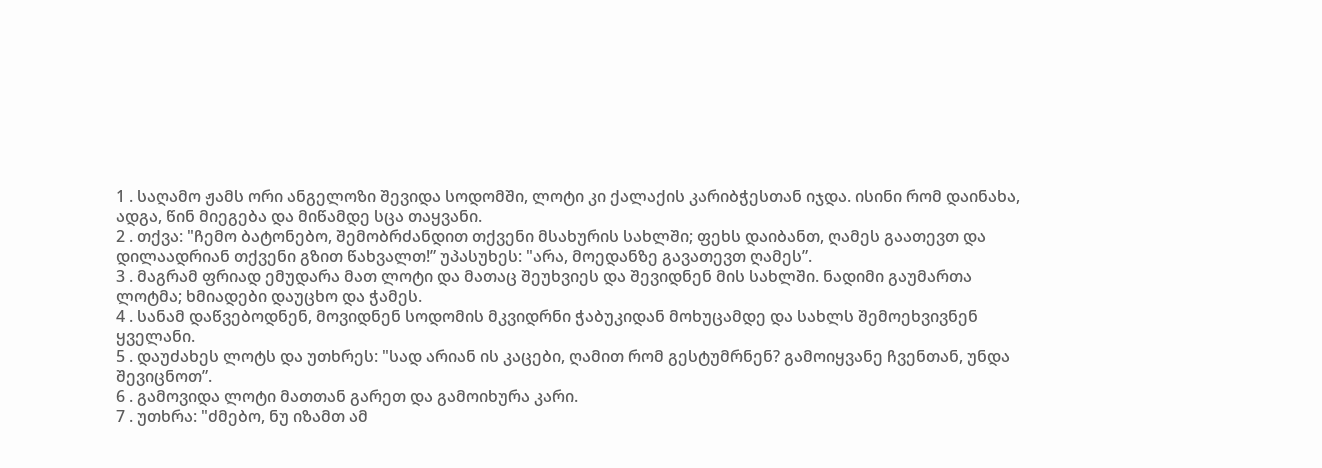1 . საღამო ჟამს ორი ანგელოზი შევიდა სოდომში, ლოტი კი ქალაქის კარიბჭესთან იჯდა. ისინი რომ დაინახა, ადგა, წინ მიეგება და მიწამდე სცა თაყვანი.
2 . თქვა: "ჩემო ბატონებო, შემობრძანდით თქვენი მსახურის სახლში; ფეხს დაიბანთ, ღამეს გაათევთ და დილაადრიან თქვენი გზით წახვალთ!” უპასუხეს: "არა, მოედანზე გავათევთ ღამეს”.
3 . მაგრამ ფრიად ემუდარა მათ ლოტი და მათაც შეუხვიეს და შევიდნენ მის სახლში. ნადიმი გაუმართა ლოტმა; ხმიადები დაუცხო და ჭამეს.
4 . სანამ დაწვებოდნენ, მოვიდნენ სოდომის მკვიდრნი ჭაბუკიდან მოხუცამდე და სახლს შემოეხვივნენ ყველანი.
5 . დაუძახეს ლოტს და უთხრეს: "სად არიან ის კაცები, ღამით რომ გესტუმრნენ? გამოიყვანე ჩვენთან, უნდა შევიცნოთ”.
6 . გამოვიდა ლოტი მათთან გარეთ და გამოიხურა კარი.
7 . უთხრა: "ძმებო, ნუ იზამთ ამ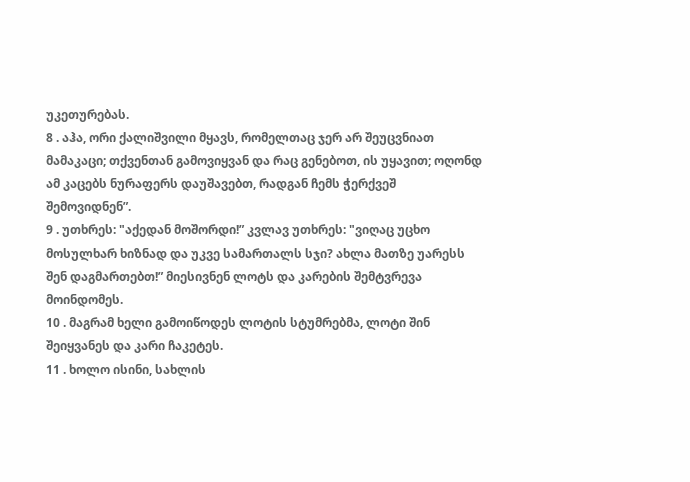უკეთურებას.
8 . აჰა, ორი ქალიშვილი მყავს, რომელთაც ჯერ არ შეუცვნიათ მამაკაცი; თქვენთან გამოვიყვან და რაც გენებოთ, ის უყავით; ოღონდ ამ კაცებს ნურაფერს დაუშავებთ, რადგან ჩემს ჭერქვეშ შემოვიდნენ”.
9 . უთხრეს: "აქედან მოშორდი!” კვლავ უთხრეს: "ვიღაც უცხო მოსულხარ ხიზნად და უკვე სამართალს სჯი? ახლა მათზე უარესს შენ დაგმართებთ!” მიესივნენ ლოტს და კარების შემტვრევა მოინდომეს.
10 . მაგრამ ხელი გამოიწოდეს ლოტის სტუმრებმა, ლოტი შინ შეიყვანეს და კარი ჩაკეტეს.
11 . ხოლო ისინი, სახლის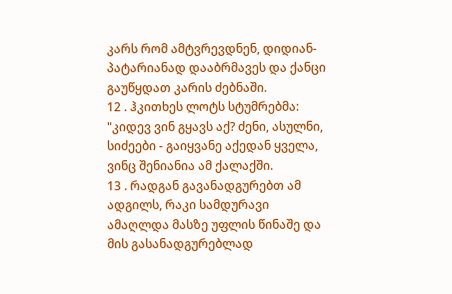კარს რომ ამტვრევდნენ, დიდიან-პატარიანად დააბრმავეს და ქანცი გაუწყდათ კარის ძებნაში.
12 . ჰკითხეს ლოტს სტუმრებმა: "კიდევ ვინ გყავს აქ? ძენი, ასულნი, სიძეები - გაიყვანე აქედან ყველა, ვინც შენიანია ამ ქალაქში.
13 . რადგან გავანადგურებთ ამ ადგილს, რაკი სამდურავი ამაღლდა მასზე უფლის წინაშე და მის გასანადგურებლად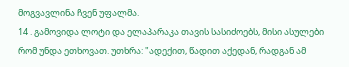მოგვავლინა ჩვენ უფალმა.
14 . გამოვიდა ლოტი და ელაპარაკა თავის სასიძოებს, მისი ასულები რომ უნდა ეთხოვათ. უთხრა: "ადექით, წადით აქედან, რადგან ამ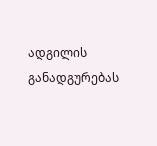ადგილის განადგურებას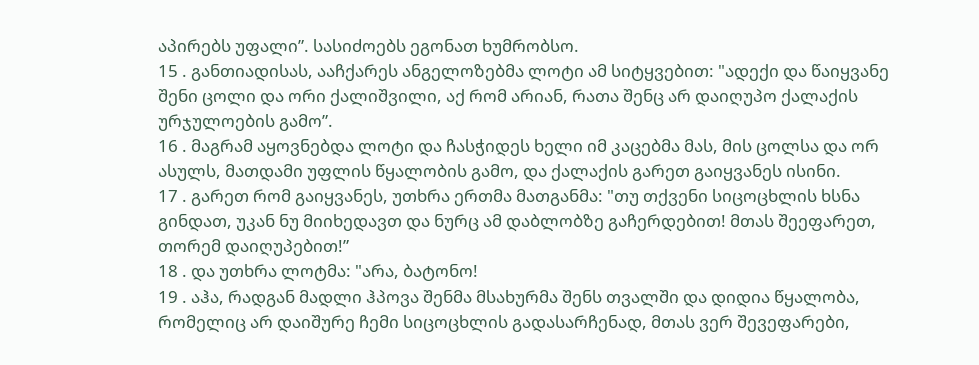აპირებს უფალი”. სასიძოებს ეგონათ ხუმრობსო.
15 . განთიადისას, ააჩქარეს ანგელოზებმა ლოტი ამ სიტყვებით: "ადექი და წაიყვანე შენი ცოლი და ორი ქალიშვილი, აქ რომ არიან, რათა შენც არ დაიღუპო ქალაქის ურჯულოების გამო”.
16 . მაგრამ აყოვნებდა ლოტი და ჩასჭიდეს ხელი იმ კაცებმა მას, მის ცოლსა და ორ ასულს, მათდამი უფლის წყალობის გამო, და ქალაქის გარეთ გაიყვანეს ისინი.
17 . გარეთ რომ გაიყვანეს, უთხრა ერთმა მათგანმა: "თუ თქვენი სიცოცხლის ხსნა გინდათ, უკან ნუ მიიხედავთ და ნურც ამ დაბლობზე გაჩერდებით! მთას შეეფარეთ, თორემ დაიღუპებით!”
18 . და უთხრა ლოტმა: "არა, ბატონო!
19 . აჰა, რადგან მადლი ჰპოვა შენმა მსახურმა შენს თვალში და დიდია წყალობა, რომელიც არ დაიშურე ჩემი სიცოცხლის გადასარჩენად, მთას ვერ შევეფარები,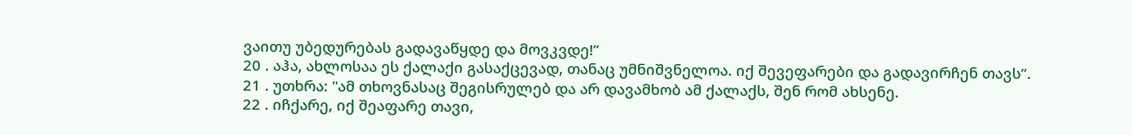ვაითუ უბედურებას გადავაწყდე და მოვკვდე!”
20 . აჰა, ახლოსაა ეს ქალაქი გასაქცევად, თანაც უმნიშვნელოა. იქ შევეფარები და გადავირჩენ თავს”.
21 . უთხრა: "ამ თხოვნასაც შეგისრულებ და არ დავამხობ ამ ქალაქს, შენ რომ ახსენე.
22 . იჩქარე, იქ შეაფარე თავი,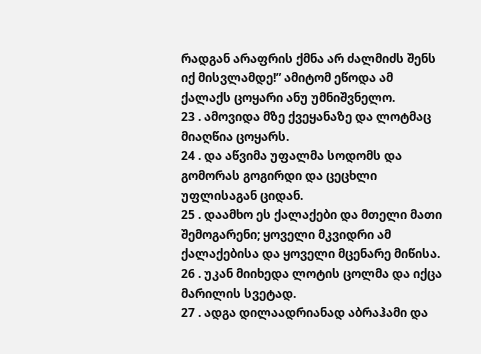რადგან არაფრის ქმნა არ ძალმიძს შენს იქ მისვლამდე!” ამიტომ ეწოდა ამ ქალაქს ცოყარი ანუ უმნიშვნელო.
23 . ამოვიდა მზე ქვეყანაზე და ლოტმაც მიაღწია ცოყარს.
24 . და აწვიმა უფალმა სოდომს და გომორას გოგირდი და ცეცხლი უფლისაგან ციდან.
25 . დაამხო ეს ქალაქები და მთელი მათი შემოგარენი; ყოველი მკვიდრი ამ ქალაქებისა და ყოველი მცენარე მიწისა.
26 . უკან მიიხედა ლოტის ცოლმა და იქცა მარილის სვეტად.
27 . ადგა დილაადრიანად აბრაჰამი და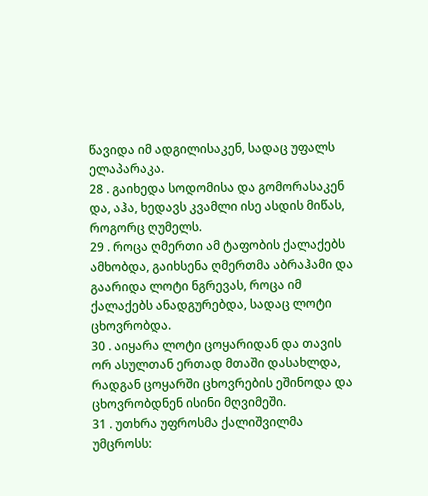წავიდა იმ ადგილისაკენ, სადაც უფალს ელაპარაკა.
28 . გაიხედა სოდომისა და გომორასაკენ და, აჰა, ხედავს კვამლი ისე ასდის მიწას, როგორც ღუმელს.
29 . როცა ღმერთი ამ ტაფობის ქალაქებს ამხობდა, გაიხსენა ღმერთმა აბრაჰამი და გაარიდა ლოტი ნგრევას, როცა იმ ქალაქებს ანადგურებდა, სადაც ლოტი ცხოვრობდა.
30 . აიყარა ლოტი ცოყარიდან და თავის ორ ასულთან ერთად მთაში დასახლდა, რადგან ცოყარში ცხოვრების ეშინოდა და ცხოვრობდნენ ისინი მღვიმეში.
31 . უთხრა უფროსმა ქალიშვილმა უმცროსს: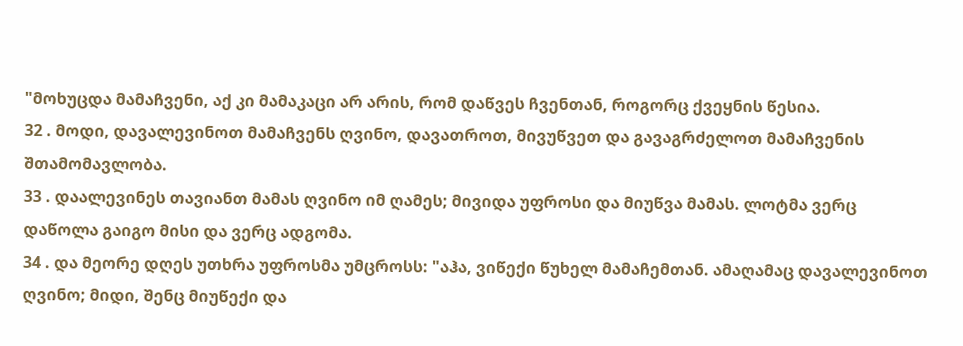"მოხუცდა მამაჩვენი, აქ კი მამაკაცი არ არის, რომ დაწვეს ჩვენთან, როგორც ქვეყნის წესია.
32 . მოდი, დავალევინოთ მამაჩვენს ღვინო, დავათროთ, მივუწვეთ და გავაგრძელოთ მამაჩვენის შთამომავლობა.
33 . დაალევინეს თავიანთ მამას ღვინო იმ ღამეს; მივიდა უფროსი და მიუწვა მამას. ლოტმა ვერც დაწოლა გაიგო მისი და ვერც ადგომა.
34 . და მეორე დღეს უთხრა უფროსმა უმცროსს: "აჰა, ვიწექი წუხელ მამაჩემთან. ამაღამაც დავალევინოთ ღვინო; მიდი, შენც მიუწექი და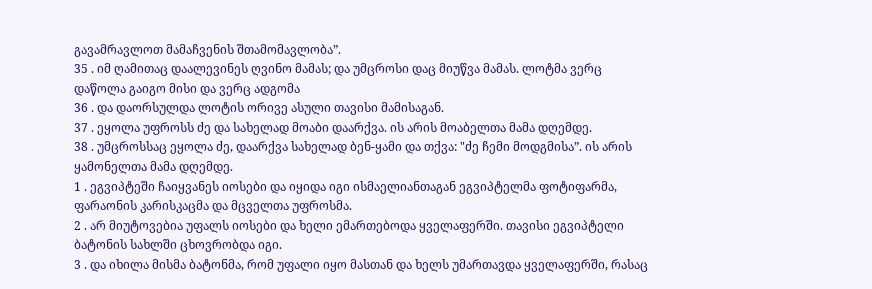გავამრავლოთ მამაჩვენის შთამომავლობა”.
35 . იმ ღამითაც დაალევინეს ღვინო მამას; და უმცროსი დაც მიუწვა მამას. ლოტმა ვერც დაწოლა გაიგო მისი და ვერც ადგომა
36 . და დაორსულდა ლოტის ორივე ასული თავისი მამისაგან.
37 . ეყოლა უფროსს ძე და სახელად მოაბი დაარქვა. ის არის მოაბელთა მამა დღემდე.
38 . უმცროსსაც ეყოლა ძე, დაარქვა სახელად ბენ-ყამი და თქვა: "ძე ჩემი მოდგმისა”. ის არის ყამონელთა მამა დღემდე.
1 . ეგვიპტეში ჩაიყვანეს იოსები და იყიდა იგი ისმაელიანთაგან ეგვიპტელმა ფოტიფარმა, ფარაონის კარისკაცმა და მცველთა უფროსმა.
2 . არ მიუტოვებია უფალს იოსები და ხელი ემართებოდა ყველაფერში. თავისი ეგვიპტელი ბატონის სახლში ცხოვრობდა იგი.
3 . და იხილა მისმა ბატონმა, რომ უფალი იყო მასთან და ხელს უმართავდა ყველაფერში, რასაც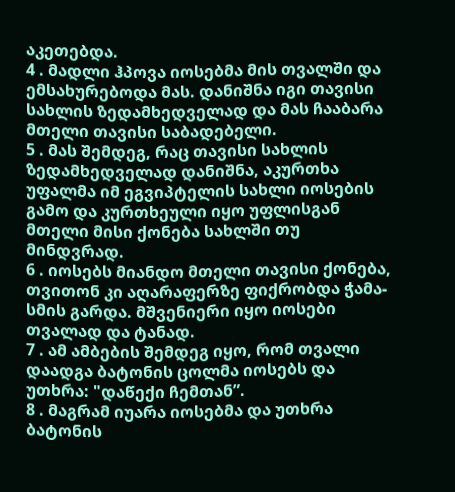აკეთებდა.
4 . მადლი ჰპოვა იოსებმა მის თვალში და ემსახურებოდა მას. დანიშნა იგი თავისი სახლის ზედამხედველად და მას ჩააბარა მთელი თავისი საბადებელი.
5 . მას შემდეგ, რაც თავისი სახლის ზედამხედველად დანიშნა, აკურთხა უფალმა იმ ეგვიპტელის სახლი იოსების გამო და კურთხეული იყო უფლისგან მთელი მისი ქონება სახლში თუ მინდვრად.
6 . იოსებს მიანდო მთელი თავისი ქონება, თვითონ კი აღარაფერზე ფიქრობდა ჭამა-სმის გარდა. მშვენიერი იყო იოსები თვალად და ტანად.
7 . ამ ამბების შემდეგ იყო, რომ თვალი დაადგა ბატონის ცოლმა იოსებს და უთხრა: "დაწექი ჩემთან”.
8 . მაგრამ იუარა იოსებმა და უთხრა ბატონის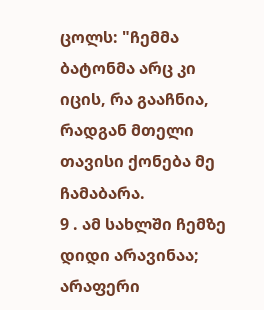ცოლს: "ჩემმა ბატონმა არც კი იცის, რა გააჩნია, რადგან მთელი თავისი ქონება მე ჩამაბარა.
9 . ამ სახლში ჩემზე დიდი არავინაა; არაფერი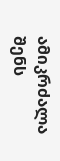ამიკრძალა შენს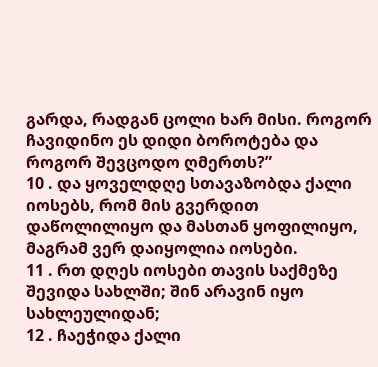გარდა, რადგან ცოლი ხარ მისი. როგორ ჩავიდინო ეს დიდი ბოროტება და როგორ შევცოდო ღმერთს?”
10 . და ყოველდღე სთავაზობდა ქალი იოსებს, რომ მის გვერდით დაწოლილიყო და მასთან ყოფილიყო, მაგრამ ვერ დაიყოლია იოსები.
11 . რთ დღეს იოსები თავის საქმეზე შევიდა სახლში; შინ არავინ იყო სახლეულიდან;
12 . ჩაეჭიდა ქალი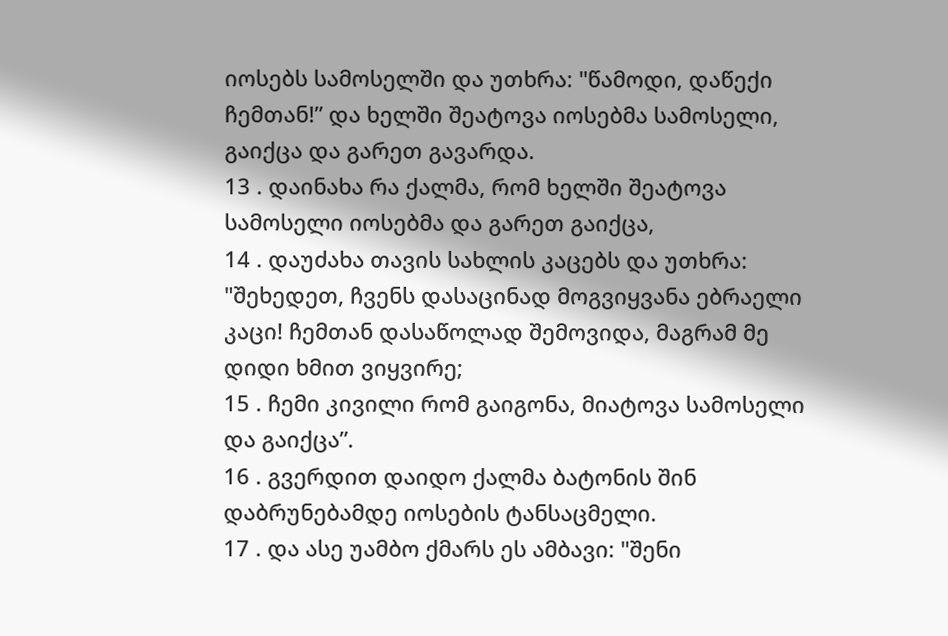იოსებს სამოსელში და უთხრა: "წამოდი, დაწექი ჩემთან!” და ხელში შეატოვა იოსებმა სამოსელი, გაიქცა და გარეთ გავარდა.
13 . დაინახა რა ქალმა, რომ ხელში შეატოვა სამოსელი იოსებმა და გარეთ გაიქცა,
14 . დაუძახა თავის სახლის კაცებს და უთხრა: "შეხედეთ, ჩვენს დასაცინად მოგვიყვანა ებრაელი კაცი! ჩემთან დასაწოლად შემოვიდა, მაგრამ მე დიდი ხმით ვიყვირე;
15 . ჩემი კივილი რომ გაიგონა, მიატოვა სამოსელი და გაიქცა”.
16 . გვერდით დაიდო ქალმა ბატონის შინ დაბრუნებამდე იოსების ტანსაცმელი.
17 . და ასე უამბო ქმარს ეს ამბავი: "შენი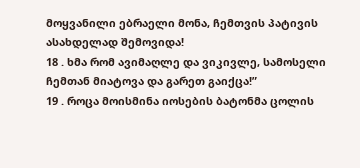მოყვანილი ებრაელი მონა, ჩემთვის პატივის ასახდელად შემოვიდა!
18 . ხმა რომ ავიმაღლე და ვიკივლე, სამოსელი ჩემთან მიატოვა და გარეთ გაიქცა!”
19 . როცა მოისმინა იოსების ბატონმა ცოლის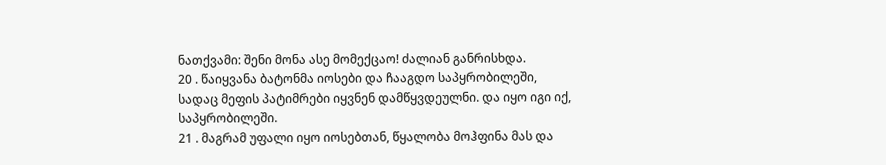ნათქვამი: შენი მონა ასე მომექცაო! ძალიან განრისხდა.
20 . წაიყვანა ბატონმა იოსები და ჩააგდო საპყრობილეში, სადაც მეფის პატიმრები იყვნენ დამწყვდეულნი. და იყო იგი იქ, საპყრობილეში.
21 . მაგრამ უფალი იყო იოსებთან, წყალობა მოჰფინა მას და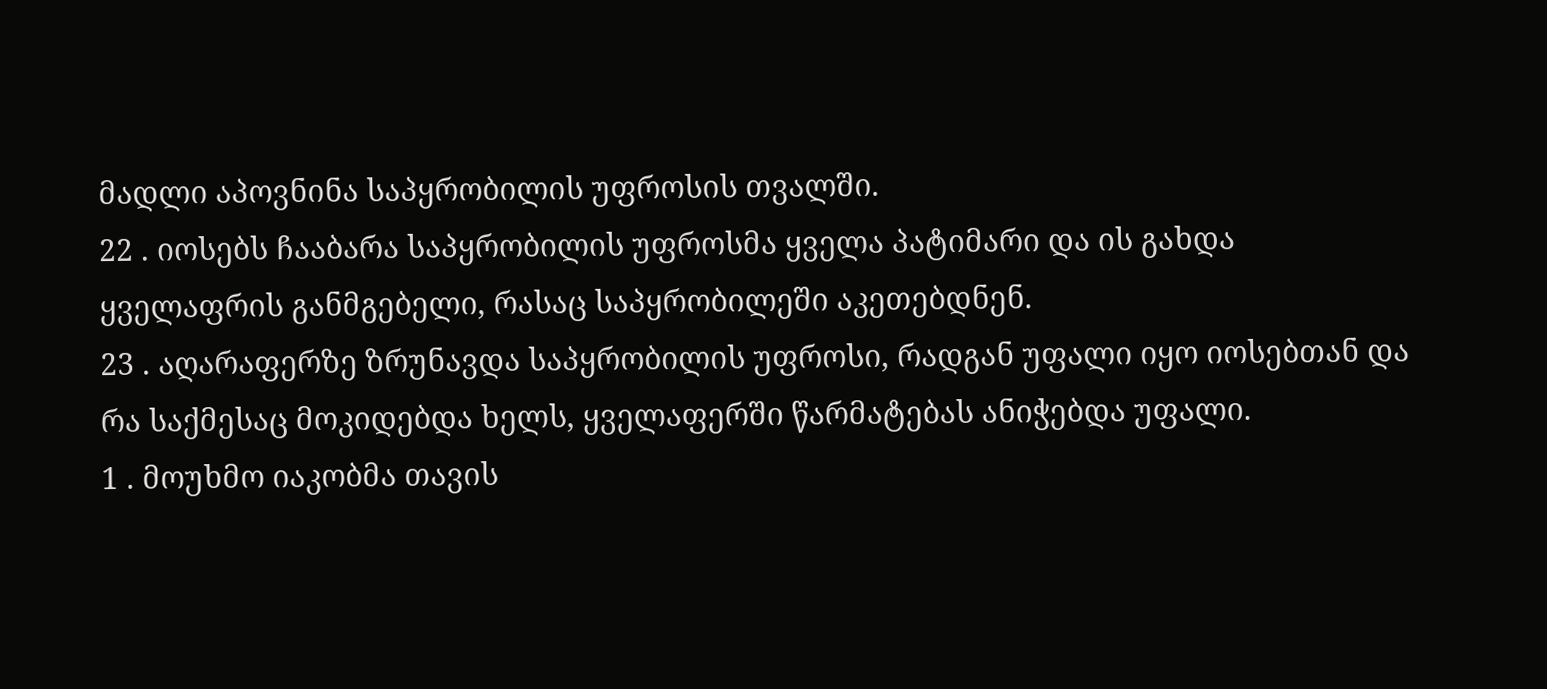მადლი აპოვნინა საპყრობილის უფროსის თვალში.
22 . იოსებს ჩააბარა საპყრობილის უფროსმა ყველა პატიმარი და ის გახდა ყველაფრის განმგებელი, რასაც საპყრობილეში აკეთებდნენ.
23 . აღარაფერზე ზრუნავდა საპყრობილის უფროსი, რადგან უფალი იყო იოსებთან და რა საქმესაც მოკიდებდა ხელს, ყველაფერში წარმატებას ანიჭებდა უფალი.
1 . მოუხმო იაკობმა თავის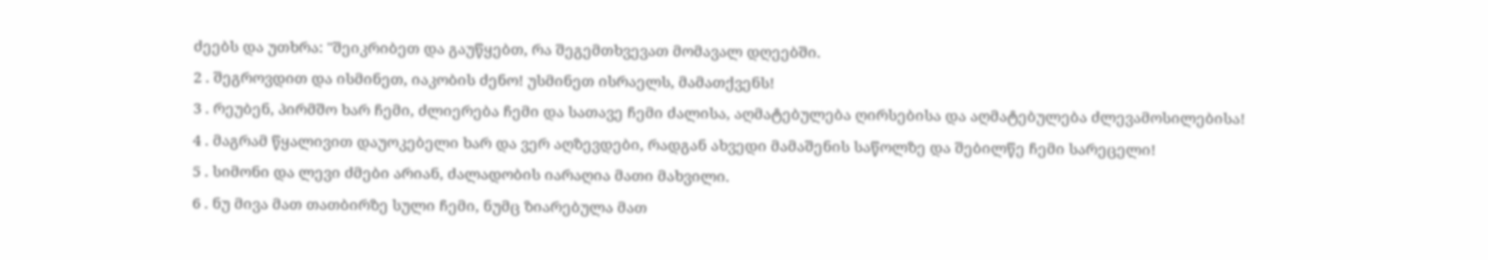ძეებს და უთხრა: "შეიკრიბეთ და გაუწყებთ, რა შეგემთხვევათ მომავალ დღეებში.
2 . შეგროვდით და ისმინეთ, იაკობის ძენო! უსმინეთ ისრაელს, მამათქვენს!
3 . რეუბენ, პირმშო ხარ ჩემი, ძლიერება ჩემი და სათავე ჩემი ძალისა, აღმატებულება ღირსებისა და აღმატებულება ძლევამოსილებისა!
4 . მაგრამ წყალივით დაუოკებელი ხარ და ვერ აღზევდები, რადგან ახვედი მამაშენის საწოლზე და შებილწე ჩემი სარეცელი!
5 . სიმონი და ლევი ძმები არიან, ძალადობის იარაღია მათი მახვილი.
6 . ნუ მივა მათ თათბირზე სული ჩემი, ნუმც ზიარებულა მათ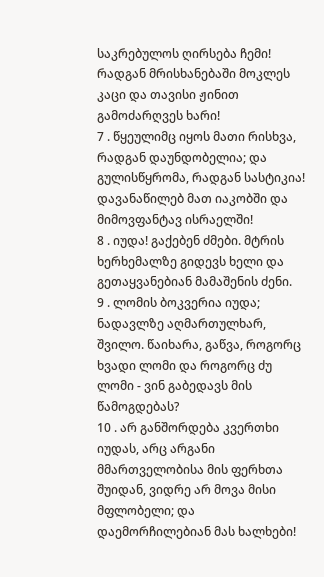საკრებულოს ღირსება ჩემი! რადგან მრისხანებაში მოკლეს კაცი და თავისი ჟინით გამოძარღვეს ხარი!
7 . წყეულიმც იყოს მათი რისხვა, რადგან დაუნდობელია; და გულისწყრომა, რადგან სასტიკია! დავანაწილებ მათ იაკობში და მიმოვფანტავ ისრაელში!
8 . იუდა! გაქებენ ძმები. მტრის ხერხემალზე გიდევს ხელი და გეთაყვანებიან მამაშენის ძენი.
9 . ლომის ბოკვერია იუდა; ნადავლზე აღმართულხარ, შვილო. წაიხარა, გაწვა, როგორც ხვადი ლომი და როგორც ძუ ლომი - ვინ გაბედავს მის წამოგდებას?
10 . არ განშორდება კვერთხი იუდას, არც არგანი მმართველობისა მის ფერხთა შუიდან, ვიდრე არ მოვა მისი მფლობელი; და დაემორჩილებიან მას ხალხები!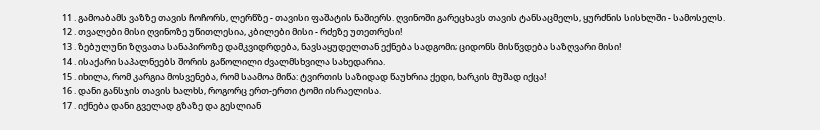11 . გამოაბამს ვაზზე თავის ჩოჩორს, ლერწზე - თავისი ფაშატის ნაშიერს. ღვინოში გარეცხავს თავის ტანსაცმელს, ყურძნის სისხლში - სამოსელს.
12 . თვალები მისი ღვინოზე უწითლესია, კბილები მისი - რძეზე უთეთრესი!
13 . ზებულუნი ზღვათა სანაპიროზე დამკვიდრდება, ნავსაყუდელთან ექნება სადგომი; ციდონს მისწვდება საზღვარი მისი!
14 . ისაქარი საპალნეებს შორის გაწოლილი ძვალმსხვილა სახედარია.
15 . იხილა, რომ კარგია მოსვენება, რომ საამოა მიწა: ტვირთის საზიდად წაუხრია ქედი, ხარკის მუშად იქცა!
16 . დანი განსჯის თავის ხალხს, როგორც ერთ-ერთი ტომი ისრაელისა.
17 . იქნება დანი გველად გზაზე და გესლიან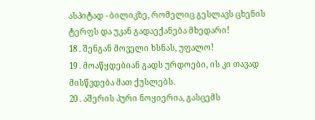ასპიტად - ბილიკზე, რომელიც გესლავს ცხენის ტერფს და უკან გადაექანება მხედარი!
18 . შენგან მოველი ხსნას, უფალო!
19 . მოაწყდებიან გადს ურდოები, ის კი თავად მისწვდება მათ ქუსლებს.
20 . აშერის პური ნოყიერია, გასცემს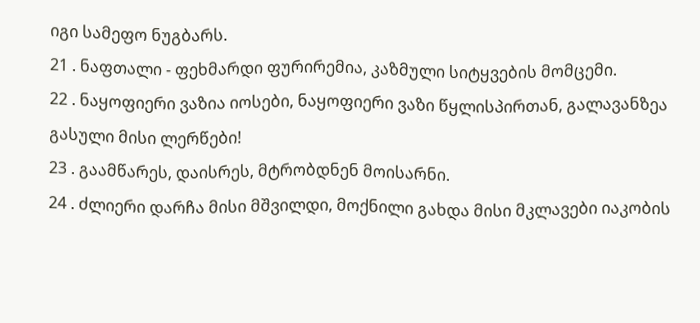იგი სამეფო ნუგბარს.
21 . ნაფთალი - ფეხმარდი ფურირემია, კაზმული სიტყვების მომცემი.
22 . ნაყოფიერი ვაზია იოსები, ნაყოფიერი ვაზი წყლისპირთან, გალავანზეა გასული მისი ლერწები!
23 . გაამწარეს, დაისრეს, მტრობდნენ მოისარნი.
24 . ძლიერი დარჩა მისი მშვილდი, მოქნილი გახდა მისი მკლავები იაკობის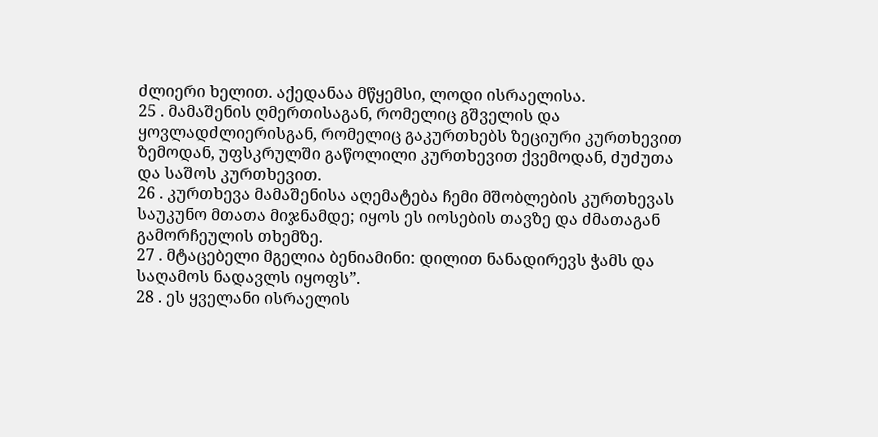ძლიერი ხელით. აქედანაა მწყემსი, ლოდი ისრაელისა.
25 . მამაშენის ღმერთისაგან, რომელიც გშველის და ყოვლადძლიერისგან, რომელიც გაკურთხებს ზეციური კურთხევით ზემოდან, უფსკრულში გაწოლილი კურთხევით ქვემოდან, ძუძუთა და საშოს კურთხევით.
26 . კურთხევა მამაშენისა აღემატება ჩემი მშობლების კურთხევას საუკუნო მთათა მიჯნამდე; იყოს ეს იოსების თავზე და ძმათაგან გამორჩეულის თხემზე.
27 . მტაცებელი მგელია ბენიამინი: დილით ნანადირევს ჭამს და საღამოს ნადავლს იყოფს”.
28 . ეს ყველანი ისრაელის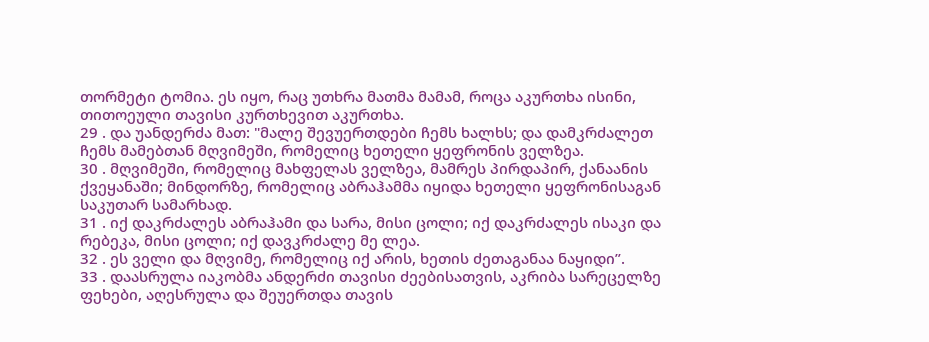თორმეტი ტომია. ეს იყო, რაც უთხრა მათმა მამამ, როცა აკურთხა ისინი, თითოეული თავისი კურთხევით აკურთხა.
29 . და უანდერძა მათ: "მალე შევუერთდები ჩემს ხალხს; და დამკრძალეთ ჩემს მამებთან მღვიმეში, რომელიც ხეთელი ყეფრონის ველზეა.
30 . მღვიმეში, რომელიც მახფელას ველზეა, მამრეს პირდაპირ, ქანაანის ქვეყანაში; მინდორზე, რომელიც აბრაჰამმა იყიდა ხეთელი ყეფრონისაგან საკუთარ სამარხად.
31 . იქ დაკრძალეს აბრაჰამი და სარა, მისი ცოლი; იქ დაკრძალეს ისაკი და რებეკა, მისი ცოლი; იქ დავკრძალე მე ლეა.
32 . ეს ველი და მღვიმე, რომელიც იქ არის, ხეთის ძეთაგანაა ნაყიდი”.
33 . დაასრულა იაკობმა ანდერძი თავისი ძეებისათვის, აკრიბა სარეცელზე ფეხები, აღესრულა და შეუერთდა თავის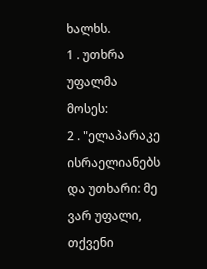ხალხს.
1 . უთხრა უფალმა მოსეს:
2 . "ელაპარაკე ისრაელიანებს და უთხარი: მე ვარ უფალი, თქვენი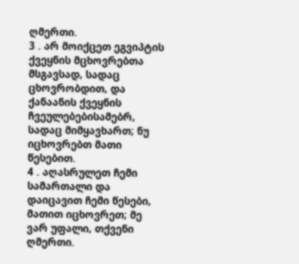ღმერთი.
3 . არ მოიქცეთ ეგვიპტის ქვეყნის მცხოვრებთა მსგავსად, სადაც ცხოვრობდით, და ქანაანის ქვეყნის ჩვეულებებისამებრ, სადაც მიმყავხართ; ნუ იცხოვრებთ მათი წესებით.
4 . აღასრულეთ ჩემი სამართალი და დაიცავით ჩემი წესები, მათით იცხოვრეთ; მე ვარ უფალი, თქვენი ღმერთი.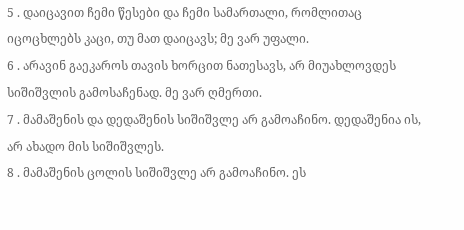5 . დაიცავით ჩემი წესები და ჩემი სამართალი, რომლითაც იცოცხლებს კაცი, თუ მათ დაიცავს; მე ვარ უფალი.
6 . არავინ გაეკაროს თავის ხორცით ნათესავს, არ მიუახლოვდეს სიშიშვლის გამოსაჩენად. მე ვარ ღმერთი.
7 . მამაშენის და დედაშენის სიშიშვლე არ გამოაჩინო. დედაშენია ის, არ ახადო მის სიშიშვლეს.
8 . მამაშენის ცოლის სიშიშვლე არ გამოაჩინო. ეს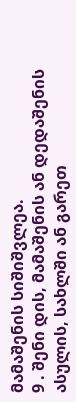მამაშენის სიშიშვლეა.
9 . შენი დის, მამაშენის ან დედაშენის ასულის, სახლში ან გარეთ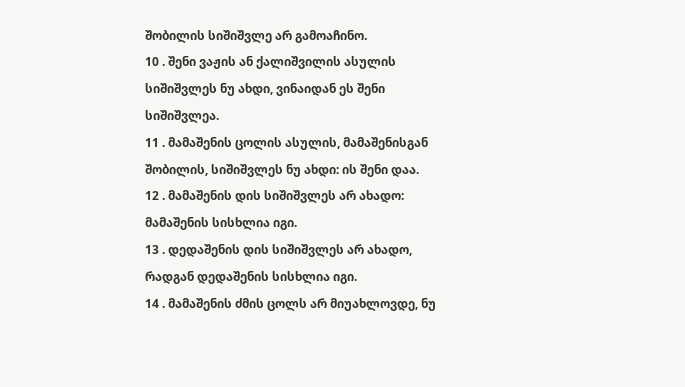შობილის სიშიშვლე არ გამოაჩინო.
10 . შენი ვაჟის ან ქალიშვილის ასულის სიშიშვლეს ნუ ახდი, ვინაიდან ეს შენი სიშიშვლეა.
11 . მამაშენის ცოლის ასულის, მამაშენისგან შობილის, სიშიშვლეს ნუ ახდი: ის შენი დაა.
12 . მამაშენის დის სიშიშვლეს არ ახადო: მამაშენის სისხლია იგი.
13 . დედაშენის დის სიშიშვლეს არ ახადო, რადგან დედაშენის სისხლია იგი.
14 . მამაშენის ძმის ცოლს არ მიუახლოვდე, ნუ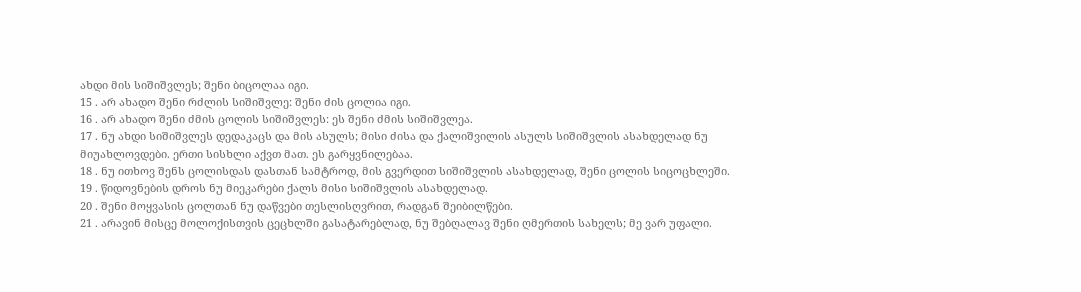ახდი მის სიშიშვლეს; შენი ბიცოლაა იგი.
15 . არ ახადო შენი რძლის სიშიშვლე: შენი ძის ცოლია იგი.
16 . არ ახადო შენი ძმის ცოლის სიშიშვლეს: ეს შენი ძმის სიშიშვლეა.
17 . ნუ ახდი სიშიშვლეს დედაკაცს და მის ასულს; მისი ძისა და ქალიშვილის ასულს სიშიშვლის ასახდელად ნუ მიუახლოვდები. ერთი სისხლი აქვთ მათ. ეს გარყვნილებაა.
18 . ნუ ითხოვ შენს ცოლისდას დასთან სამტროდ, მის გვერდით სიშიშვლის ასახდელად, შენი ცოლის სიცოცხლეში.
19 . წიდოვნების დროს ნუ მიეკარები ქალს მისი სიშიშვლის ასახდელად.
20 . შენი მოყვასის ცოლთან ნუ დაწვები თესლისღვრით, რადგან შეიბილწები.
21 . არავინ მისცე მოლოქისთვის ცეცხლში გასატარებლად, ნუ შებღალავ შენი ღმერთის სახელს; მე ვარ უფალი.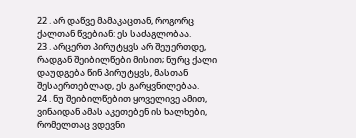22 . არ დაწვე მამაკაცთან, როგორც ქალთან წვებიან: ეს საძაგლობაა.
23 . არცერთ პირუტყვს არ შეუერთდე, რადგან შეიბილწები მისით; ნურც ქალი დაუდგება წინ პირუტყვს, მასთან შესაერთებლად, ეს გარყვნილებაა.
24 . ნუ შეიბილწებით ყოველივე ამით, ვინაიდან ამას აკეთებენ ის ხალხები, რომელთაც ვდევნი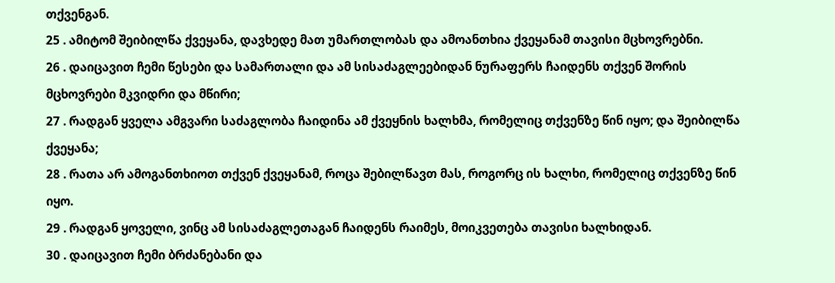თქვენგან.
25 . ამიტომ შეიბილწა ქვეყანა, დავხედე მათ უმართლობას და ამოანთხია ქვეყანამ თავისი მცხოვრებნი.
26 . დაიცავით ჩემი წესები და სამართალი და ამ სისაძაგლეებიდან ნურაფერს ჩაიდენს თქვენ შორის მცხოვრები მკვიდრი და მწირი;
27 . რადგან ყველა ამგვარი საძაგლობა ჩაიდინა ამ ქვეყნის ხალხმა, რომელიც თქვენზე წინ იყო; და შეიბილწა ქვეყანა;
28 . რათა არ ამოგანთხიოთ თქვენ ქვეყანამ, როცა შებილწავთ მას, როგორც ის ხალხი, რომელიც თქვენზე წინ იყო.
29 . რადგან ყოველი, ვინც ამ სისაძაგლეთაგან ჩაიდენს რაიმეს, მოიკვეთება თავისი ხალხიდან.
30 . დაიცავით ჩემი ბრძანებანი და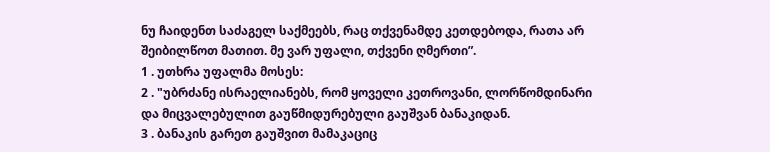ნუ ჩაიდენთ საძაგელ საქმეებს, რაც თქვენამდე კეთდებოდა, რათა არ შეიბილწოთ მათით. მე ვარ უფალი, თქვენი ღმერთი”.
1 . უთხრა უფალმა მოსეს:
2 . "უბრძანე ისრაელიანებს, რომ ყოველი კეთროვანი, ლორწომდინარი და მიცვალებულით გაუწმიდურებული გაუშვან ბანაკიდან.
3 . ბანაკის გარეთ გაუშვით მამაკაციც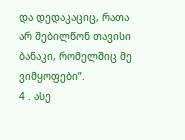და დედაკაციც, რათა არ შებილწონ თავისი ბანაკი, რომელშიც მე ვიმყოფები”.
4 . ასე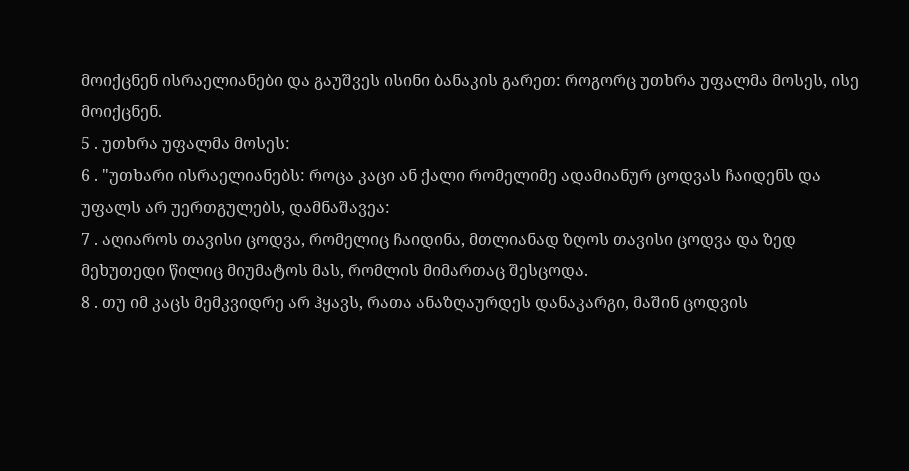მოიქცნენ ისრაელიანები და გაუშვეს ისინი ბანაკის გარეთ: როგორც უთხრა უფალმა მოსეს, ისე მოიქცნენ.
5 . უთხრა უფალმა მოსეს:
6 . "უთხარი ისრაელიანებს: როცა კაცი ან ქალი რომელიმე ადამიანურ ცოდვას ჩაიდენს და უფალს არ უერთგულებს, დამნაშავეა:
7 . აღიაროს თავისი ცოდვა, რომელიც ჩაიდინა, მთლიანად ზღოს თავისი ცოდვა და ზედ მეხუთედი წილიც მიუმატოს მას, რომლის მიმართაც შესცოდა.
8 . თუ იმ კაცს მემკვიდრე არ ჰყავს, რათა ანაზღაურდეს დანაკარგი, მაშინ ცოდვის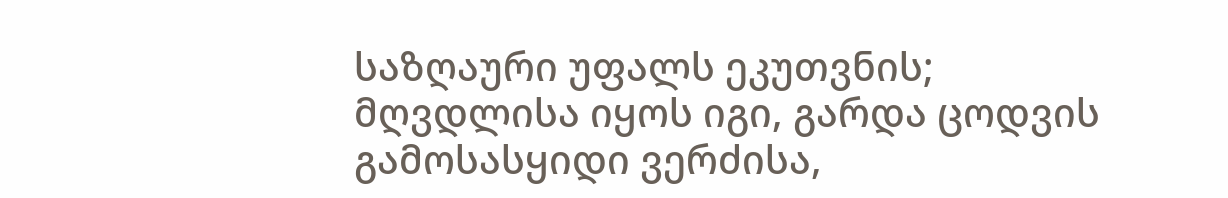საზღაური უფალს ეკუთვნის; მღვდლისა იყოს იგი, გარდა ცოდვის გამოსასყიდი ვერძისა,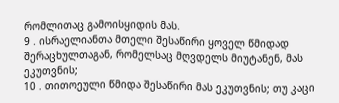რომლითაც გამოისყიდის მას.
9 . ისრაელიანთა მთელი შესაწირი ყოველ წმიდად შერაცხულთაგან, რომელსაც მღვდელს მიუტანენ, მას ეკუთვნის;
10 . თითოეული წმიდა შესაწირი მას ეკუთვნის; თუ კაცი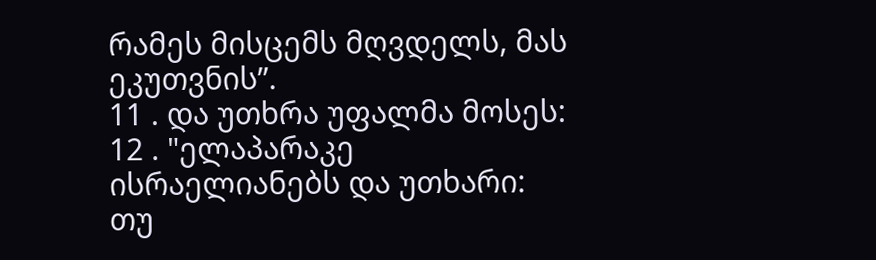რამეს მისცემს მღვდელს, მას ეკუთვნის”.
11 . და უთხრა უფალმა მოსეს:
12 . "ელაპარაკე ისრაელიანებს და უთხარი: თუ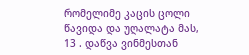რომელიმე კაცის ცოლი წავიდა და უღალატა მას,
13 . დაწვა ვინმესთან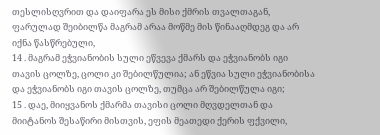თესლისღვრით და დაიფარა ეს მისი ქმრის თვალთაგან, ფარულად შეიბილწა მაგრამ არაა მოწმე მის წინააღმდეგ და არ იქნა წასწრებული,
14 . მაგრამ ეჭვიანობის სული ეწვევა ქმარს და ეჭვიანობს იგი თავის ცოლზე, ცოლი კი შებილწულია; ან ეწვია სული ეჭვიანობისა და ეჭვიანობს იგი თავის ცოლზე, თუმცა არ შებილწულა იგი;
15 . დაე, მიიყვანოს ქმარმა თავისი ცოლი მღვდელთან და მიიტანოს შესაწირი მისთვის, ეფის მეათედი ქერის ფქვილი,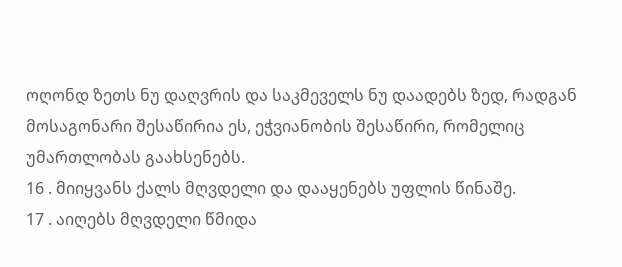ოღონდ ზეთს ნუ დაღვრის და საკმეველს ნუ დაადებს ზედ, რადგან მოსაგონარი შესაწირია ეს, ეჭვიანობის შესაწირი, რომელიც უმართლობას გაახსენებს.
16 . მიიყვანს ქალს მღვდელი და დააყენებს უფლის წინაშე.
17 . აიღებს მღვდელი წმიდა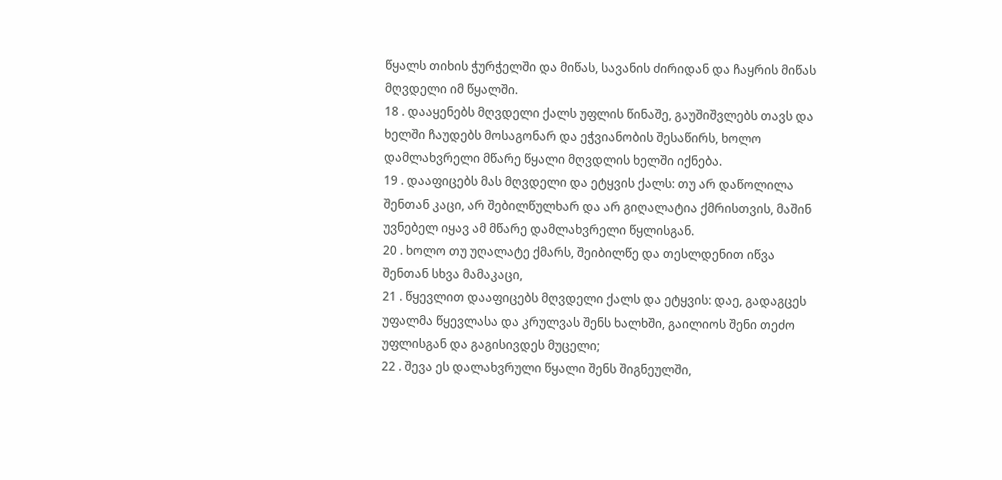წყალს თიხის ჭურჭელში და მიწას, სავანის ძირიდან და ჩაყრის მიწას მღვდელი იმ წყალში.
18 . დააყენებს მღვდელი ქალს უფლის წინაშე, გაუშიშვლებს თავს და ხელში ჩაუდებს მოსაგონარ და ეჭვიანობის შესაწირს, ხოლო დამლახვრელი მწარე წყალი მღვდლის ხელში იქნება.
19 . დააფიცებს მას მღვდელი და ეტყვის ქალს: თუ არ დაწოლილა შენთან კაცი, არ შებილწულხარ და არ გიღალატია ქმრისთვის, მაშინ უვნებელ იყავ ამ მწარე დამლახვრელი წყლისგან.
20 . ხოლო თუ უღალატე ქმარს, შეიბილწე და თესლდენით იწვა შენთან სხვა მამაკაცი,
21 . წყევლით დააფიცებს მღვდელი ქალს და ეტყვის: დაე, გადაგცეს უფალმა წყევლასა და კრულვას შენს ხალხში, გაილიოს შენი თეძო უფლისგან და გაგისივდეს მუცელი;
22 . შევა ეს დალახვრული წყალი შენს შიგნეულში,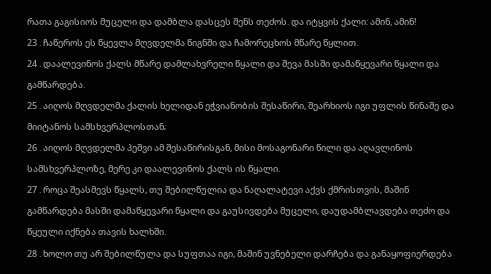რათა გაგისიოს მუცელი და დამბლა დასცეს შენს თეძოს. და იტყვის ქალი: ამინ, ამინ!
23 . ჩაწეროს ეს წყევლა მღვდელმა წიგნში და ჩამორეცხოს მწარე წყლით.
24 . დაალევინოს ქალს მწარე დამლახვრელი წყალი და შევა მასში დამაწყევარი წყალი და გამწარდება.
25 . აიღოს მღვდელმა ქალის ხელიდან ეჭვიანობის შესაწირი, შეარხიოს იგი უფლის წინაშე და მიიტანოს სამსხვერპლოსთან;
26 . აიღოს მღვდელმა პეშვი ამ შესაწირისგან, მისი მოსაგონარი წილი და აღავლინოს სამსხვერპლოზე, მერე კი დაალევინოს ქალს ის წყალი.
27 . როცა შეასმევს წყალს, თუ შებილწულია და ნაღალატევი აქვს ქმრისთვის, მაშინ გამწარდება მასში დამაწყევარი წყალი და გაუსივდება მუცელი, დაუდამბლავდება თეძო და წყეული იქნება თავის ხალხში.
28 . ხოლო თუ არ შებილწულა და სუფთაა იგი, მაშინ უვნებელი დარჩება და განაყოფიერდება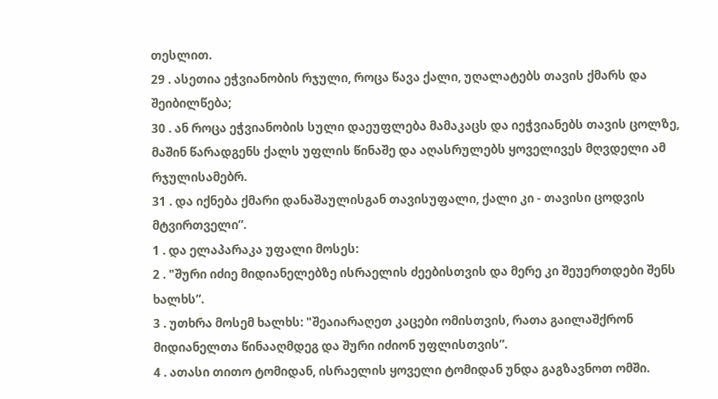თესლით.
29 . ასეთია ეჭვიანობის რჯული, როცა წავა ქალი, უღალატებს თავის ქმარს და შეიბილწება;
30 . ან როცა ეჭვიანობის სული დაეუფლება მამაკაცს და იეჭვიანებს თავის ცოლზე, მაშინ წარადგენს ქალს უფლის წინაშე და აღასრულებს ყოველივეს მღვდელი ამ რჯულისამებრ.
31 . და იქნება ქმარი დანაშაულისგან თავისუფალი, ქალი კი - თავისი ცოდვის მტვირთველი”.
1 . და ელაპარაკა უფალი მოსეს:
2 . "შური იძიე მიდიანელებზე ისრაელის ძეებისთვის და მერე კი შეუერთდები შენს ხალხს”.
3 . უთხრა მოსემ ხალხს: "შეაიარაღეთ კაცები ომისთვის, რათა გაილაშქრონ მიდიანელთა წინააღმდეგ და შური იძიონ უფლისთვის”.
4 . ათასი თითო ტომიდან, ისრაელის ყოველი ტომიდან უნდა გაგზავნოთ ომში.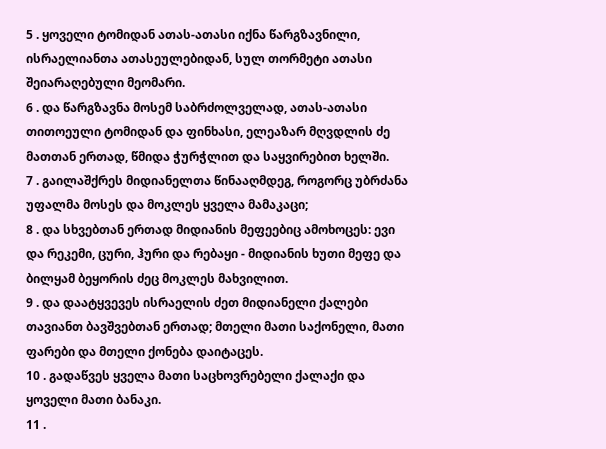5 . ყოველი ტომიდან ათას-ათასი იქნა წარგზავნილი, ისრაელიანთა ათასეულებიდან, სულ თორმეტი ათასი შეიარაღებული მეომარი.
6 . და წარგზავნა მოსემ საბრძოლველად, ათას-ათასი თითოეული ტომიდან და ფინხასი, ელეაზარ მღვდლის ძე მათთან ერთად, წმიდა ჭურჭლით და საყვირებით ხელში.
7 . გაილაშქრეს მიდიანელთა წინააღმდეგ, როგორც უბრძანა უფალმა მოსეს და მოკლეს ყველა მამაკაცი;
8 . და სხვებთან ერთად მიდიანის მეფეებიც ამოხოცეს: ევი და რეკემი, ცური, ჰური და რებაყი - მიდიანის ხუთი მეფე და ბილყამ ბეყორის ძეც მოკლეს მახვილით.
9 . და დაატყვევეს ისრაელის ძეთ მიდიანელი ქალები თავიანთ ბავშვებთან ერთად; მთელი მათი საქონელი, მათი ფარები და მთელი ქონება დაიტაცეს.
10 . გადაწვეს ყველა მათი საცხოვრებელი ქალაქი და ყოველი მათი ბანაკი.
11 .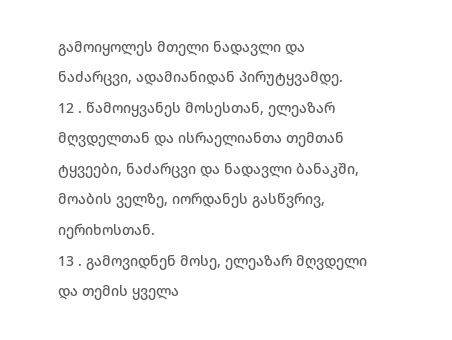გამოიყოლეს მთელი ნადავლი და ნაძარცვი, ადამიანიდან პირუტყვამდე.
12 . წამოიყვანეს მოსესთან, ელეაზარ მღვდელთან და ისრაელიანთა თემთან ტყვეები, ნაძარცვი და ნადავლი ბანაკში, მოაბის ველზე, იორდანეს გასწვრივ, იერიხოსთან.
13 . გამოვიდნენ მოსე, ელეაზარ მღვდელი და თემის ყველა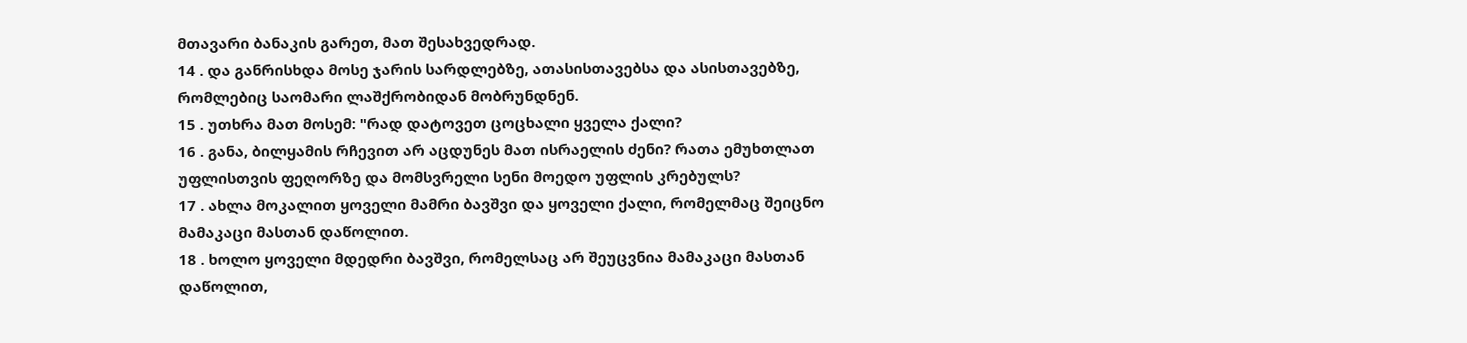მთავარი ბანაკის გარეთ, მათ შესახვედრად.
14 . და განრისხდა მოსე ჯარის სარდლებზე, ათასისთავებსა და ასისთავებზე, რომლებიც საომარი ლაშქრობიდან მობრუნდნენ.
15 . უთხრა მათ მოსემ: "რად დატოვეთ ცოცხალი ყველა ქალი?
16 . განა, ბილყამის რჩევით არ აცდუნეს მათ ისრაელის ძენი? რათა ემუხთლათ უფლისთვის ფეღორზე და მომსვრელი სენი მოედო უფლის კრებულს?
17 . ახლა მოკალით ყოველი მამრი ბავშვი და ყოველი ქალი, რომელმაც შეიცნო მამაკაცი მასთან დაწოლით.
18 . ხოლო ყოველი მდედრი ბავშვი, რომელსაც არ შეუცვნია მამაკაცი მასთან დაწოლით,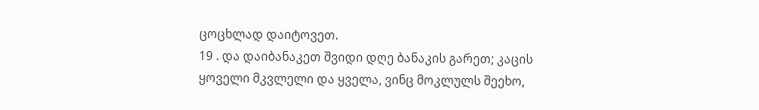ცოცხლად დაიტოვეთ.
19 . და დაიბანაკეთ შვიდი დღე ბანაკის გარეთ; კაცის ყოველი მკვლელი და ყველა, ვინც მოკლულს შეეხო,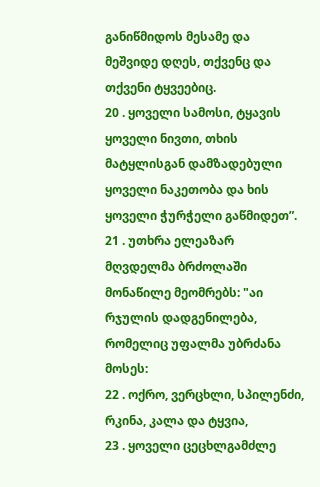განიწმიდოს მესამე და მეშვიდე დღეს, თქვენც და თქვენი ტყვეებიც.
20 . ყოველი სამოსი, ტყავის ყოველი ნივთი, თხის მატყლისგან დამზადებული ყოველი ნაკეთობა და ხის ყოველი ჭურჭელი გაწმიდეთ”.
21 . უთხრა ელეაზარ მღვდელმა ბრძოლაში მონაწილე მეომრებს: "აი რჯულის დადგენილება, რომელიც უფალმა უბრძანა მოსეს:
22 . ოქრო, ვერცხლი, სპილენძი, რკინა, კალა და ტყვია,
23 . ყოველი ცეცხლგამძლე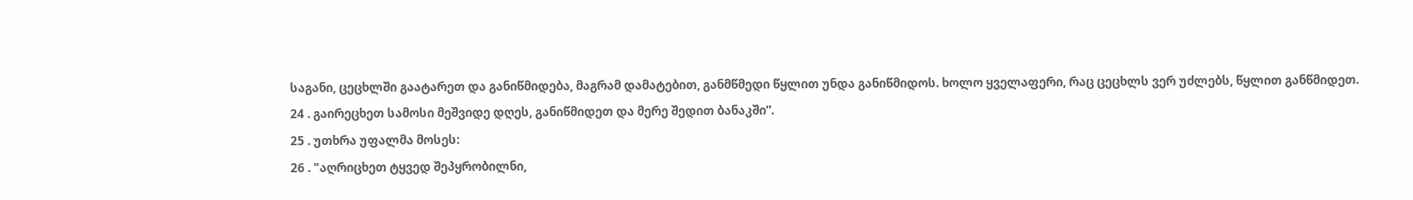საგანი, ცეცხლში გაატარეთ და განიწმიდება, მაგრამ დამატებით, განმწმედი წყლით უნდა განიწმიდოს. ხოლო ყველაფერი, რაც ცეცხლს ვერ უძლებს, წყლით განწმიდეთ.
24 . გაირეცხეთ სამოსი მეშვიდე დღეს, განიწმიდეთ და მერე შედით ბანაკში”.
25 . უთხრა უფალმა მოსეს:
26 . "აღრიცხეთ ტყვედ შეპყრობილნი,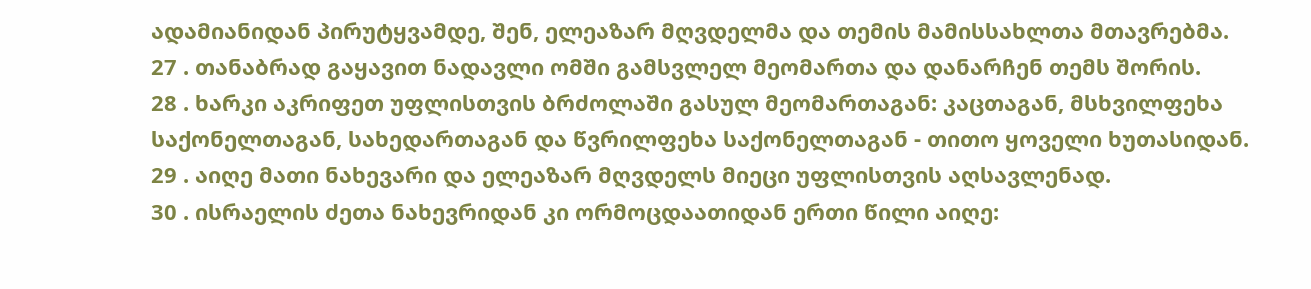ადამიანიდან პირუტყვამდე, შენ, ელეაზარ მღვდელმა და თემის მამისსახლთა მთავრებმა.
27 . თანაბრად გაყავით ნადავლი ომში გამსვლელ მეომართა და დანარჩენ თემს შორის.
28 . ხარკი აკრიფეთ უფლისთვის ბრძოლაში გასულ მეომართაგან: კაცთაგან, მსხვილფეხა საქონელთაგან, სახედართაგან და წვრილფეხა საქონელთაგან - თითო ყოველი ხუთასიდან.
29 . აიღე მათი ნახევარი და ელეაზარ მღვდელს მიეცი უფლისთვის აღსავლენად.
30 . ისრაელის ძეთა ნახევრიდან კი ორმოცდაათიდან ერთი წილი აიღე: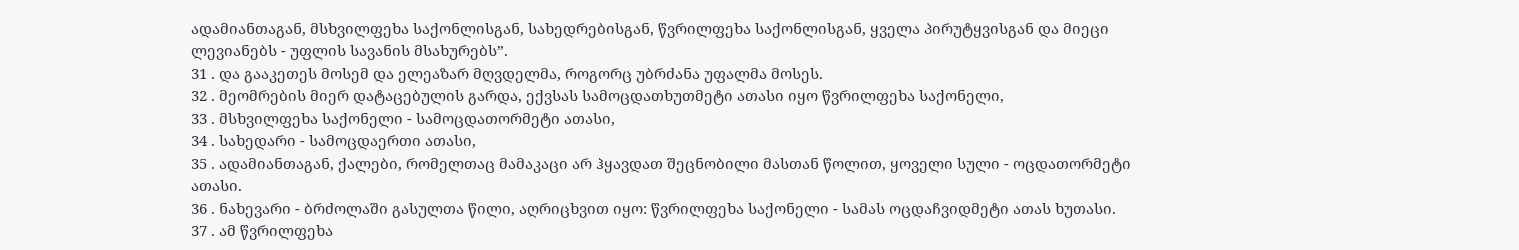ადამიანთაგან, მსხვილფეხა საქონლისგან, სახედრებისგან, წვრილფეხა საქონლისგან, ყველა პირუტყვისგან და მიეცი ლევიანებს - უფლის სავანის მსახურებს”.
31 . და გააკეთეს მოსემ და ელეაზარ მღვდელმა, როგორც უბრძანა უფალმა მოსეს.
32 . მეომრების მიერ დატაცებულის გარდა, ექვსას სამოცდათხუთმეტი ათასი იყო წვრილფეხა საქონელი,
33 . მსხვილფეხა საქონელი - სამოცდათორმეტი ათასი,
34 . სახედარი - სამოცდაერთი ათასი,
35 . ადამიანთაგან, ქალები, რომელთაც მამაკაცი არ ჰყავდათ შეცნობილი მასთან წოლით, ყოველი სული - ოცდათორმეტი ათასი.
36 . ნახევარი - ბრძოლაში გასულთა წილი, აღრიცხვით იყო: წვრილფეხა საქონელი - სამას ოცდაჩვიდმეტი ათას ხუთასი.
37 . ამ წვრილფეხა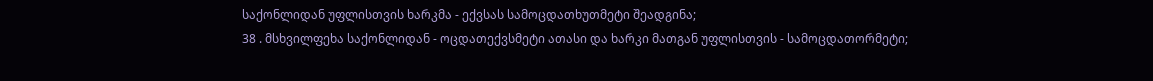საქონლიდან უფლისთვის ხარკმა - ექვსას სამოცდათხუთმეტი შეადგინა;
38 . მსხვილფეხა საქონლიდან - ოცდათექვსმეტი ათასი და ხარკი მათგან უფლისთვის - სამოცდათორმეტი;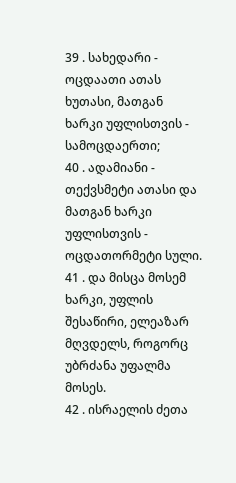39 . სახედარი - ოცდაათი ათას ხუთასი, მათგან ხარკი უფლისთვის - სამოცდაერთი;
40 . ადამიანი - თექვსმეტი ათასი და მათგან ხარკი უფლისთვის - ოცდათორმეტი სული.
41 . და მისცა მოსემ ხარკი, უფლის შესაწირი, ელეაზარ მღვდელს, როგორც უბრძანა უფალმა მოსეს.
42 . ისრაელის ძეთა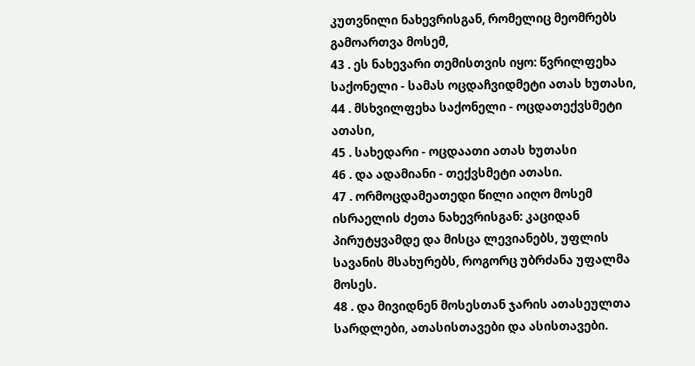კუთვნილი ნახევრისგან, რომელიც მეომრებს გამოართვა მოსემ,
43 . ეს ნახევარი თემისთვის იყო: წვრილფეხა საქონელი - სამას ოცდაჩვიდმეტი ათას ხუთასი,
44 . მსხვილფეხა საქონელი - ოცდათექვსმეტი ათასი,
45 . სახედარი - ოცდაათი ათას ხუთასი
46 . და ადამიანი - თექვსმეტი ათასი.
47 . ორმოცდამეათედი წილი აიღო მოსემ ისრაელის ძეთა ნახევრისგან: კაციდან პირუტყვამდე და მისცა ლევიანებს, უფლის სავანის მსახურებს, როგორც უბრძანა უფალმა მოსეს.
48 . და მივიდნენ მოსესთან ჯარის ათასეულთა სარდლები, ათასისთავები და ასისთავები.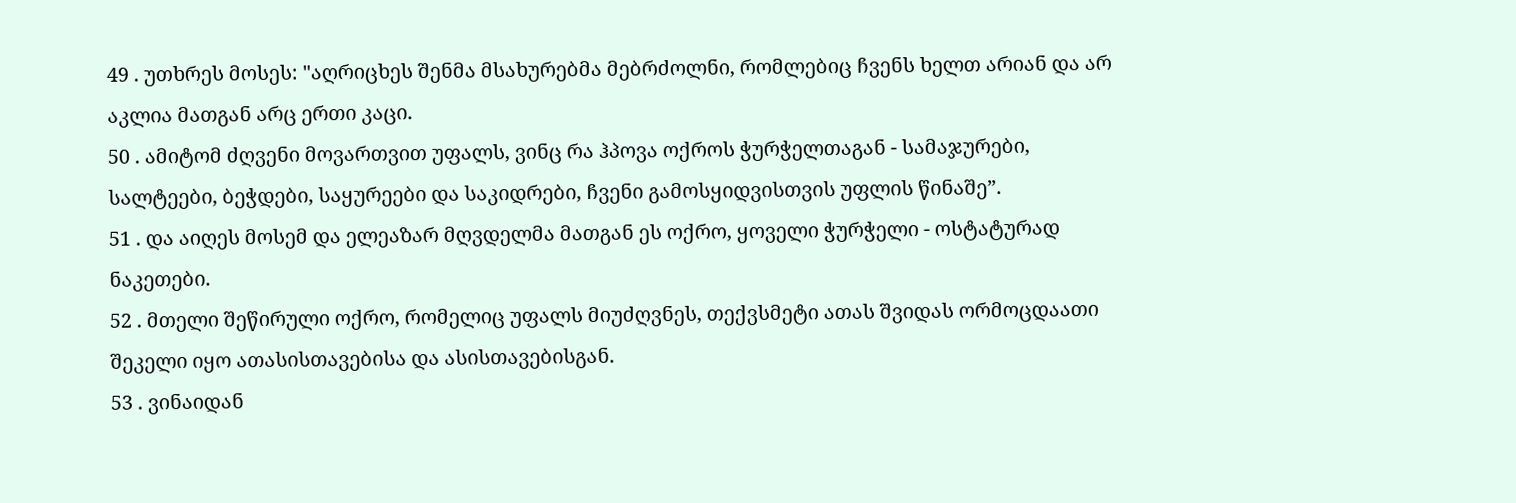49 . უთხრეს მოსეს: "აღრიცხეს შენმა მსახურებმა მებრძოლნი, რომლებიც ჩვენს ხელთ არიან და არ აკლია მათგან არც ერთი კაცი.
50 . ამიტომ ძღვენი მოვართვით უფალს, ვინც რა ჰპოვა ოქროს ჭურჭელთაგან - სამაჯურები, სალტეები, ბეჭდები, საყურეები და საკიდრები, ჩვენი გამოსყიდვისთვის უფლის წინაშე”.
51 . და აიღეს მოსემ და ელეაზარ მღვდელმა მათგან ეს ოქრო, ყოველი ჭურჭელი - ოსტატურად ნაკეთები.
52 . მთელი შეწირული ოქრო, რომელიც უფალს მიუძღვნეს, თექვსმეტი ათას შვიდას ორმოცდაათი შეკელი იყო ათასისთავებისა და ასისთავებისგან.
53 . ვინაიდან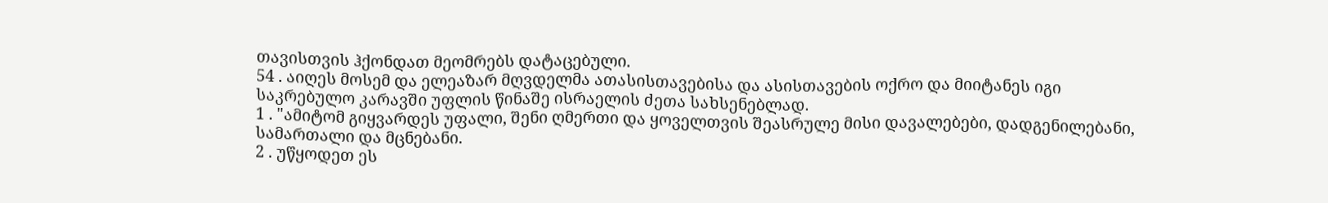თავისთვის ჰქონდათ მეომრებს დატაცებული.
54 . აიღეს მოსემ და ელეაზარ მღვდელმა ათასისთავებისა და ასისთავების ოქრო და მიიტანეს იგი საკრებულო კარავში უფლის წინაშე ისრაელის ძეთა სახსენებლად.
1 . "ამიტომ გიყვარდეს უფალი, შენი ღმერთი და ყოველთვის შეასრულე მისი დავალებები, დადგენილებანი, სამართალი და მცნებანი.
2 . უწყოდეთ ეს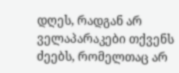დღეს, რადგან არ ველაპარაკები თქვენს ძეებს, რომელთაც არ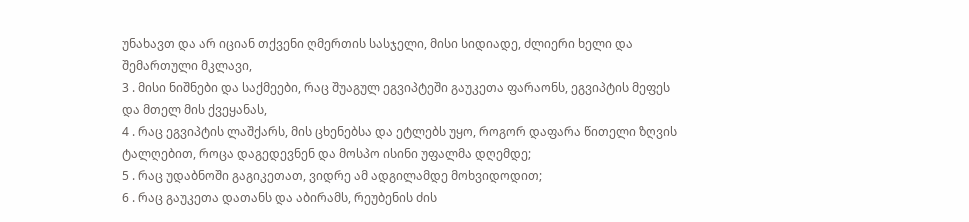უნახავთ და არ იციან თქვენი ღმერთის სასჯელი, მისი სიდიადე, ძლიერი ხელი და შემართული მკლავი,
3 . მისი ნიშნები და საქმეები, რაც შუაგულ ეგვიპტეში გაუკეთა ფარაონს, ეგვიპტის მეფეს და მთელ მის ქვეყანას,
4 . რაც ეგვიპტის ლაშქარს, მის ცხენებსა და ეტლებს უყო, როგორ დაფარა წითელი ზღვის ტალღებით, როცა დაგედევნენ და მოსპო ისინი უფალმა დღემდე;
5 . რაც უდაბნოში გაგიკეთათ, ვიდრე ამ ადგილამდე მოხვიდოდით;
6 . რაც გაუკეთა დათანს და აბირამს, რეუბენის ძის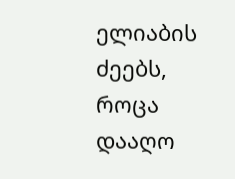ელიაბის ძეებს, როცა დააღო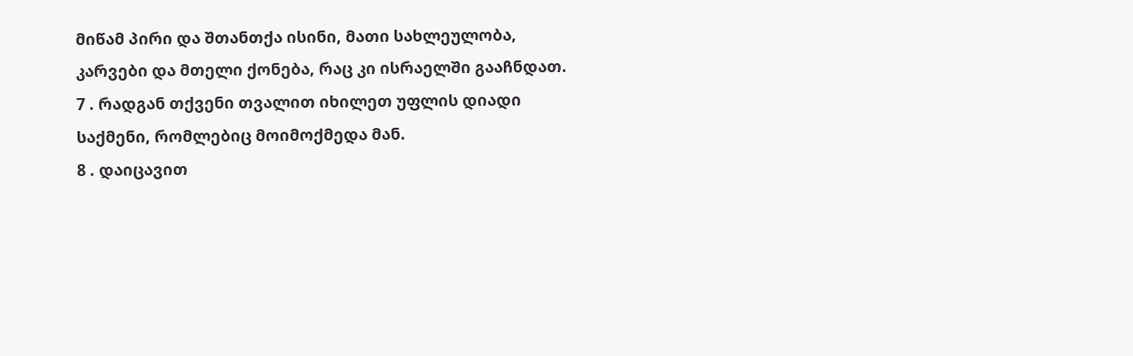მიწამ პირი და შთანთქა ისინი, მათი სახლეულობა, კარვები და მთელი ქონება, რაც კი ისრაელში გააჩნდათ.
7 . რადგან თქვენი თვალით იხილეთ უფლის დიადი საქმენი, რომლებიც მოიმოქმედა მან.
8 . დაიცავით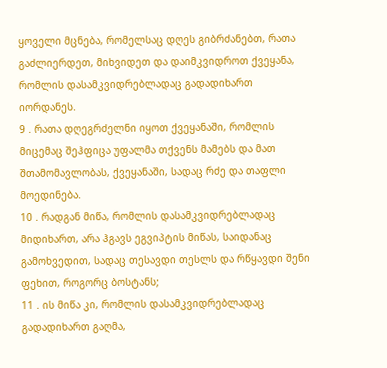ყოველი მცნება, რომელსაც დღეს გიბრძანებთ, რათა გაძლიერდეთ, მიხვიდეთ და დაიმკვიდროთ ქვეყანა, რომლის დასამკვიდრებლადაც გადადიხართ იორდანეს.
9 . რათა დღეგრძელნი იყოთ ქვეყანაში, რომლის მიცემაც შეჰფიცა უფალმა თქვენს მამებს და მათ შთამომავლობას, ქვეყანაში, სადაც რძე და თაფლი მოედინება.
10 . რადგან მიწა, რომლის დასამკვიდრებლადაც მიდიხართ, არა ჰგავს ეგვიპტის მიწას, საიდანაც გამოხვედით, სადაც თესავდი თესლს და რწყავდი შენი ფეხით, როგორც ბოსტანს;
11 . ის მიწა კი, რომლის დასამკვიდრებლადაც გადადიხართ გაღმა,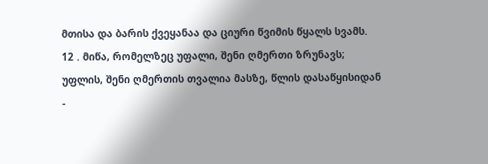მთისა და ბარის ქვეყანაა და ციური წვიმის წყალს სვამს.
12 . მიწა, რომელზეც უფალი, შენი ღმერთი ზრუნავს; უფლის, შენი ღმერთის თვალია მასზე, წლის დასაწყისიდან -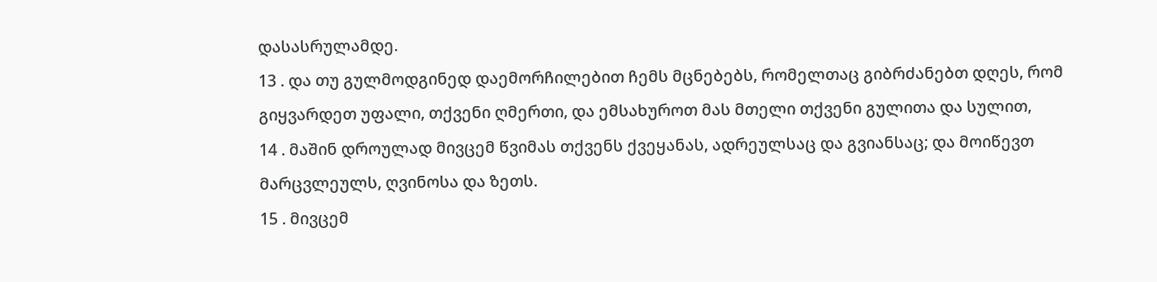დასასრულამდე.
13 . და თუ გულმოდგინედ დაემორჩილებით ჩემს მცნებებს, რომელთაც გიბრძანებთ დღეს, რომ გიყვარდეთ უფალი, თქვენი ღმერთი, და ემსახუროთ მას მთელი თქვენი გულითა და სულით,
14 . მაშინ დროულად მივცემ წვიმას თქვენს ქვეყანას, ადრეულსაც და გვიანსაც; და მოიწევთ მარცვლეულს, ღვინოსა და ზეთს.
15 . მივცემ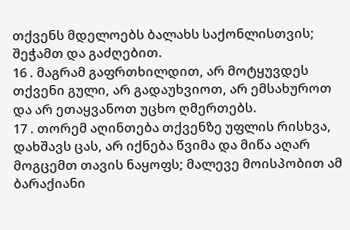თქვენს მდელოებს ბალახს საქონლისთვის; შეჭამთ და გაძღებით.
16 . მაგრამ გაფრთხილდით, არ მოტყუვდეს თქვენი გული, არ გადაუხვიოთ, არ ემსახუროთ და არ ეთაყვანოთ უცხო ღმერთებს.
17 . თორემ აღინთება თქვენზე უფლის რისხვა, დახშავს ცას, არ იქნება წვიმა და მიწა აღარ მოგცემთ თავის ნაყოფს; მალევე მოისპობით ამ ბარაქიანი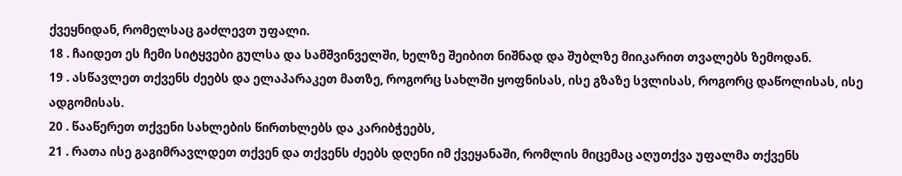ქვეყნიდან, რომელსაც გაძლევთ უფალი.
18 . ჩაიდეთ ეს ჩემი სიტყვები გულსა და სამშვინველში, ხელზე შეიბით ნიშნად და შუბლზე მიიკარით თვალებს ზემოდან.
19 . ასწავლეთ თქვენს ძეებს და ელაპარაკეთ მათზე, როგორც სახლში ყოფნისას, ისე გზაზე სვლისას, როგორც დაწოლისას, ისე ადგომისას.
20 . წააწერეთ თქვენი სახლების წირთხლებს და კარიბჭეებს,
21 . რათა ისე გაგიმრავლდეთ თქვენ და თქვენს ძეებს დღენი იმ ქვეყანაში, რომლის მიცემაც აღუთქვა უფალმა თქვენს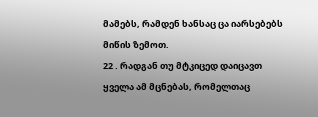მამებს, რამდენ ხანსაც ცა იარსებებს მიწის ზემოთ.
22 . რადგან თუ მტკიცედ დაიცავთ ყველა ამ მცნებას, რომელთაც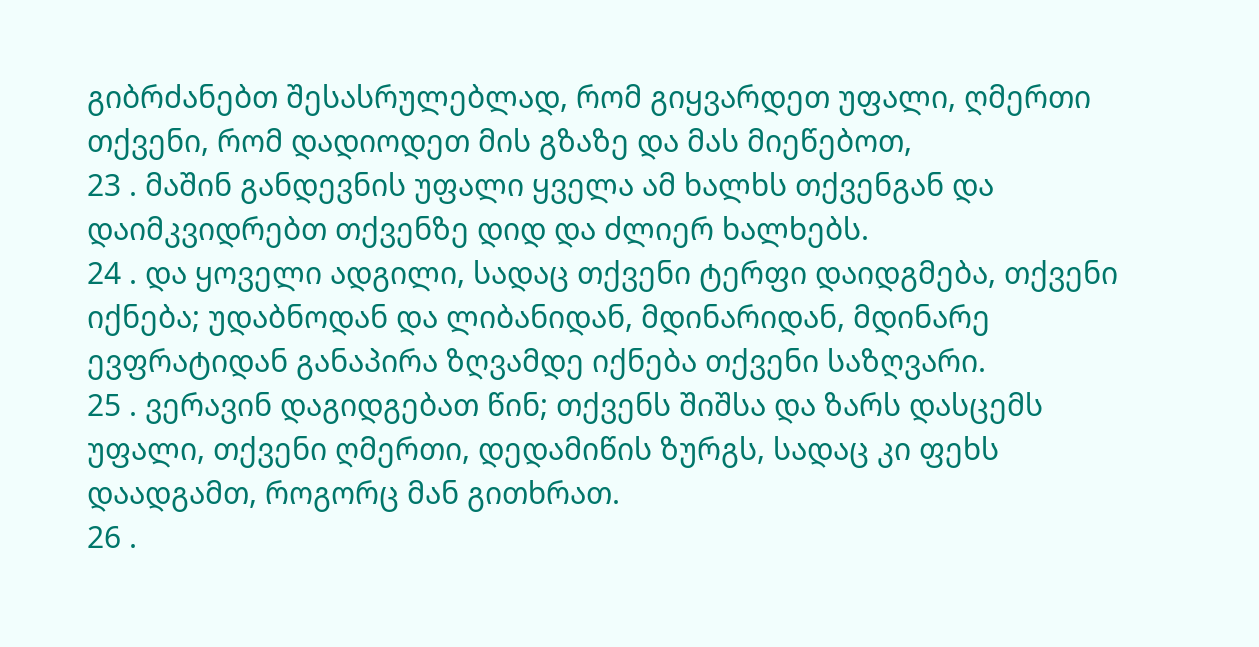გიბრძანებთ შესასრულებლად, რომ გიყვარდეთ უფალი, ღმერთი თქვენი, რომ დადიოდეთ მის გზაზე და მას მიეწებოთ,
23 . მაშინ განდევნის უფალი ყველა ამ ხალხს თქვენგან და დაიმკვიდრებთ თქვენზე დიდ და ძლიერ ხალხებს.
24 . და ყოველი ადგილი, სადაც თქვენი ტერფი დაიდგმება, თქვენი იქნება; უდაბნოდან და ლიბანიდან, მდინარიდან, მდინარე ევფრატიდან განაპირა ზღვამდე იქნება თქვენი საზღვარი.
25 . ვერავინ დაგიდგებათ წინ; თქვენს შიშსა და ზარს დასცემს უფალი, თქვენი ღმერთი, დედამიწის ზურგს, სადაც კი ფეხს დაადგამთ, როგორც მან გითხრათ.
26 .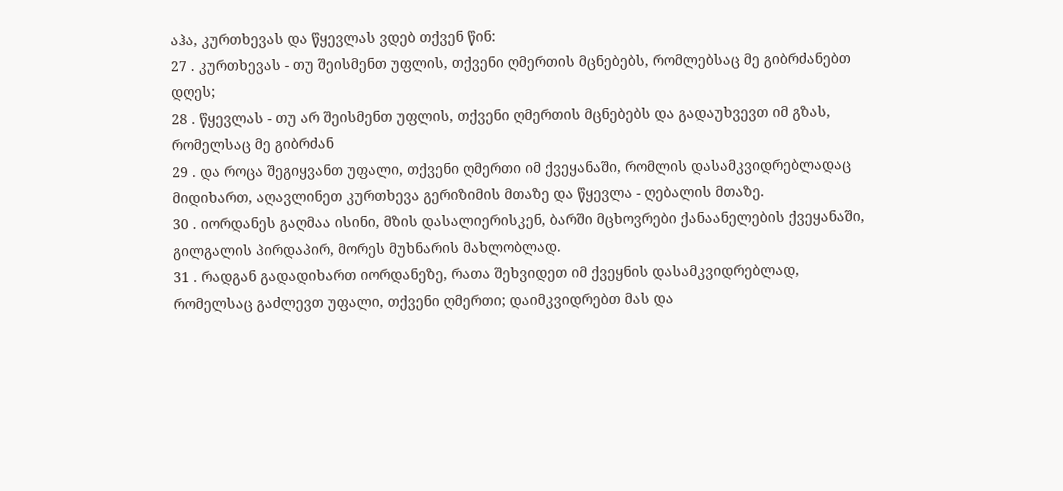აჰა, კურთხევას და წყევლას ვდებ თქვენ წინ:
27 . კურთხევას - თუ შეისმენთ უფლის, თქვენი ღმერთის მცნებებს, რომლებსაც მე გიბრძანებთ დღეს;
28 . წყევლას - თუ არ შეისმენთ უფლის, თქვენი ღმერთის მცნებებს და გადაუხვევთ იმ გზას, რომელსაც მე გიბრძან
29 . და როცა შეგიყვანთ უფალი, თქვენი ღმერთი იმ ქვეყანაში, რომლის დასამკვიდრებლადაც მიდიხართ, აღავლინეთ კურთხევა გერიზიმის მთაზე და წყევლა - ღებალის მთაზე.
30 . იორდანეს გაღმაა ისინი, მზის დასალიერისკენ, ბარში მცხოვრები ქანაანელების ქვეყანაში, გილგალის პირდაპირ, მორეს მუხნარის მახლობლად.
31 . რადგან გადადიხართ იორდანეზე, რათა შეხვიდეთ იმ ქვეყნის დასამკვიდრებლად, რომელსაც გაძლევთ უფალი, თქვენი ღმერთი; დაიმკვიდრებთ მას და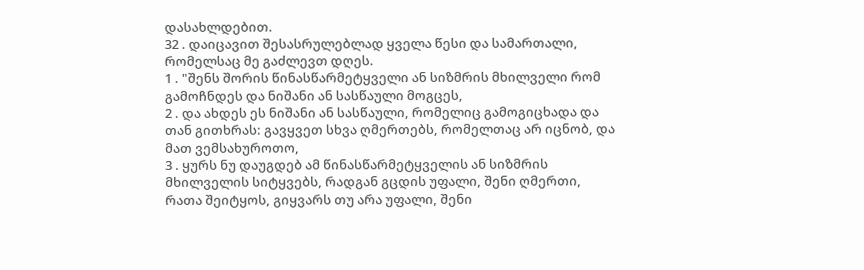დასახლდებით.
32 . დაიცავით შესასრულებლად ყველა წესი და სამართალი, რომელსაც მე გაძლევთ დღეს.
1 . "შენს შორის წინასწარმეტყველი ან სიზმრის მხილველი რომ გამოჩნდეს და ნიშანი ან სასწაული მოგცეს,
2 . და ახდეს ეს ნიშანი ან სასწაული, რომელიც გამოგიცხადა და თან გითხრას: გავყვეთ სხვა ღმერთებს, რომელთაც არ იცნობ, და მათ ვემსახუროთო,
3 . ყურს ნუ დაუგდებ ამ წინასწარმეტყველის ან სიზმრის მხილველის სიტყვებს, რადგან გცდის უფალი, შენი ღმერთი, რათა შეიტყოს, გიყვარს თუ არა უფალი, შენი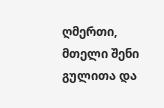ღმერთი, მთელი შენი გულითა და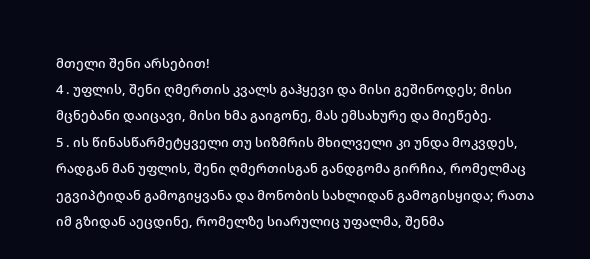მთელი შენი არსებით!
4 . უფლის, შენი ღმერთის კვალს გაჰყევი და მისი გეშინოდეს; მისი მცნებანი დაიცავი, მისი ხმა გაიგონე, მას ემსახურე და მიეწებე.
5 . ის წინასწარმეტყველი თუ სიზმრის მხილველი კი უნდა მოკვდეს, რადგან მან უფლის, შენი ღმერთისგან განდგომა გირჩია, რომელმაც ეგვიპტიდან გამოგიყვანა და მონობის სახლიდან გამოგისყიდა; რათა იმ გზიდან აეცდინე, რომელზე სიარულიც უფალმა, შენმა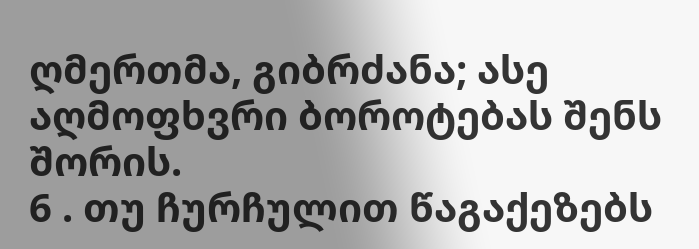ღმერთმა, გიბრძანა; ასე აღმოფხვრი ბოროტებას შენს შორის.
6 . თუ ჩურჩულით წაგაქეზებს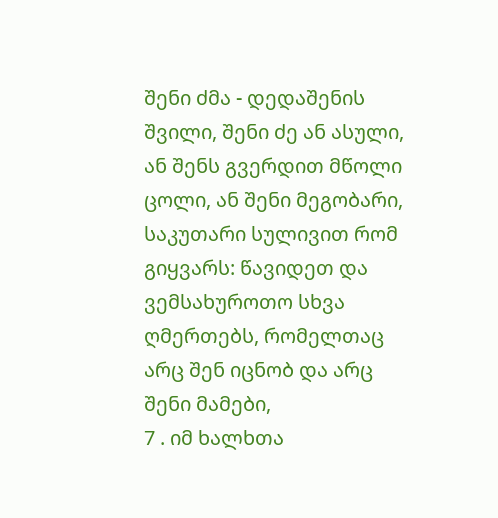შენი ძმა - დედაშენის შვილი, შენი ძე ან ასული, ან შენს გვერდით მწოლი ცოლი, ან შენი მეგობარი, საკუთარი სულივით რომ გიყვარს: წავიდეთ და ვემსახუროთო სხვა ღმერთებს, რომელთაც არც შენ იცნობ და არც შენი მამები,
7 . იმ ხალხთა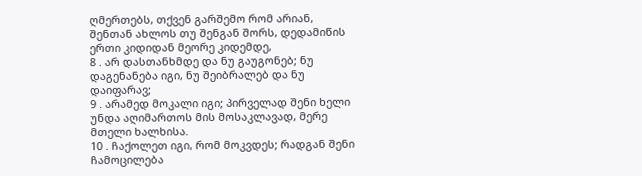ღმერთებს, თქვენ გარშემო რომ არიან, შენთან ახლოს თუ შენგან შორს, დედამიწის ერთი კიდიდან მეორე კიდემდე,
8 . არ დასთანხმდე და ნუ გაუგონებ; ნუ დაგენანება იგი, ნუ შეიბრალებ და ნუ დაიფარავ;
9 . არამედ მოკალი იგი; პირველად შენი ხელი უნდა აღიმართოს მის მოსაკლავად, მერე მთელი ხალხისა.
10 . ჩაქოლეთ იგი, რომ მოკვდეს; რადგან შენი ჩამოცილება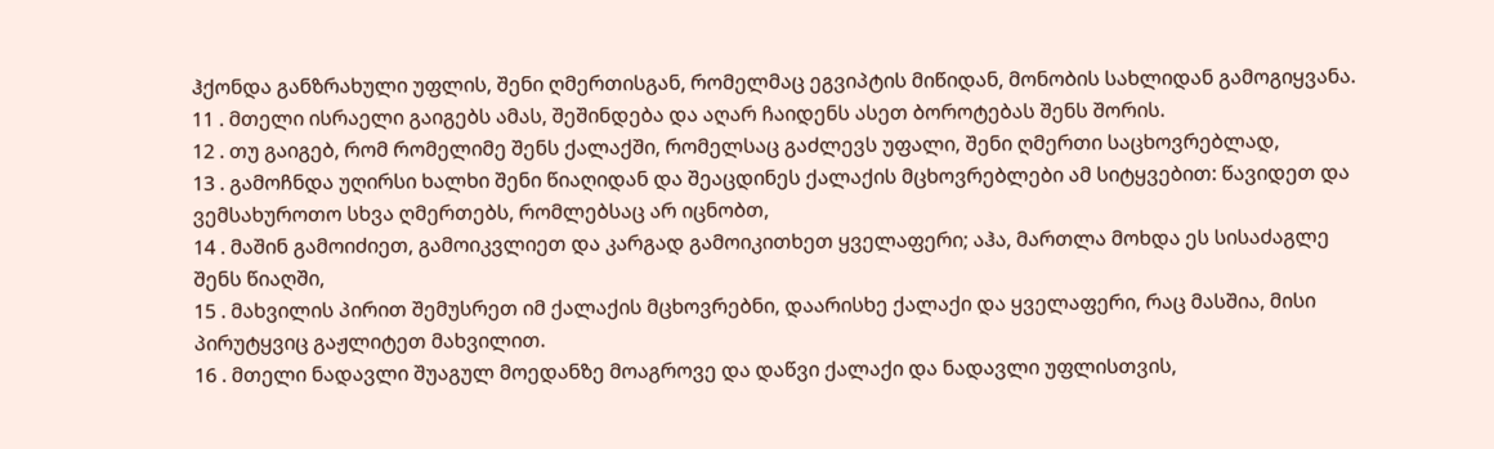ჰქონდა განზრახული უფლის, შენი ღმერთისგან, რომელმაც ეგვიპტის მიწიდან, მონობის სახლიდან გამოგიყვანა.
11 . მთელი ისრაელი გაიგებს ამას, შეშინდება და აღარ ჩაიდენს ასეთ ბოროტებას შენს შორის.
12 . თუ გაიგებ, რომ რომელიმე შენს ქალაქში, რომელსაც გაძლევს უფალი, შენი ღმერთი საცხოვრებლად,
13 . გამოჩნდა უღირსი ხალხი შენი წიაღიდან და შეაცდინეს ქალაქის მცხოვრებლები ამ სიტყვებით: წავიდეთ და ვემსახუროთო სხვა ღმერთებს, რომლებსაც არ იცნობთ,
14 . მაშინ გამოიძიეთ, გამოიკვლიეთ და კარგად გამოიკითხეთ ყველაფერი; აჰა, მართლა მოხდა ეს სისაძაგლე შენს წიაღში,
15 . მახვილის პირით შემუსრეთ იმ ქალაქის მცხოვრებნი, დაარისხე ქალაქი და ყველაფერი, რაც მასშია, მისი პირუტყვიც გაჟლიტეთ მახვილით.
16 . მთელი ნადავლი შუაგულ მოედანზე მოაგროვე და დაწვი ქალაქი და ნადავლი უფლისთვის,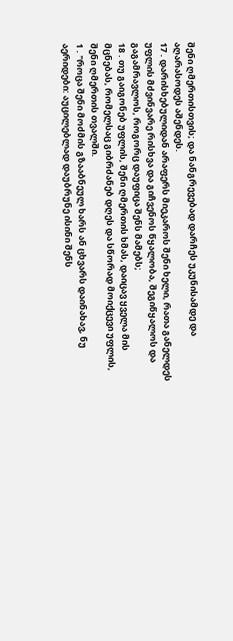შენი ღმერთისთვის; და ნანგრევებად დარჩეს უკუნისამდე და აღარასოდეს აშენდეს.
17 . დარისხებულიდან არაფერს მიეკაროს შენი ხელი, რათა განელდეს უფლის მძვინვარე რისხვა და გიჩვენოს წყალობა, შეგიწყალოს და გაგამრავლოს, როგორც დაუფიცა შენს მამებს;
18 . თუ გაიგონებ უფლის, შენი ღმერთის ხმას, დაიცავ ყველა მის მცნებას, რომელსაც გიბრძანებ დღეს და სწორად მოიქცევი უფლის, შენი ღმერთის თვალში.
1 . "როცა შენი მოძმის გზააბნეულ ხარს ან ცხვარს დაინახავ, ნუ აერიდები: აუცილებლად დაუბრუნე ისინი შენს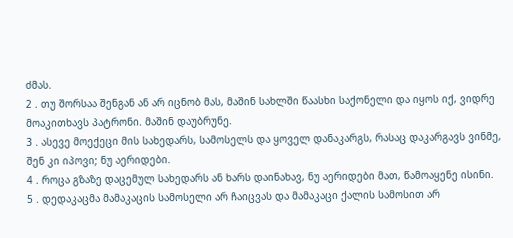ძმას.
2 . თუ შორსაა შენგან ან არ იცნობ მას, მაშინ სახლში წაასხი საქონელი და იყოს იქ, ვიდრე მოაკითხავს პატრონი. მაშინ დაუბრუნე.
3 . ასევე მოექეცი მის სახედარს, სამოსელს და ყოველ დანაკარგს, რასაც დაკარგავს ვინმე, შენ კი იპოვი; ნუ აერიდები.
4 . როცა გზაზე დაცემულ სახედარს ან ხარს დაინახავ, ნუ აერიდები მათ, წამოაყენე ისინი.
5 . დედაკაცმა მამაკაცის სამოსელი არ ჩაიცვას და მამაკაცი ქალის სამოსით არ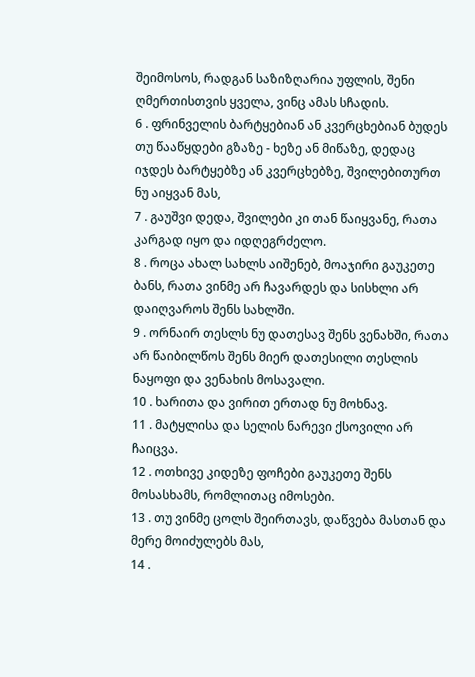შეიმოსოს, რადგან საზიზღარია უფლის, შენი ღმერთისთვის ყველა, ვინც ამას სჩადის.
6 . ფრინველის ბარტყებიან ან კვერცხებიან ბუდეს თუ წააწყდები გზაზე - ხეზე ან მიწაზე, დედაც იჯდეს ბარტყებზე ან კვერცხებზე, შვილებითურთ ნუ აიყვან მას,
7 . გაუშვი დედა, შვილები კი თან წაიყვანე, რათა კარგად იყო და იდღეგრძელო.
8 . როცა ახალ სახლს აიშენებ, მოაჯირი გაუკეთე ბანს, რათა ვინმე არ ჩავარდეს და სისხლი არ დაიღვაროს შენს სახლში.
9 . ორნაირ თესლს ნუ დათესავ შენს ვენახში, რათა არ წაიბილწოს შენს მიერ დათესილი თესლის ნაყოფი და ვენახის მოსავალი.
10 . ხარითა და ვირით ერთად ნუ მოხნავ.
11 . მატყლისა და სელის ნარევი ქსოვილი არ ჩაიცვა.
12 . ოთხივე კიდეზე ფოჩები გაუკეთე შენს მოსასხამს, რომლითაც იმოსები.
13 . თუ ვინმე ცოლს შეირთავს, დაწვება მასთან და მერე მოიძულებს მას,
14 .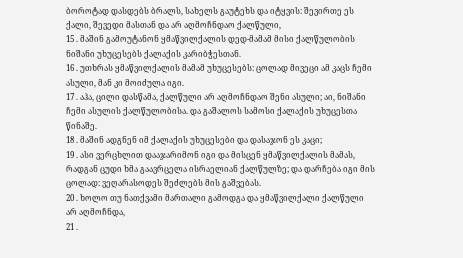ბოროტად დასდებს ბრალს, სახელს გაუტეხს და იტყვის: შევირთე ეს ქალი, შევედი მასთან და არ აღმოჩნდაო ქალწული,
15 . მაშინ გამოუტანონ ყმაწვილქალის დედ-მამამ მისი ქალწულობის ნიშანი უხუცესებს ქალაქის კარიბჭესთან.
16 . უთხრას ყმაწვილქალის მამამ უხუცესებს: ცოლად მივეცი ამ კაცს ჩემი ასული, მან კი მოიძულა იგი.
17 . აჰა, ცილი დასწამა, ქალწული არ აღმოჩნდაო შენი ასული; აი, ნიშანი ჩემი ასულის ქალწულობისა. და გაშალოს სამოსი ქალაქის უხუცესთა წინაშე.
18 . მაშინ ადგნენ იმ ქალაქის უხუცესები და დასაჯონ ეს კაცი;
19 . ასი ვერცხლით დააჯარიმონ იგი და მისცენ ყმაწვილქალის მამას, რადგან ცუდი ხმა გაავრცელა ისრაელიან ქალწულზე; და დარჩება იგი მის ცოლად: ვეღარასოდეს შეძლებს მის გაშვებას.
20 . ხოლო თუ ნათქვამი მართალი გამოდგა და ყმაწვილქალი ქალწული არ აღმოჩნდა,
21 .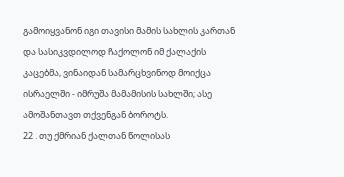გამოიყვანონ იგი თავისი მამის სახლის კართან და სასიკვდილოდ ჩაქოლონ იმ ქალაქის კაცებმა, ვინაიდან სამარცხვინოდ მოიქცა ისრაელში - იმრუშა მამამისის სახლში; ასე ამოშანთავთ თქვენგან ბოროტს.
22 . თუ ქმრიან ქალთან წოლისას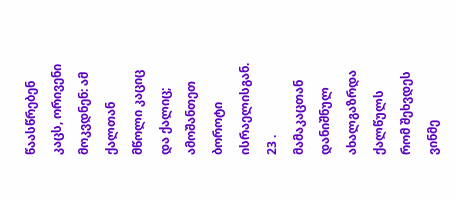წაასწრებენ კაცს, ორივენი მოკვდნენ: ამ ქალთან მწოლი კაციც და ქალიც; ამოშანთეთ ბოროტი ისრაელისგან.
23 . მამაკაცთან დანიშნულ ახალგაზრდა ქალწულს რომ შეხვდეს ვინმე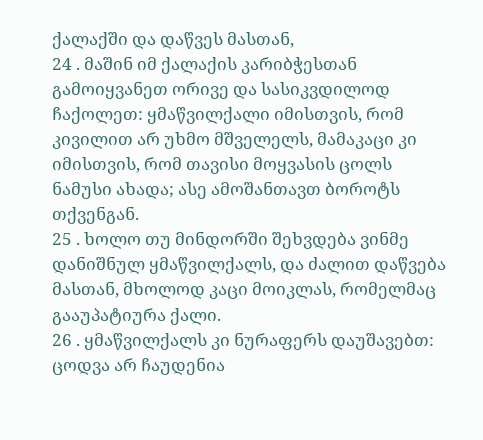ქალაქში და დაწვეს მასთან,
24 . მაშინ იმ ქალაქის კარიბჭესთან გამოიყვანეთ ორივე და სასიკვდილოდ ჩაქოლეთ: ყმაწვილქალი იმისთვის, რომ კივილით არ უხმო მშველელს, მამაკაცი კი იმისთვის, რომ თავისი მოყვასის ცოლს ნამუსი ახადა; ასე ამოშანთავთ ბოროტს თქვენგან.
25 . ხოლო თუ მინდორში შეხვდება ვინმე დანიშნულ ყმაწვილქალს, და ძალით დაწვება მასთან, მხოლოდ კაცი მოიკლას, რომელმაც გააუპატიურა ქალი.
26 . ყმაწვილქალს კი ნურაფერს დაუშავებთ: ცოდვა არ ჩაუდენია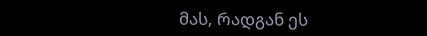მას, რადგან ეს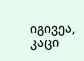იგივეა, კაცი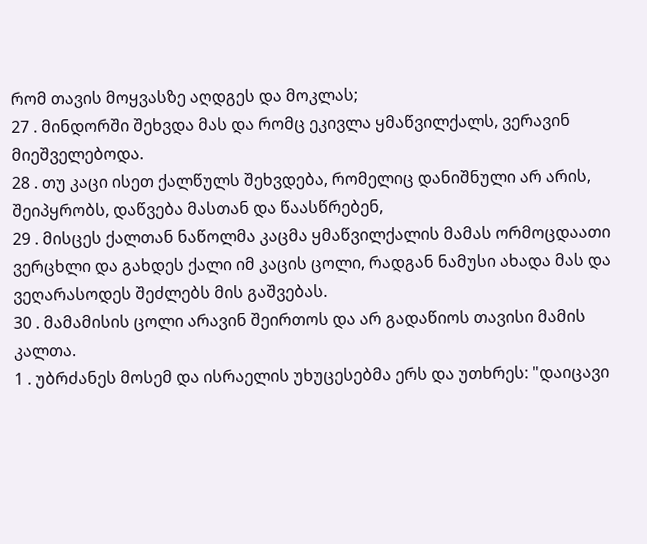რომ თავის მოყვასზე აღდგეს და მოკლას;
27 . მინდორში შეხვდა მას და რომც ეკივლა ყმაწვილქალს, ვერავინ მიეშველებოდა.
28 . თუ კაცი ისეთ ქალწულს შეხვდება, რომელიც დანიშნული არ არის, შეიპყრობს, დაწვება მასთან და წაასწრებენ,
29 . მისცეს ქალთან ნაწოლმა კაცმა ყმაწვილქალის მამას ორმოცდაათი ვერცხლი და გახდეს ქალი იმ კაცის ცოლი, რადგან ნამუსი ახადა მას და ვეღარასოდეს შეძლებს მის გაშვებას.
30 . მამამისის ცოლი არავინ შეირთოს და არ გადაწიოს თავისი მამის კალთა.
1 . უბრძანეს მოსემ და ისრაელის უხუცესებმა ერს და უთხრეს: "დაიცავი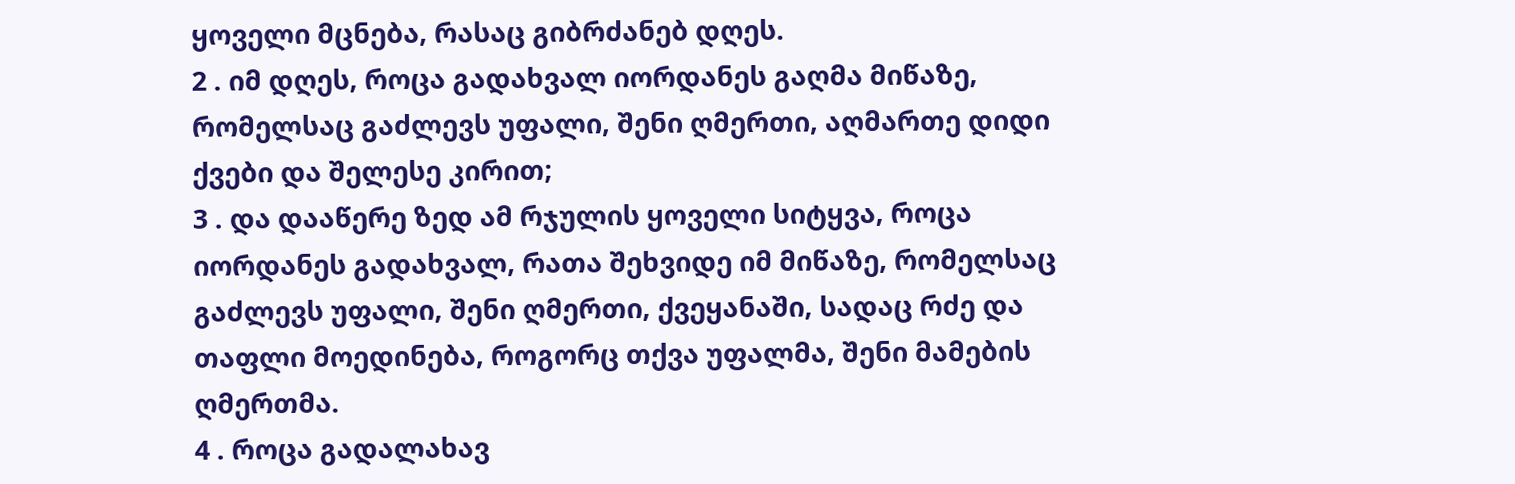ყოველი მცნება, რასაც გიბრძანებ დღეს.
2 . იმ დღეს, როცა გადახვალ იორდანეს გაღმა მიწაზე, რომელსაც გაძლევს უფალი, შენი ღმერთი, აღმართე დიდი ქვები და შელესე კირით;
3 . და დააწერე ზედ ამ რჯულის ყოველი სიტყვა, როცა იორდანეს გადახვალ, რათა შეხვიდე იმ მიწაზე, რომელსაც გაძლევს უფალი, შენი ღმერთი, ქვეყანაში, სადაც რძე და თაფლი მოედინება, როგორც თქვა უფალმა, შენი მამების ღმერთმა.
4 . როცა გადალახავ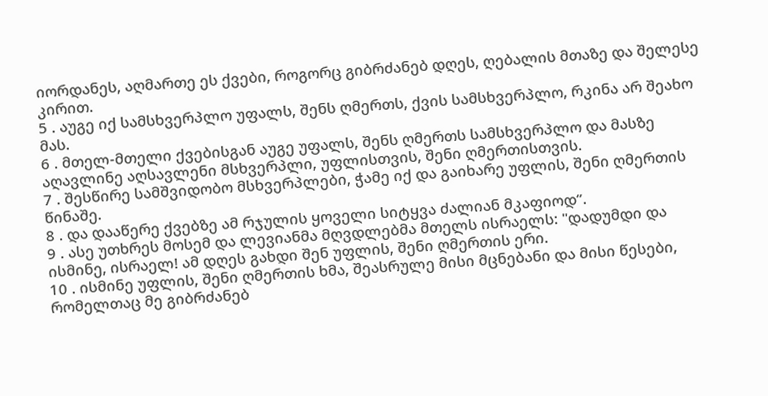იორდანეს, აღმართე ეს ქვები, როგორც გიბრძანებ დღეს, ღებალის მთაზე და შელესე კირით.
5 . აუგე იქ სამსხვერპლო უფალს, შენს ღმერთს, ქვის სამსხვერპლო, რკინა არ შეახო მას.
6 . მთელ-მთელი ქვებისგან აუგე უფალს, შენს ღმერთს სამსხვერპლო და მასზე აღავლინე აღსავლენი მსხვერპლი, უფლისთვის, შენი ღმერთისთვის.
7 . შესწირე სამშვიდობო მსხვერპლები, ჭამე იქ და გაიხარე უფლის, შენი ღმერთის წინაშე.
8 . და დააწერე ქვებზე ამ რჯულის ყოველი სიტყვა ძალიან მკაფიოდ”.
9 . ასე უთხრეს მოსემ და ლევიანმა მღვდლებმა მთელს ისრაელს: "დადუმდი და ისმინე, ისრაელ! ამ დღეს გახდი შენ უფლის, შენი ღმერთის ერი.
10 . ისმინე უფლის, შენი ღმერთის ხმა, შეასრულე მისი მცნებანი და მისი წესები, რომელთაც მე გიბრძანებ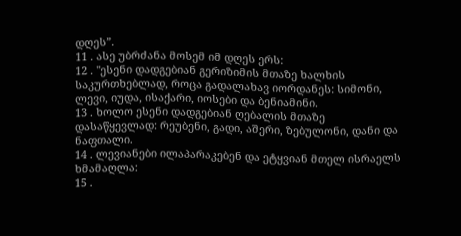დღეს”.
11 . ასე უბრძანა მოსემ იმ დღეს ერს:
12 . "ესენი დადგებიან გერიზიმის მთაზე ხალხის საკურთხებლად, როცა გადალახავ იორდანეს: სიმონი, ლევი, იუდა, ისაქარი, იოსები და ბენიამინი.
13 . ხოლო ესენი დადგებიან ღებალის მთაზე დასაწყევლად: რეუბენი, გადი, აშერი, ზებულონი, დანი და ნაფთალი.
14 . ლევიანები ილაპარაკებენ და ეტყვიან მთელ ისრაელს ხმამაღლა:
15 .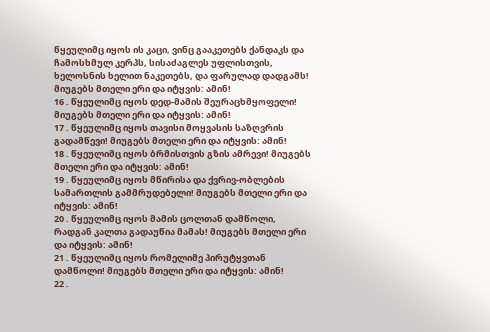წყეულიმც იყოს ის კაცი, ვინც გააკეთებს ქანდაკს და ჩამოსხმულ კერპს, სისაძაგლეს უფლისთვის, ხელოსნის ხელით ნაკეთებს, და ფარულად დადგამს! მიუგებს მთელი ერი და იტყვის: ამინ!
16 . წყეულიმც იყოს დედ-მამის შეურაცხმყოფელი! მიუგებს მთელი ერი და იტყვის: ამინ!
17 . წყეულიმც იყოს თავისი მოყვასის საზღვრის გადამწევი! მიუგებს მთელი ერი და იტყვის: ამინ!
18 . წყეულიმც იყოს ბრმისთვის გზის ამრევი! მიუგებს მთელი ერი და იტყვის: ამინ!
19 . წყეულიმც იყოს მწირისა და ქვრივ-ობლების სამართლის გამმრუდებელი! მიუგებს მთელი ერი და იტყვის: ამინ!
20 . წყეულიმც იყოს მამის ცოლთან დამწოლი, რადგან კალთა გადაუწია მამას! მიუგებს მთელი ერი და იტყვის: ამინ!
21 . წყეულიმც იყოს რომელიმე პირუტყვთან დამწოლი! მიუგებს მთელი ერი და იტყვის: ამინ!
22 .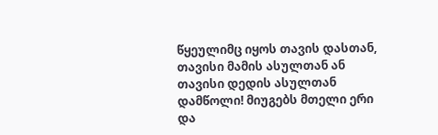წყეულიმც იყოს თავის დასთან, თავისი მამის ასულთან ან თავისი დედის ასულთან დამწოლი! მიუგებს მთელი ერი და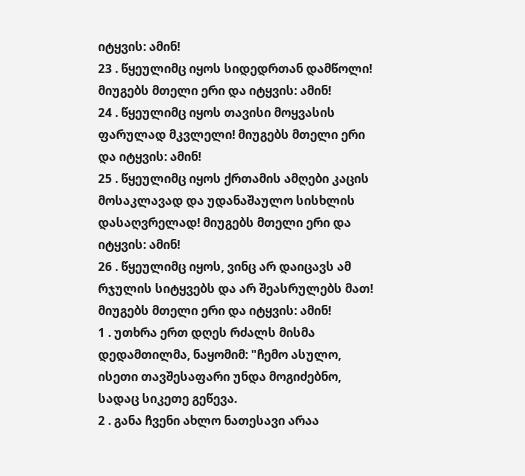იტყვის: ამინ!
23 . წყეულიმც იყოს სიდედრთან დამწოლი! მიუგებს მთელი ერი და იტყვის: ამინ!
24 . წყეულიმც იყოს თავისი მოყვასის ფარულად მკვლელი! მიუგებს მთელი ერი და იტყვის: ამინ!
25 . წყეულიმც იყოს ქრთამის ამღები კაცის მოსაკლავად და უდანაშაულო სისხლის დასაღვრელად! მიუგებს მთელი ერი და იტყვის: ამინ!
26 . წყეულიმც იყოს, ვინც არ დაიცავს ამ რჯულის სიტყვებს და არ შეასრულებს მათ! მიუგებს მთელი ერი და იტყვის: ამინ!
1 . უთხრა ერთ დღეს რძალს მისმა დედამთილმა, ნაყომიმ: "ჩემო ასულო, ისეთი თავშესაფარი უნდა მოგიძებნო, სადაც სიკეთე გეწევა.
2 . განა ჩვენი ახლო ნათესავი არაა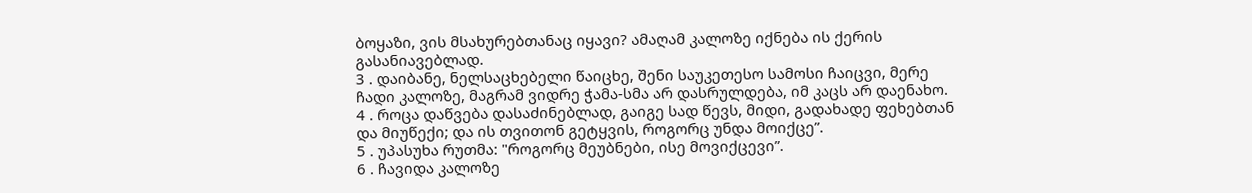ბოყაზი, ვის მსახურებთანაც იყავი? ამაღამ კალოზე იქნება ის ქერის გასანიავებლად.
3 . დაიბანე, ნელსაცხებელი წაიცხე, შენი საუკეთესო სამოსი ჩაიცვი, მერე ჩადი კალოზე, მაგრამ ვიდრე ჭამა-სმა არ დასრულდება, იმ კაცს არ დაენახო.
4 . როცა დაწვება დასაძინებლად, გაიგე სად წევს, მიდი, გადახადე ფეხებთან და მიუწექი; და ის თვითონ გეტყვის, როგორც უნდა მოიქცე”.
5 . უპასუხა რუთმა: "როგორც მეუბნები, ისე მოვიქცევი”.
6 . ჩავიდა კალოზე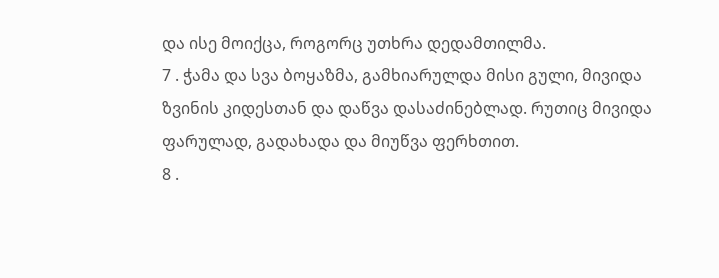და ისე მოიქცა, როგორც უთხრა დედამთილმა.
7 . ჭამა და სვა ბოყაზმა, გამხიარულდა მისი გული, მივიდა ზვინის კიდესთან და დაწვა დასაძინებლად. რუთიც მივიდა ფარულად, გადახადა და მიუწვა ფერხთით.
8 .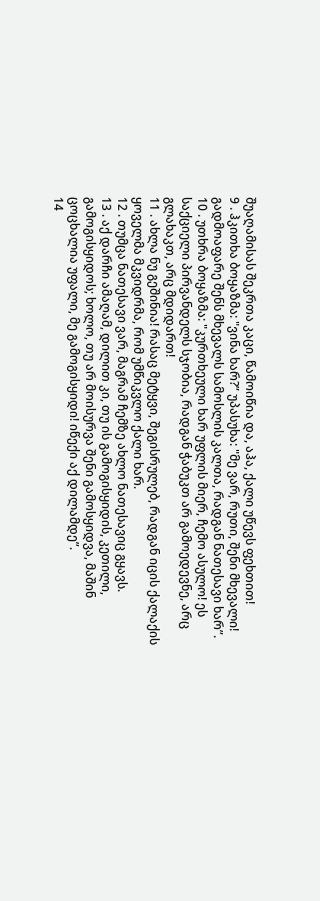შუაღამისას შეკრთა კაცი, წამოიწია და, აჰა, ქალი უწევს ფეხთით!
9 . ჰკითხა ბოყაზმა: "ვინა ხარ?” უპასუხა: "მე ვარ, რუთი, შენი მხევალი! გადმოაფარე შენს მხევალს სამოსლის კალთა, რადგან ნათესავი ხარ”.
10 . უთხრა ბოყაზმა: "კურთხეული ხარ უფლის მიერ, ჩემო ასულო! ეს საქციელი პირვანდელს სჯობია, რადგან ჭაბუკთ არ გამოედევნე, არც გლახაკთ, არც მდიდართ!
11 . ახლა ნუ გეშინია! რასაც მეტყვი, შეგისრულებ, რადგან იცის ქალაქის ყოველმა მკვიდრმა, რომ უმწიკვლო ქალი ხარ.
12 . თუმცა ნათესავი ვარ, მაგრამ ჩემზე ახლო ნათესავიც გყავს.
13 . აქ დარჩი ამაღამ, დილით კი, თუ ის გამოგისყიდის, კეთილი, გამოგისყიდოს; ხოლო, თუ არ მოისურვა შენი გამოსყიდვა, მაშინ ცოცხალია უფალი, მე გამოგისყიდი! იწექი აქ დილამდე”.
14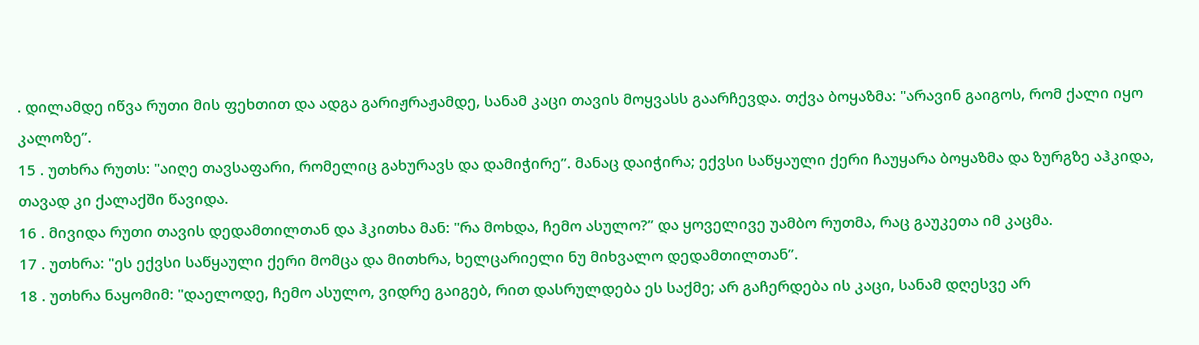. დილამდე იწვა რუთი მის ფეხთით და ადგა გარიჟრაჟამდე, სანამ კაცი თავის მოყვასს გაარჩევდა. თქვა ბოყაზმა: "არავინ გაიგოს, რომ ქალი იყო კალოზე”.
15 . უთხრა რუთს: "აიღე თავსაფარი, რომელიც გახურავს და დამიჭირე”. მანაც დაიჭირა; ექვსი საწყაული ქერი ჩაუყარა ბოყაზმა და ზურგზე აჰკიდა, თავად კი ქალაქში წავიდა.
16 . მივიდა რუთი თავის დედამთილთან და ჰკითხა მან: "რა მოხდა, ჩემო ასულო?” და ყოველივე უამბო რუთმა, რაც გაუკეთა იმ კაცმა.
17 . უთხრა: "ეს ექვსი საწყაული ქერი მომცა და მითხრა, ხელცარიელი ნუ მიხვალო დედამთილთან”.
18 . უთხრა ნაყომიმ: "დაელოდე, ჩემო ასულო, ვიდრე გაიგებ, რით დასრულდება ეს საქმე; არ გაჩერდება ის კაცი, სანამ დღესვე არ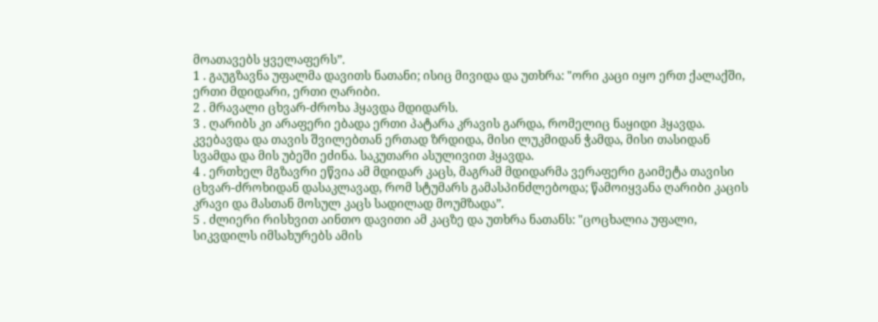მოათავებს ყველაფერს”.
1 . გაუგზავნა უფალმა დავითს ნათანი; ისიც მივიდა და უთხრა: "ორი კაცი იყო ერთ ქალაქში, ერთი მდიდარი, ერთი ღარიბი.
2 . მრავალი ცხვარ-ძროხა ჰყავდა მდიდარს.
3 . ღარიბს კი არაფერი ებადა ერთი პატარა კრავის გარდა, რომელიც ნაყიდი ჰყავდა. კვებავდა და თავის შვილებთან ერთად ზრდიდა, მისი ლუკმიდან ჭამდა, მისი თასიდან სვამდა და მის უბეში ეძინა. საკუთარი ასულივით ჰყავდა.
4 . ერთხელ მგზავრი ეწვია ამ მდიდარ კაცს, მაგრამ მდიდარმა ვერაფერი გაიმეტა თავისი ცხვარ-ძროხიდან დასაკლავად, რომ სტუმარს გამასპინძლებოდა; წამოიყვანა ღარიბი კაცის კრავი და მასთან მოსულ კაცს სადილად მოუმზადა”.
5 . ძლიერი რისხვით აინთო დავითი ამ კაცზე და უთხრა ნათანს: "ცოცხალია უფალი, სიკვდილს იმსახურებს ამის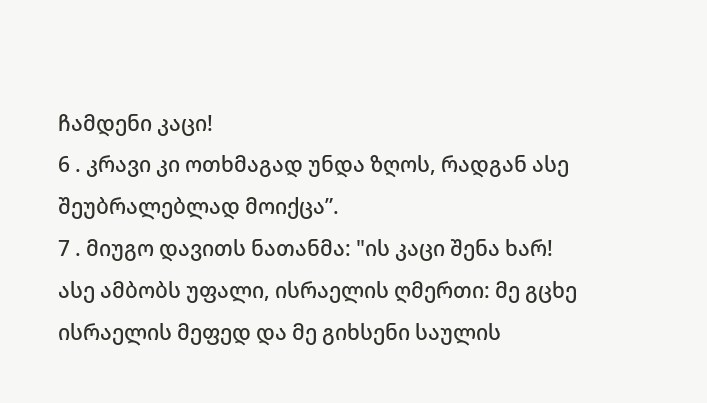ჩამდენი კაცი!
6 . კრავი კი ოთხმაგად უნდა ზღოს, რადგან ასე შეუბრალებლად მოიქცა”.
7 . მიუგო დავითს ნათანმა: "ის კაცი შენა ხარ! ასე ამბობს უფალი, ისრაელის ღმერთი: მე გცხე ისრაელის მეფედ და მე გიხსენი საულის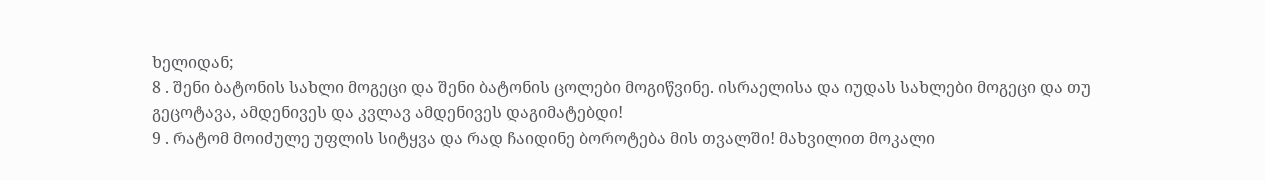ხელიდან;
8 . შენი ბატონის სახლი მოგეცი და შენი ბატონის ცოლები მოგიწვინე. ისრაელისა და იუდას სახლები მოგეცი და თუ გეცოტავა, ამდენივეს და კვლავ ამდენივეს დაგიმატებდი!
9 . რატომ მოიძულე უფლის სიტყვა და რად ჩაიდინე ბოროტება მის თვალში! მახვილით მოკალი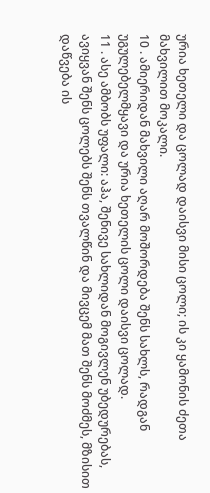ურია ხეთელი და ცოლად დაისვი მისი ცოლი; ის კი ყამონის ძეთა მახვილით მოკალი.
10 . ამიერიდან მახვილი აღარ მოშორდება შენს სახლს, რადგან უგულებელმყავი და ურია ხეთელის ცოლი დაისვი ცოლად.
11 . ასე ამბობს უფალი: აჰა, შენივე სახლიდან მოგივლენ უბედურებას, ავიყვან შენს ცოლებს შენს თვალწინ და მივცემ მათ შენს მოძმეს, მზისით დაწვება ის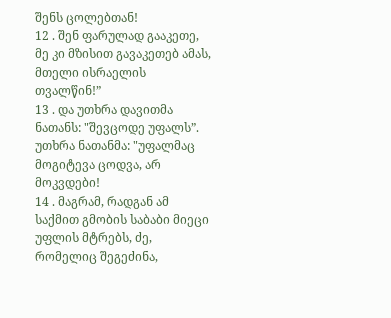შენს ცოლებთან!
12 . შენ ფარულად გააკეთე, მე კი მზისით გავაკეთებ ამას, მთელი ისრაელის თვალწინ!”
13 . და უთხრა დავითმა ნათანს: "შევცოდე უფალს”. უთხრა ნათანმა: "უფალმაც მოგიტევა ცოდვა, არ მოკვდები!
14 . მაგრამ, რადგან ამ საქმით გმობის საბაბი მიეცი უფლის მტრებს, ძე, რომელიც შეგეძინა,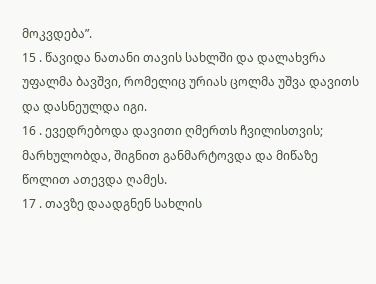მოკვდება”.
15 . წავიდა ნათანი თავის სახლში და დალახვრა უფალმა ბავშვი, რომელიც ურიას ცოლმა უშვა დავითს და დასნეულდა იგი.
16 . ევედრებოდა დავითი ღმერთს ჩვილისთვის; მარხულობდა, შიგნით განმარტოვდა და მიწაზე წოლით ათევდა ღამეს.
17 . თავზე დაადგნენ სახლის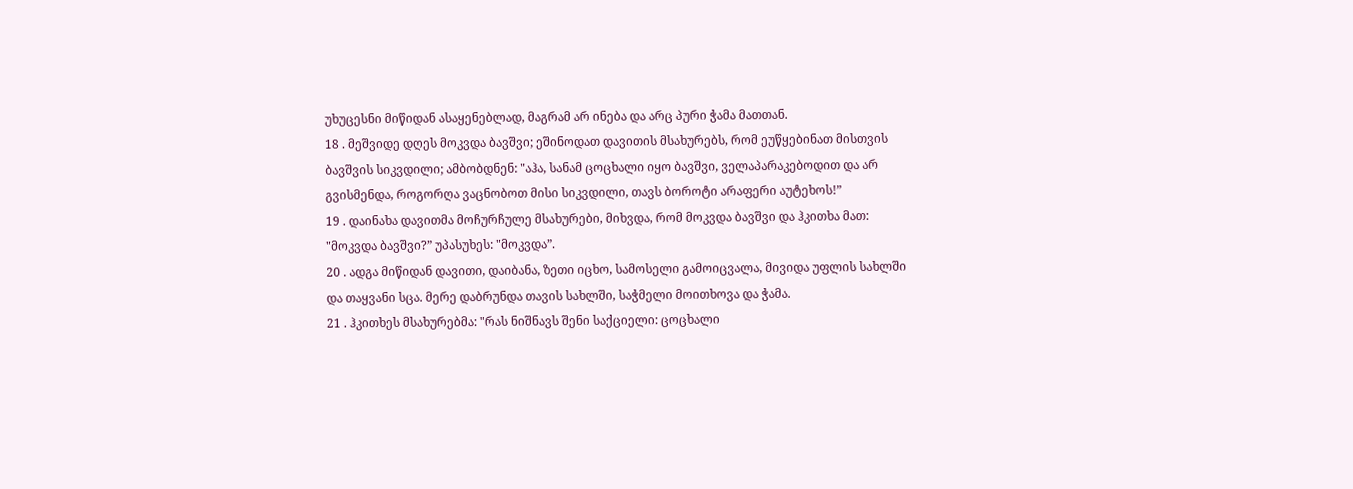უხუცესნი მიწიდან ასაყენებლად, მაგრამ არ ინება და არც პური ჭამა მათთან.
18 . მეშვიდე დღეს მოკვდა ბავშვი; ეშინოდათ დავითის მსახურებს, რომ ეუწყებინათ მისთვის ბავშვის სიკვდილი; ამბობდნენ: "აჰა, სანამ ცოცხალი იყო ბავშვი, ველაპარაკებოდით და არ გვისმენდა, როგორღა ვაცნობოთ მისი სიკვდილი, თავს ბოროტი არაფერი აუტეხოს!”
19 . დაინახა დავითმა მოჩურჩულე მსახურები, მიხვდა, რომ მოკვდა ბავშვი და ჰკითხა მათ: "მოკვდა ბავშვი?” უპასუხეს: "მოკვდა”.
20 . ადგა მიწიდან დავითი, დაიბანა, ზეთი იცხო, სამოსელი გამოიცვალა, მივიდა უფლის სახლში და თაყვანი სცა. მერე დაბრუნდა თავის სახლში, საჭმელი მოითხოვა და ჭამა.
21 . ჰკითხეს მსახურებმა: "რას ნიშნავს შენი საქციელი: ცოცხალი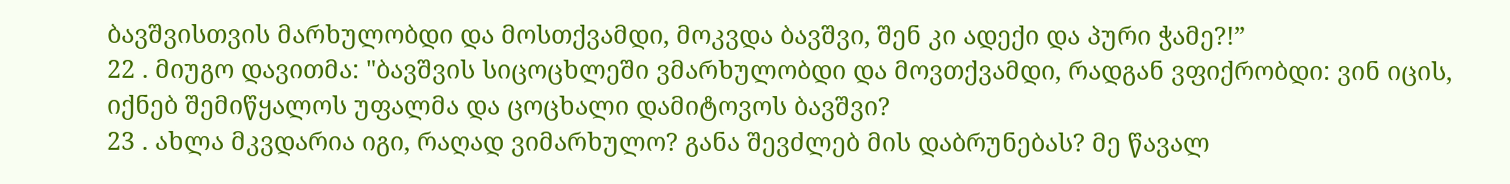ბავშვისთვის მარხულობდი და მოსთქვამდი, მოკვდა ბავშვი, შენ კი ადექი და პური ჭამე?!”
22 . მიუგო დავითმა: "ბავშვის სიცოცხლეში ვმარხულობდი და მოვთქვამდი, რადგან ვფიქრობდი: ვინ იცის, იქნებ შემიწყალოს უფალმა და ცოცხალი დამიტოვოს ბავშვი?
23 . ახლა მკვდარია იგი, რაღად ვიმარხულო? განა შევძლებ მის დაბრუნებას? მე წავალ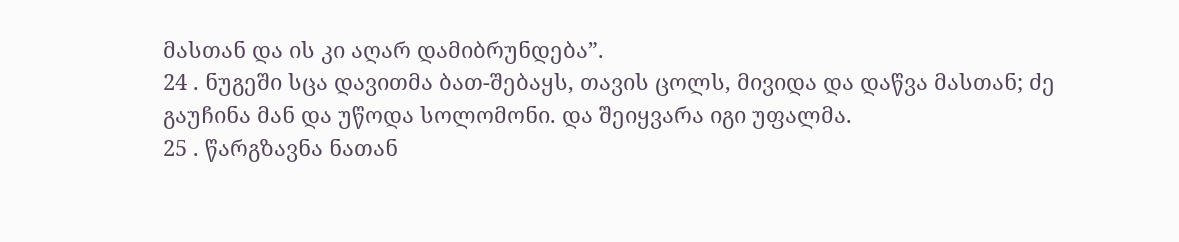მასთან და ის კი აღარ დამიბრუნდება”.
24 . ნუგეში სცა დავითმა ბათ-შებაყს, თავის ცოლს, მივიდა და დაწვა მასთან; ძე გაუჩინა მან და უწოდა სოლომონი. და შეიყვარა იგი უფალმა.
25 . წარგზავნა ნათან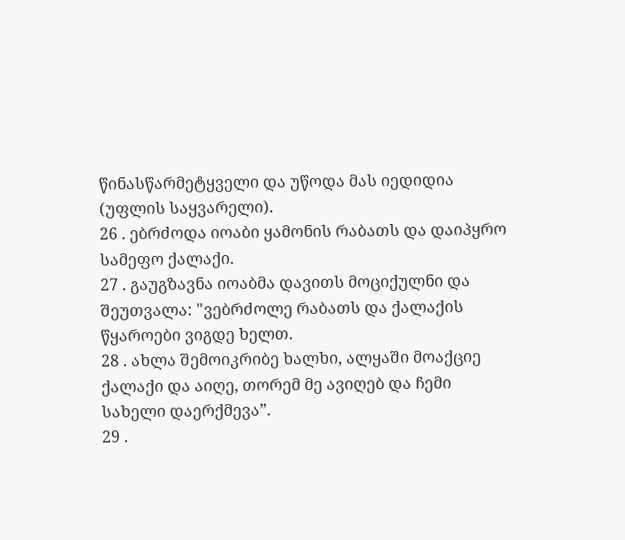წინასწარმეტყველი და უწოდა მას იედიდია (უფლის საყვარელი).
26 . ებრძოდა იოაბი ყამონის რაბათს და დაიპყრო სამეფო ქალაქი.
27 . გაუგზავნა იოაბმა დავითს მოციქულნი და შეუთვალა: "ვებრძოლე რაბათს და ქალაქის წყაროები ვიგდე ხელთ.
28 . ახლა შემოიკრიბე ხალხი, ალყაში მოაქციე ქალაქი და აიღე, თორემ მე ავიღებ და ჩემი სახელი დაერქმევა”.
29 .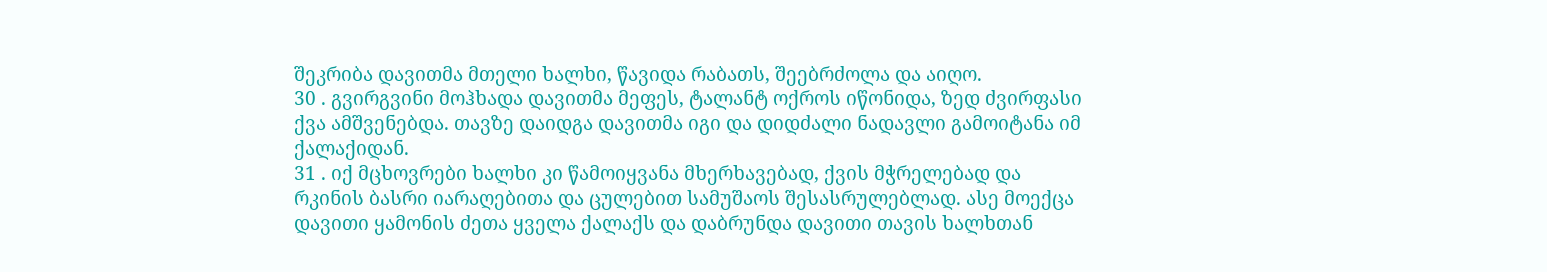შეკრიბა დავითმა მთელი ხალხი, წავიდა რაბათს, შეებრძოლა და აიღო.
30 . გვირგვინი მოჰხადა დავითმა მეფეს, ტალანტ ოქროს იწონიდა, ზედ ძვირფასი ქვა ამშვენებდა. თავზე დაიდგა დავითმა იგი და დიდძალი ნადავლი გამოიტანა იმ ქალაქიდან.
31 . იქ მცხოვრები ხალხი კი წამოიყვანა მხერხავებად, ქვის მჭრელებად და რკინის ბასრი იარაღებითა და ცულებით სამუშაოს შესასრულებლად. ასე მოექცა დავითი ყამონის ძეთა ყველა ქალაქს და დაბრუნდა დავითი თავის ხალხთან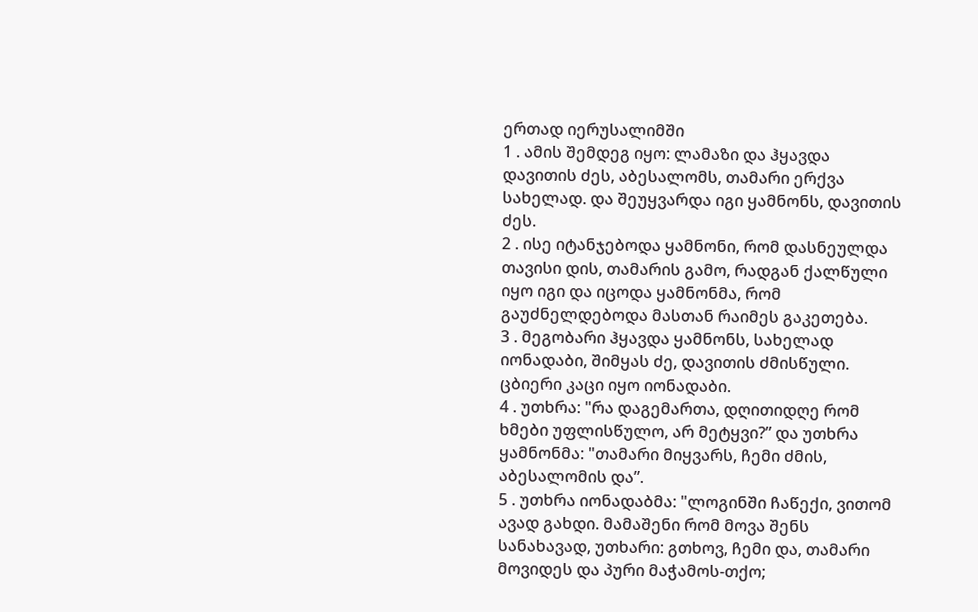ერთად იერუსალიმში
1 . ამის შემდეგ იყო: ლამაზი და ჰყავდა დავითის ძეს, აბესალომს, თამარი ერქვა სახელად. და შეუყვარდა იგი ყამნონს, დავითის ძეს.
2 . ისე იტანჯებოდა ყამნონი, რომ დასნეულდა თავისი დის, თამარის გამო, რადგან ქალწული იყო იგი და იცოდა ყამნონმა, რომ გაუძნელდებოდა მასთან რაიმეს გაკეთება.
3 . მეგობარი ჰყავდა ყამნონს, სახელად იონადაბი, შიმყას ძე, დავითის ძმისწული. ცბიერი კაცი იყო იონადაბი.
4 . უთხრა: "რა დაგემართა, დღითიდღე რომ ხმები უფლისწულო, არ მეტყვი?” და უთხრა ყამნონმა: "თამარი მიყვარს, ჩემი ძმის, აბესალომის და”.
5 . უთხრა იონადაბმა: "ლოგინში ჩაწექი, ვითომ ავად გახდი. მამაშენი რომ მოვა შენს სანახავად, უთხარი: გთხოვ, ჩემი და, თამარი მოვიდეს და პური მაჭამოს-თქო;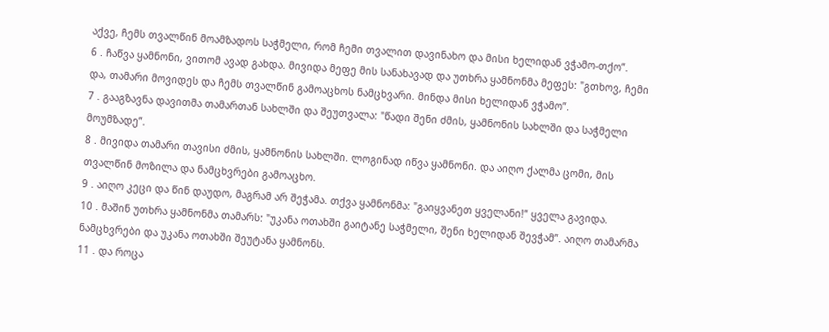აქვე, ჩემს თვალწინ მოამზადოს საჭმელი, რომ ჩემი თვალით დავინახო და მისი ხელიდან ვჭამო-თქო”.
6 . ჩაწვა ყამნონი, ვითომ ავად გახდა. მივიდა მეფე მის სანახავად და უთხრა ყამნონმა მეფეს: "გთხოვ, ჩემი და, თამარი მოვიდეს და ჩემს თვალწინ გამოაცხოს ნამცხვარი. მინდა მისი ხელიდან ვჭამო”.
7 . გააგზავნა დავითმა თამართან სახლში და შეუთვალა: "წადი შენი ძმის, ყამნონის სახლში და საჭმელი მოუმზადე”.
8 . მივიდა თამარი თავისი ძმის, ყამნონის სახლში. ლოგინად იწვა ყამნონი. და აიღო ქალმა ცომი, მის თვალწინ მოზილა და ნამცხვრები გამოაცხო.
9 . აიღო კეცი და წინ დაუდო, მაგრამ არ შეჭამა. თქვა ყამნონმა: "გაიყვანეთ ყველანი!” ყველა გავიდა.
10 . მაშინ უთხრა ყამნონმა თამარს: "უკანა ოთახში გაიტანე საჭმელი, შენი ხელიდან შევჭამ”. აიღო თამარმა ნამცხვრები და უკანა ოთახში შეუტანა ყამნონს.
11 . და როცა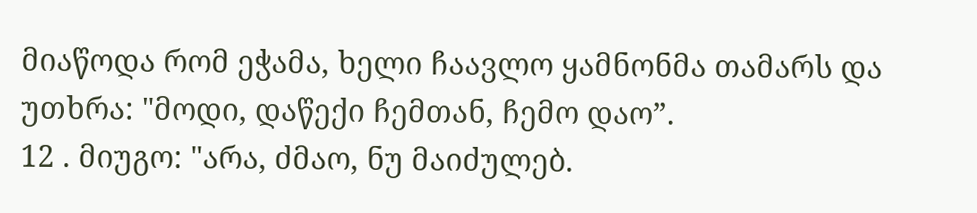მიაწოდა რომ ეჭამა, ხელი ჩაავლო ყამნონმა თამარს და უთხრა: "მოდი, დაწექი ჩემთან, ჩემო დაო”.
12 . მიუგო: "არა, ძმაო, ნუ მაიძულებ.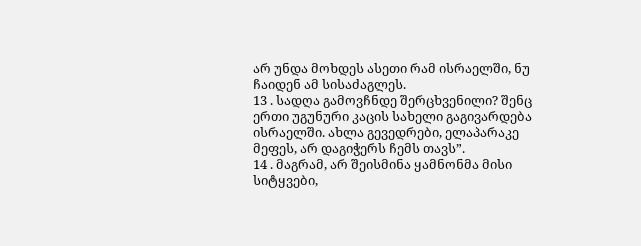არ უნდა მოხდეს ასეთი რამ ისრაელში, ნუ ჩაიდენ ამ სისაძაგლეს.
13 . სადღა გამოვჩნდე შერცხვენილი? შენც ერთი უგუნური კაცის სახელი გაგივარდება ისრაელში. ახლა გევედრები, ელაპარაკე მეფეს, არ დაგიჭერს ჩემს თავს”.
14 . მაგრამ, არ შეისმინა ყამნონმა მისი სიტყვები,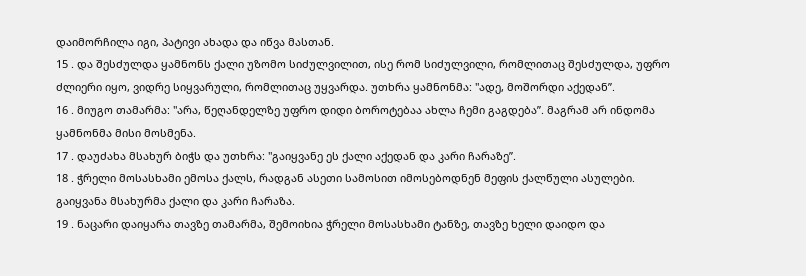დაიმორჩილა იგი, პატივი ახადა და იწვა მასთან.
15 . და შესძულდა ყამნონს ქალი უზომო სიძულვილით, ისე რომ სიძულვილი, რომლითაც შესძულდა, უფრო ძლიერი იყო, ვიდრე სიყვარული, რომლითაც უყვარდა. უთხრა ყამნონმა: "ადე, მოშორდი აქედან”.
16 . მიუგო თამარმა: "არა, წეღანდელზე უფრო დიდი ბოროტებაა ახლა ჩემი გაგდება”. მაგრამ არ ინდომა ყამნონმა მისი მოსმენა.
17 . დაუძახა მსახურ ბიჭს და უთხრა: "გაიყვანე ეს ქალი აქედან და კარი ჩარაზე”.
18 . ჭრელი მოსასხამი ემოსა ქალს, რადგან ასეთი სამოსით იმოსებოდნენ მეფის ქალწული ასულები. გაიყვანა მსახურმა ქალი და კარი ჩარაზა.
19 . ნაცარი დაიყარა თავზე თამარმა, შემოიხია ჭრელი მოსასხამი ტანზე, თავზე ხელი დაიდო და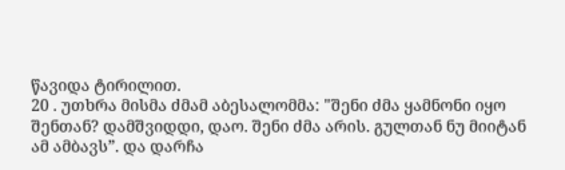წავიდა ტირილით.
20 . უთხრა მისმა ძმამ აბესალომმა: "შენი ძმა ყამნონი იყო შენთან? დამშვიდდი, დაო. შენი ძმა არის. გულთან ნუ მიიტან ამ ამბავს”. და დარჩა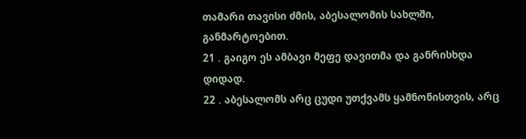თამარი თავისი ძმის, აბესალომის სახლში, განმარტოებით.
21 . გაიგო ეს ამბავი მეფე დავითმა და განრისხდა დიდად.
22 . აბესალომს არც ცუდი უთქვამს ყამნონისთვის, არც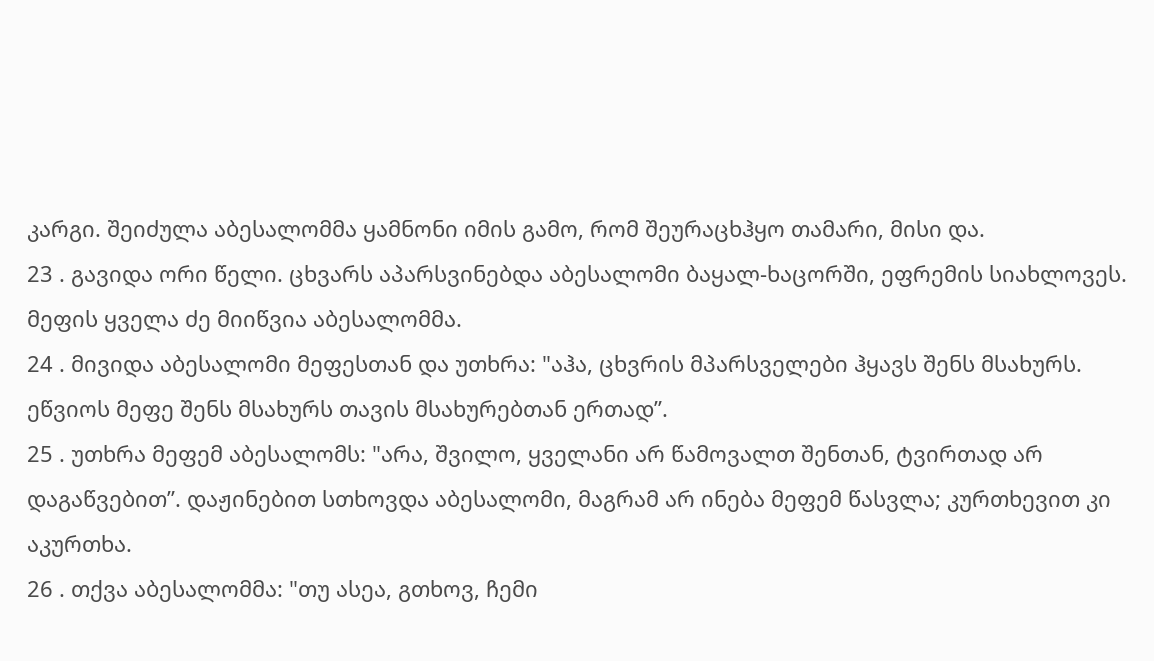კარგი. შეიძულა აბესალომმა ყამნონი იმის გამო, რომ შეურაცხჰყო თამარი, მისი და.
23 . გავიდა ორი წელი. ცხვარს აპარსვინებდა აბესალომი ბაყალ-ხაცორში, ეფრემის სიახლოვეს. მეფის ყველა ძე მიიწვია აბესალომმა.
24 . მივიდა აბესალომი მეფესთან და უთხრა: "აჰა, ცხვრის მპარსველები ჰყავს შენს მსახურს. ეწვიოს მეფე შენს მსახურს თავის მსახურებთან ერთად”.
25 . უთხრა მეფემ აბესალომს: "არა, შვილო, ყველანი არ წამოვალთ შენთან, ტვირთად არ დაგაწვებით”. დაჟინებით სთხოვდა აბესალომი, მაგრამ არ ინება მეფემ წასვლა; კურთხევით კი აკურთხა.
26 . თქვა აბესალომმა: "თუ ასეა, გთხოვ, ჩემი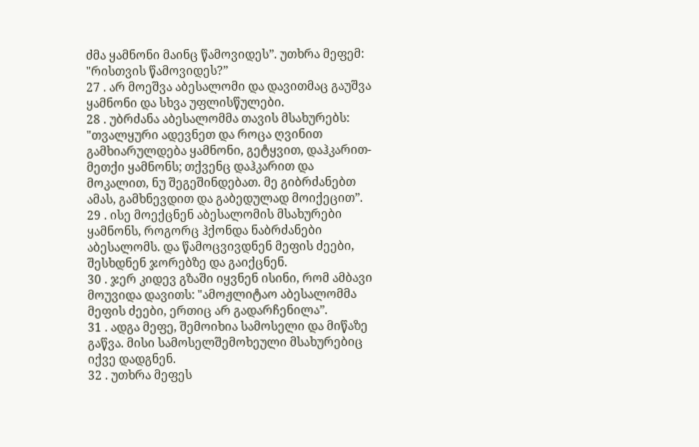ძმა ყამნონი მაინც წამოვიდეს”. უთხრა მეფემ: "რისთვის წამოვიდეს?”
27 . არ მოეშვა აბესალომი და დავითმაც გაუშვა ყამნონი და სხვა უფლისწულები.
28 . უბრძანა აბესალომმა თავის მსახურებს: "თვალყური ადევნეთ და როცა ღვინით გამხიარულდება ყამნონი, გეტყვით, დაჰკარით-მეთქი ყამნონს; თქვენც დაჰკარით და მოკალით, ნუ შეგეშინდებათ. მე გიბრძანებთ ამას, გამხნევდით და გაბედულად მოიქეცით”.
29 . ისე მოექცნენ აბესალომის მსახურები ყამნონს, როგორც ჰქონდა ნაბრძანები აბესალომს. და წამოცვივდნენ მეფის ძეები, შესხდნენ ჯორებზე და გაიქცნენ.
30 . ჯერ კიდევ გზაში იყვნენ ისინი, რომ ამბავი მოუვიდა დავითს: "ამოჟლიტაო აბესალომმა მეფის ძეები, ერთიც არ გადარჩენილა”.
31 . ადგა მეფე, შემოიხია სამოსელი და მიწაზე გაწვა. მისი სამოსელშემოხეული მსახურებიც იქვე დადგნენ.
32 . უთხრა მეფეს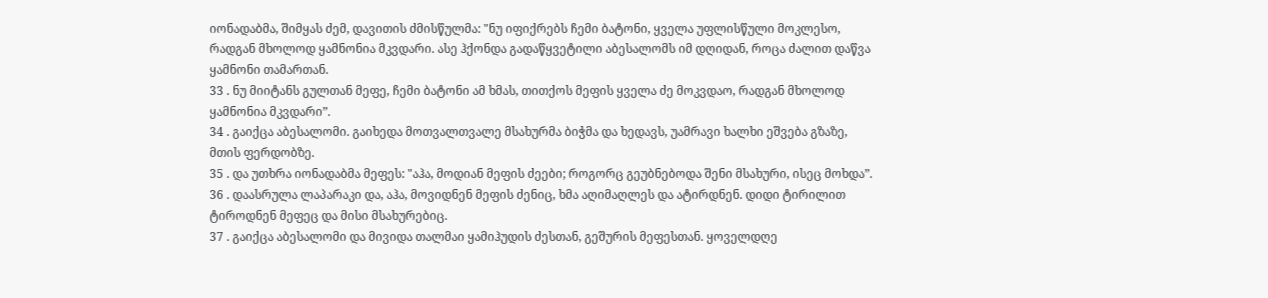იონადაბმა, შიმყას ძემ, დავითის ძმისწულმა: "ნუ იფიქრებს ჩემი ბატონი, ყველა უფლისწული მოკლესო, რადგან მხოლოდ ყამნონია მკვდარი. ასე ჰქონდა გადაწყვეტილი აბესალომს იმ დღიდან, როცა ძალით დაწვა ყამნონი თამართან.
33 . ნუ მიიტანს გულთან მეფე, ჩემი ბატონი ამ ხმას, თითქოს მეფის ყველა ძე მოკვდაო, რადგან მხოლოდ ყამნონია მკვდარი”.
34 . გაიქცა აბესალომი. გაიხედა მოთვალთვალე მსახურმა ბიჭმა და ხედავს, უამრავი ხალხი ეშვება გზაზე, მთის ფერდობზე.
35 . და უთხრა იონადაბმა მეფეს: "აჰა, მოდიან მეფის ძეები; როგორც გეუბნებოდა შენი მსახური, ისეც მოხდა”.
36 . დაასრულა ლაპარაკი და, აჰა, მოვიდნენ მეფის ძენიც, ხმა აღიმაღლეს და ატირდნენ. დიდი ტირილით ტიროდნენ მეფეც და მისი მსახურებიც.
37 . გაიქცა აბესალომი და მივიდა თალმაი ყამიჰუდის ძესთან, გეშურის მეფესთან. ყოველდღე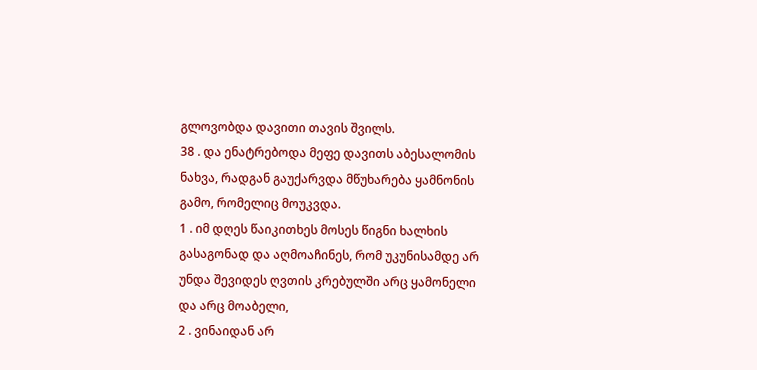გლოვობდა დავითი თავის შვილს.
38 . და ენატრებოდა მეფე დავითს აბესალომის ნახვა, რადგან გაუქარვდა მწუხარება ყამნონის გამო, რომელიც მოუკვდა.
1 . იმ დღეს წაიკითხეს მოსეს წიგნი ხალხის გასაგონად და აღმოაჩინეს, რომ უკუნისამდე არ უნდა შევიდეს ღვთის კრებულში არც ყამონელი და არც მოაბელი,
2 . ვინაიდან არ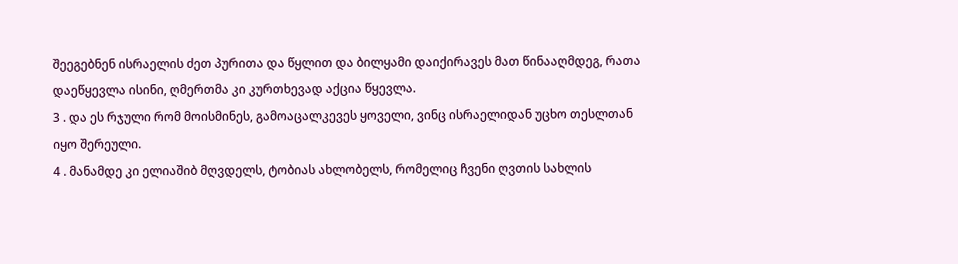შეეგებნენ ისრაელის ძეთ პურითა და წყლით და ბილყამი დაიქირავეს მათ წინააღმდეგ, რათა დაეწყევლა ისინი, ღმერთმა კი კურთხევად აქცია წყევლა.
3 . და ეს რჯული რომ მოისმინეს, გამოაცალკევეს ყოველი, ვინც ისრაელიდან უცხო თესლთან იყო შერეული.
4 . მანამდე კი ელიაშიბ მღვდელს, ტობიას ახლობელს, რომელიც ჩვენი ღვთის სახლის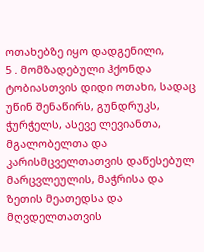ოთახებზე იყო დადგენილი,
5 . მომზადებული ჰქონდა ტობიასთვის დიდი ოთახი, სადაც უწინ შენაწირს, გუნდრუკს, ჭურჭელს, ასევე ლევიანთა, მგალობელთა და კარისმცველთათვის დაწესებულ მარცვლეულის, მაჭრისა და ზეთის მეათედსა და მღვდელთათვის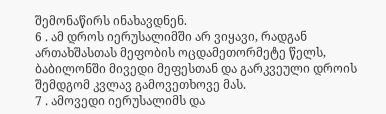შემონაწირს ინახავდნენ.
6 . ამ დროს იერუსალიმში არ ვიყავი, რადგან ართახშასთას მეფობის ოცდამეთორმეტე წელს, ბაბილონში მივედი მეფესთან და გარკვეული დროის შემდგომ კვლავ გამოვეთხოვე მას.
7 . ამოვედი იერუსალიმს და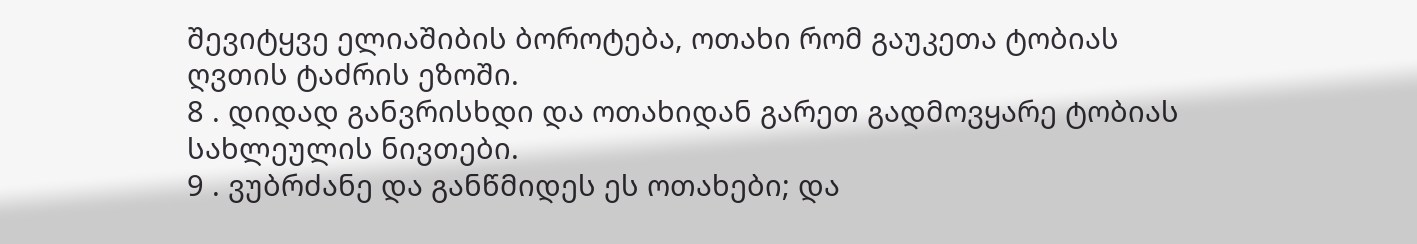შევიტყვე ელიაშიბის ბოროტება, ოთახი რომ გაუკეთა ტობიას ღვთის ტაძრის ეზოში.
8 . დიდად განვრისხდი და ოთახიდან გარეთ გადმოვყარე ტობიას სახლეულის ნივთები.
9 . ვუბრძანე და განწმიდეს ეს ოთახები; და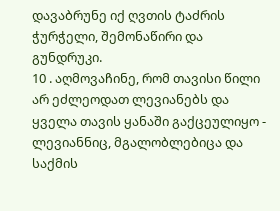დავაბრუნე იქ ღვთის ტაძრის ჭურჭელი, შემონაწირი და გუნდრუკი.
10 . აღმოვაჩინე, რომ თავისი წილი არ ეძლეოდათ ლევიანებს და ყველა თავის ყანაში გაქცეულიყო - ლევიანნიც, მგალობლებიცა და საქმის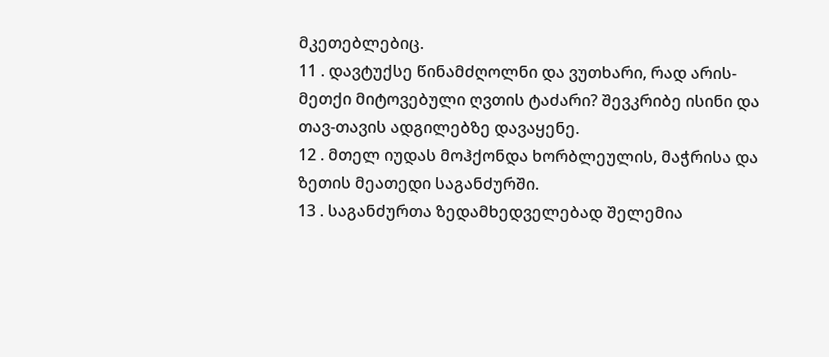მკეთებლებიც.
11 . დავტუქსე წინამძღოლნი და ვუთხარი, რად არის-მეთქი მიტოვებული ღვთის ტაძარი? შევკრიბე ისინი და თავ-თავის ადგილებზე დავაყენე.
12 . მთელ იუდას მოჰქონდა ხორბლეულის, მაჭრისა და ზეთის მეათედი საგანძურში.
13 . საგანძურთა ზედამხედველებად შელემია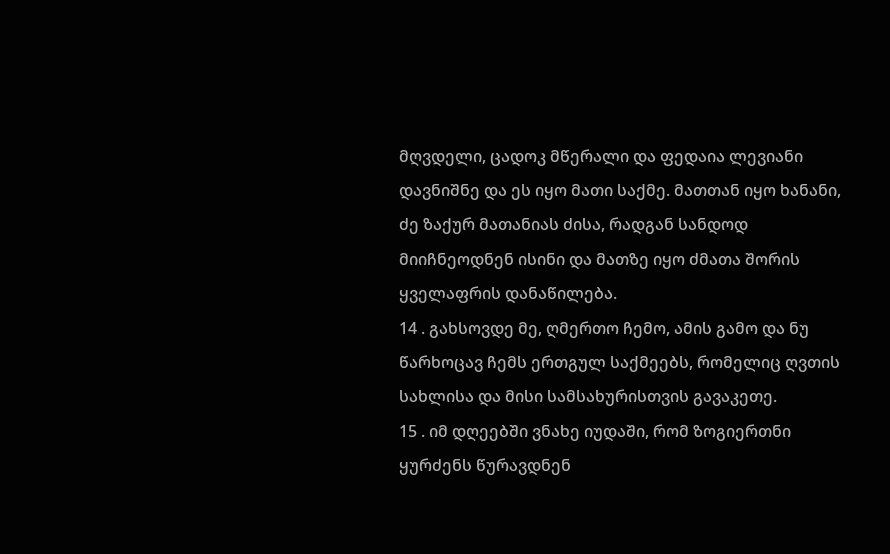მღვდელი, ცადოკ მწერალი და ფედაია ლევიანი დავნიშნე და ეს იყო მათი საქმე. მათთან იყო ხანანი, ძე ზაქურ მათანიას ძისა, რადგან სანდოდ მიიჩნეოდნენ ისინი და მათზე იყო ძმათა შორის ყველაფრის დანაწილება.
14 . გახსოვდე მე, ღმერთო ჩემო, ამის გამო და ნუ წარხოცავ ჩემს ერთგულ საქმეებს, რომელიც ღვთის სახლისა და მისი სამსახურისთვის გავაკეთე.
15 . იმ დღეებში ვნახე იუდაში, რომ ზოგიერთნი ყურძენს წურავდნენ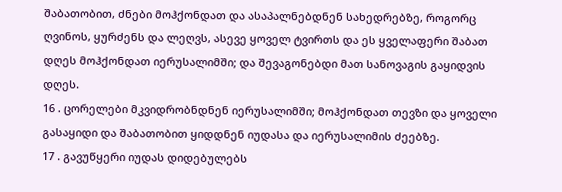შაბათობით, ძნები მოჰქონდათ და ასაპალნებდნენ სახედრებზე, როგორც ღვინოს, ყურძენს და ლეღვს, ასევე ყოველ ტვირთს და ეს ყველაფერი შაბათ დღეს მოჰქონდათ იერუსალიმში; და შევაგონებდი მათ სანოვაგის გაყიდვის დღეს.
16 . ცორელები მკვიდრობნდნენ იერუსალიმში; მოჰქონდათ თევზი და ყოველი გასაყიდი და შაბათობით ყიდდნენ იუდასა და იერუსალიმის ძეებზე.
17 . გავუწყერი იუდას დიდებულებს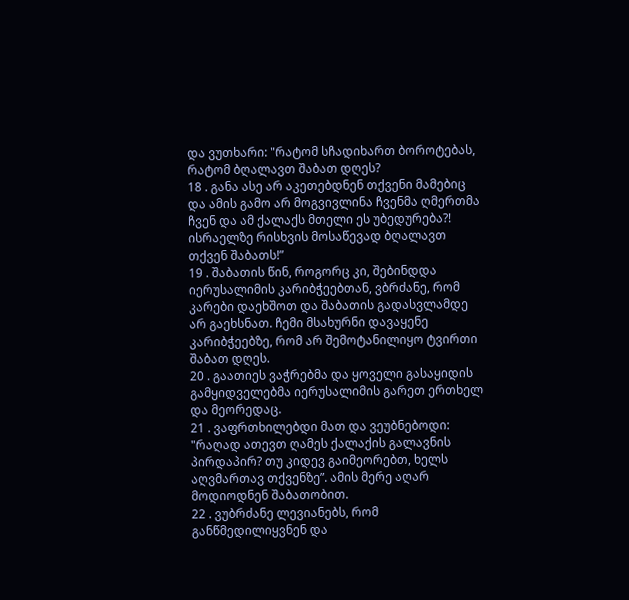და ვუთხარი: "რატომ სჩადიხართ ბოროტებას, რატომ ბღალავთ შაბათ დღეს?
18 . განა ასე არ აკეთებდნენ თქვენი მამებიც და ამის გამო არ მოგვივლინა ჩვენმა ღმერთმა ჩვენ და ამ ქალაქს მთელი ეს უბედურება?! ისრაელზე რისხვის მოსაწევად ბღალავთ თქვენ შაბათს!”
19 . შაბათის წინ, როგორც კი, შებინდდა იერუსალიმის კარიბჭეებთან, ვბრძანე, რომ კარები დაეხშოთ და შაბათის გადასვლამდე არ გაეხსნათ. ჩემი მსახურნი დავაყენე კარიბჭეებზე, რომ არ შემოტანილიყო ტვირთი შაბათ დღეს.
20 . გაათიეს ვაჭრებმა და ყოველი გასაყიდის გამყიდველებმა იერუსალიმის გარეთ ერთხელ და მეორედაც.
21 . ვაფრთხილებდი მათ და ვეუბნებოდი: "რაღად ათევთ ღამეს ქალაქის გალავნის პირდაპირ? თუ კიდევ გაიმეორებთ, ხელს აღვმართავ თქვენზე”. ამის მერე აღარ მოდიოდნენ შაბათობით.
22 . ვუბრძანე ლევიანებს, რომ განწმედილიყვნენ და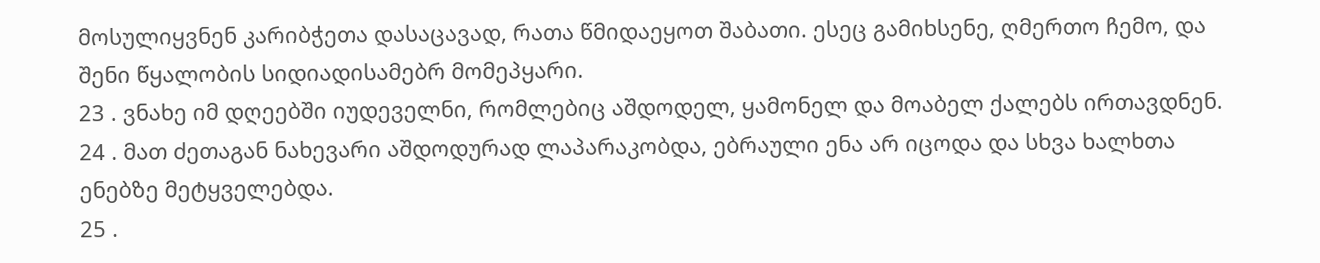მოსულიყვნენ კარიბჭეთა დასაცავად, რათა წმიდაეყოთ შაბათი. ესეც გამიხსენე, ღმერთო ჩემო, და შენი წყალობის სიდიადისამებრ მომეპყარი.
23 . ვნახე იმ დღეებში იუდეველნი, რომლებიც აშდოდელ, ყამონელ და მოაბელ ქალებს ირთავდნენ.
24 . მათ ძეთაგან ნახევარი აშდოდურად ლაპარაკობდა, ებრაული ენა არ იცოდა და სხვა ხალხთა ენებზე მეტყველებდა.
25 .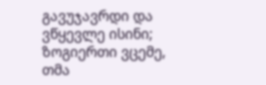გავუჯავრდი და ვწყევლე ისინი; ზოგიერთი ვცემე, თმა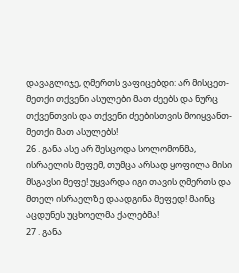დავაგლიჯე, ღმერთს ვაფიცებდი: არ მისცეთ-მეთქი თქვენი ასულები მათ ძეებს და ნურც თქვენთვის და თქვენი ძეებისთვის მოიყვანთ-მეთქი მათ ასულებს!
26 . განა ასე არ შესცოდა სოლომონმა, ისრაელის მეფემ, თუმცა არსად ყოფილა მისი მსგავსი მეფე! უყვარდა იგი თავის ღმერთს და მთელ ისრაელზე დაადგინა მეფედ! მაინც აცდუნეს უცხოელმა ქალებმა!
27 . განა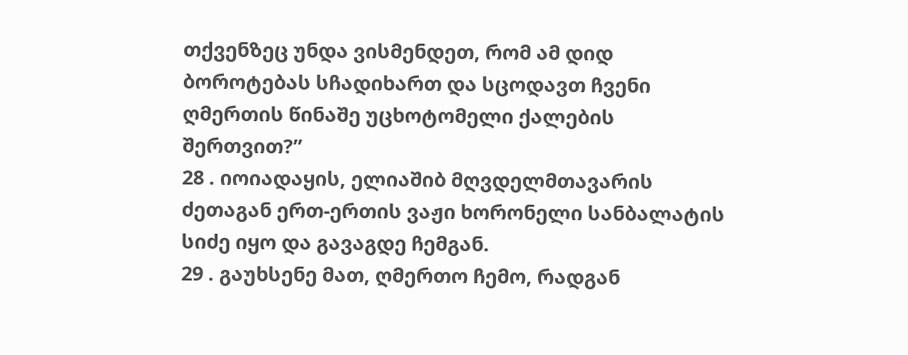თქვენზეც უნდა ვისმენდეთ, რომ ამ დიდ ბოროტებას სჩადიხართ და სცოდავთ ჩვენი ღმერთის წინაშე უცხოტომელი ქალების შერთვით?”
28 . იოიადაყის, ელიაშიბ მღვდელმთავარის ძეთაგან ერთ-ერთის ვაჟი ხორონელი სანბალატის სიძე იყო და გავაგდე ჩემგან.
29 . გაუხსენე მათ, ღმერთო ჩემო, რადგან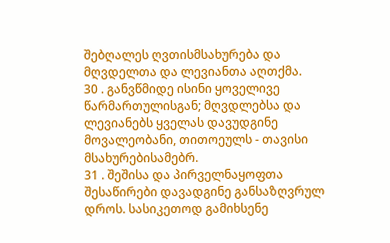შებღალეს ღვთისმსახურება და მღვდელთა და ლევიანთა აღთქმა.
30 . განვწმიდე ისინი ყოველივე წარმართულისგან; მღვდლებსა და ლევიანებს ყველას დავუდგინე მოვალეობანი, თითოეულს - თავისი მსახურებისამებრ.
31 . შეშისა და პირველნაყოფთა შესაწირები დავადგინე განსაზღვრულ დროს. სასიკეთოდ გამიხსენე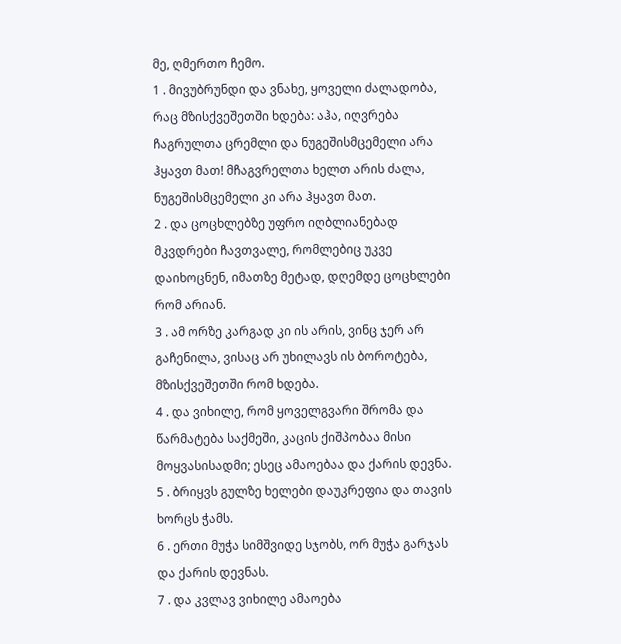მე, ღმერთო ჩემო.
1 . მივუბრუნდი და ვნახე, ყოველი ძალადობა, რაც მზისქვეშეთში ხდება: აჰა, იღვრება ჩაგრულთა ცრემლი და ნუგეშისმცემელი არა ჰყავთ მათ! მჩაგვრელთა ხელთ არის ძალა, ნუგეშისმცემელი კი არა ჰყავთ მათ.
2 . და ცოცხლებზე უფრო იღბლიანებად მკვდრები ჩავთვალე, რომლებიც უკვე დაიხოცნენ, იმათზე მეტად, დღემდე ცოცხლები რომ არიან.
3 . ამ ორზე კარგად კი ის არის, ვინც ჯერ არ გაჩენილა, ვისაც არ უხილავს ის ბოროტება, მზისქვეშეთში რომ ხდება.
4 . და ვიხილე, რომ ყოველგვარი შრომა და წარმატება საქმეში, კაცის ქიშპობაა მისი მოყვასისადმი; ესეც ამაოებაა და ქარის დევნა.
5 . ბრიყვს გულზე ხელები დაუკრეფია და თავის ხორცს ჭამს.
6 . ერთი მუჭა სიმშვიდე სჯობს, ორ მუჭა გარჯას და ქარის დევნას.
7 . და კვლავ ვიხილე ამაოება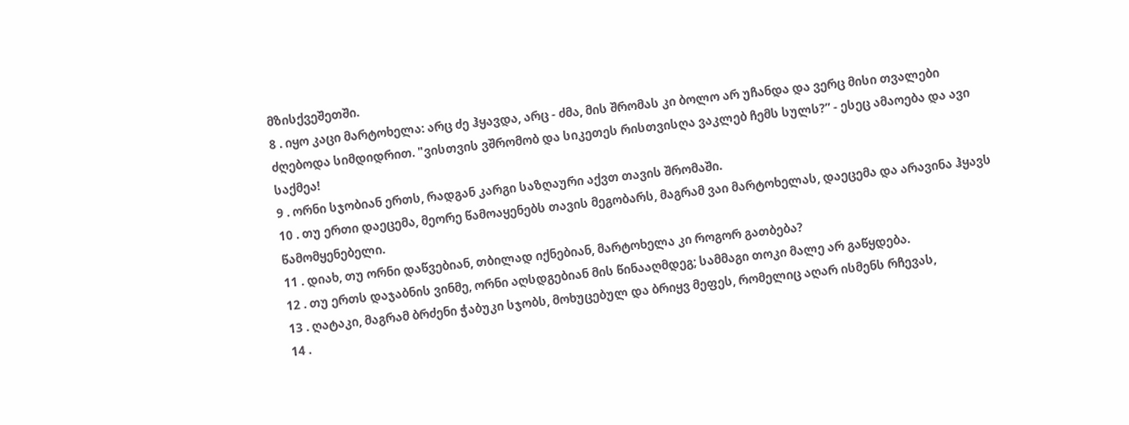მზისქვეშეთში.
8 . იყო კაცი მარტოხელა: არც ძე ჰყავდა, არც - ძმა, მის შრომას კი ბოლო არ უჩანდა და ვერც მისი თვალები ძღებოდა სიმდიდრით. "ვისთვის ვშრომობ და სიკეთეს რისთვისღა ვაკლებ ჩემს სულს?” - ესეც ამაოება და ავი საქმეა!
9 . ორნი სჯობიან ერთს, რადგან კარგი საზღაური აქვთ თავის შრომაში.
10 . თუ ერთი დაეცემა, მეორე წამოაყენებს თავის მეგობარს, მაგრამ ვაი მარტოხელას, დაეცემა და არავინა ჰყავს წამომყენებელი.
11 . დიახ, თუ ორნი დაწვებიან, თბილად იქნებიან, მარტოხელა კი როგორ გათბება?
12 . თუ ერთს დაჯაბნის ვინმე, ორნი აღსდგებიან მის წინააღმდეგ; სამმაგი თოკი მალე არ გაწყდება.
13 . ღატაკი, მაგრამ ბრძენი ჭაბუკი სჯობს, მოხუცებულ და ბრიყვ მეფეს, რომელიც აღარ ისმენს რჩევას,
14 .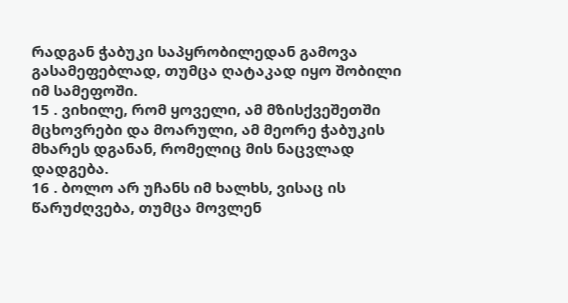რადგან ჭაბუკი საპყრობილედან გამოვა გასამეფებლად, თუმცა ღატაკად იყო შობილი იმ სამეფოში.
15 . ვიხილე, რომ ყოველი, ამ მზისქვეშეთში მცხოვრები და მოარული, ამ მეორე ჭაბუკის მხარეს დგანან, რომელიც მის ნაცვლად დადგება.
16 . ბოლო არ უჩანს იმ ხალხს, ვისაც ის წარუძღვება, თუმცა მოვლენ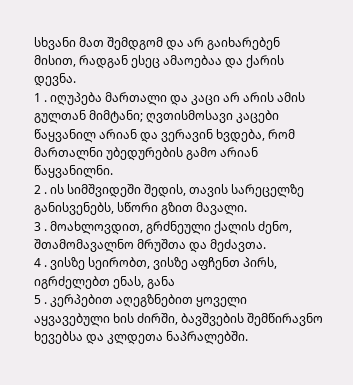სხვანი მათ შემდგომ და არ გაიხარებენ მისით, რადგან ესეც ამაოებაა და ქარის დევნა.
1 . იღუპება მართალი და კაცი არ არის ამის გულთან მიმტანი; ღვთისმოსავი კაცები წაყვანილ არიან და ვერავინ ხვდება, რომ მართალნი უბედურების გამო არიან წაყვანილნი.
2 . ის სიმშვიდეში შედის, თავის სარეცელზე განისვენებს, სწორი გზით მავალი.
3 . მოახლოვდით, გრძნეული ქალის ძენო, შთამომავალნო მრუშთა და მეძავთა.
4 . ვისზე სეირობთ, ვისზე აფჩენთ პირს, იგრძელებთ ენას, განა
5 . კერპებით აღეგზნებით ყოველი აყვავებული ხის ძირში, ბავშვების შემწირავნო ხევებსა და კლდეთა ნაპრალებში.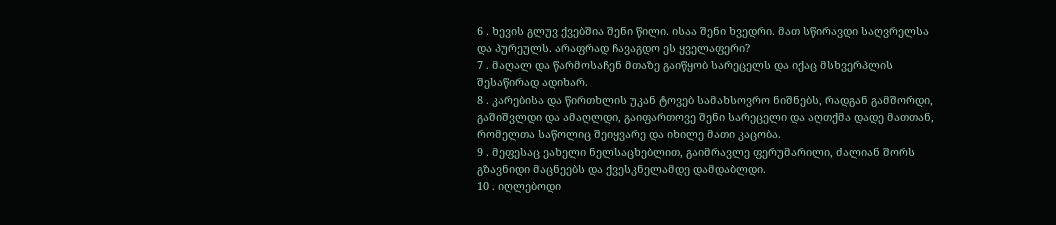6 . ხევის გლუვ ქვებშია შენი წილი. ისაა შენი ხვედრი. მათ სწირავდი საღვრელსა და პურეულს. არაფრად ჩავაგდო ეს ყველაფერი?
7 . მაღალ და წარმოსაჩენ მთაზე გაიწყობ სარეცელს და იქაც მსხვერპლის შესაწირად ადიხარ.
8 . კარებისა და წირთხლის უკან ტოვებ სამახსოვრო ნიშნებს, რადგან გამშორდი, გაშიშვლდი და ამაღლდი, გაიფართოვე შენი სარეცელი და აღთქმა დადე მათთან, რომელთა საწოლიც შეიყვარე და იხილე მათი კაცობა.
9 . მეფესაც ეახელი ნელსაცხებლით, გაიმრავლე ფერუმარილი, ძალიან შორს გზავნიდი მაცნეებს და ქვესკნელამდე დამდაბლდი.
10 . იღლებოდი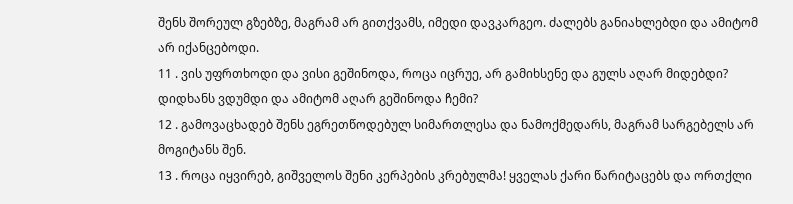შენს შორეულ გზებზე, მაგრამ არ გითქვამს, იმედი დავკარგეო. ძალებს განიახლებდი და ამიტომ არ იქანცებოდი.
11 . ვის უფრთხოდი და ვისი გეშინოდა, როცა იცრუე, არ გამიხსენე და გულს აღარ მიდებდი? დიდხანს ვდუმდი და ამიტომ აღარ გეშინოდა ჩემი?
12 . გამოვაცხადებ შენს ეგრეთწოდებულ სიმართლესა და ნამოქმედარს, მაგრამ სარგებელს არ მოგიტანს შენ.
13 . როცა იყვირებ, გიშველოს შენი კერპების კრებულმა! ყველას ქარი წარიტაცებს და ორთქლი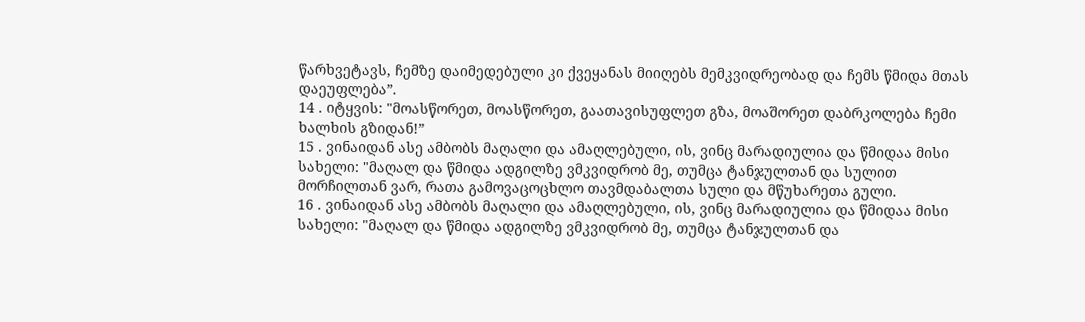წარხვეტავს, ჩემზე დაიმედებული კი ქვეყანას მიიღებს მემკვიდრეობად და ჩემს წმიდა მთას დაეუფლება”.
14 . იტყვის: "მოასწორეთ, მოასწორეთ, გაათავისუფლეთ გზა, მოაშორეთ დაბრკოლება ჩემი ხალხის გზიდან!”
15 . ვინაიდან ასე ამბობს მაღალი და ამაღლებული, ის, ვინც მარადიულია და წმიდაა მისი სახელი: "მაღალ და წმიდა ადგილზე ვმკვიდრობ მე, თუმცა ტანჯულთან და სულით მორჩილთან ვარ, რათა გამოვაცოცხლო თავმდაბალთა სული და მწუხარეთა გული.
16 . ვინაიდან ასე ამბობს მაღალი და ამაღლებული, ის, ვინც მარადიულია და წმიდაა მისი სახელი: "მაღალ და წმიდა ადგილზე ვმკვიდრობ მე, თუმცა ტანჯულთან და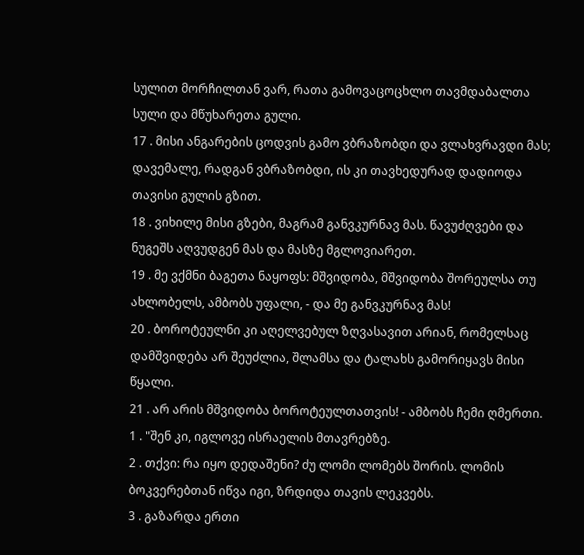სულით მორჩილთან ვარ, რათა გამოვაცოცხლო თავმდაბალთა სული და მწუხარეთა გული.
17 . მისი ანგარების ცოდვის გამო ვბრაზობდი და ვლახვრავდი მას; დავემალე, რადგან ვბრაზობდი, ის კი თავხედურად დადიოდა თავისი გულის გზით.
18 . ვიხილე მისი გზები, მაგრამ განვკურნავ მას. წავუძღვები და ნუგეშს აღვუდგენ მას და მასზე მგლოვიარეთ.
19 . მე ვქმნი ბაგეთა ნაყოფს: მშვიდობა, მშვიდობა შორეულსა თუ ახლობელს, ამბობს უფალი, - და მე განვკურნავ მას!
20 . ბოროტეულნი კი აღელვებულ ზღვასავით არიან, რომელსაც დამშვიდება არ შეუძლია, შლამსა და ტალახს გამორიყავს მისი წყალი.
21 . არ არის მშვიდობა ბოროტეულთათვის! - ამბობს ჩემი ღმერთი.
1 . "შენ კი, იგლოვე ისრაელის მთავრებზე.
2 . თქვი: რა იყო დედაშენი? ძუ ლომი ლომებს შორის. ლომის ბოკვერებთან იწვა იგი, ზრდიდა თავის ლეკვებს.
3 . გაზარდა ერთი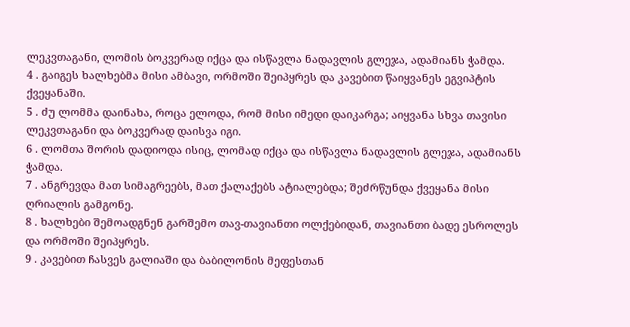ლეკვთაგანი, ლომის ბოკვერად იქცა და ისწავლა ნადავლის გლეჯა, ადამიანს ჭამდა.
4 . გაიგეს ხალხებმა მისი ამბავი, ორმოში შეიპყრეს და კავებით წაიყვანეს ეგვიპტის ქვეყანაში.
5 . ძუ ლომმა დაინახა, როცა ელოდა, რომ მისი იმედი დაიკარგა; აიყვანა სხვა თავისი ლეკვთაგანი და ბოკვერად დაისვა იგი.
6 . ლომთა შორის დადიოდა ისიც, ლომად იქცა და ისწავლა ნადავლის გლეჯა, ადამიანს ჭამდა.
7 . ანგრევდა მათ სიმაგრეებს, მათ ქალაქებს ატიალებდა; შეძრწუნდა ქვეყანა მისი ღრიალის გამგონე.
8 . ხალხები შემოადგნენ გარშემო თავ-თავიანთი ოლქებიდან, თავიანთი ბადე ესროლეს და ორმოში შეიპყრეს.
9 . კავებით ჩასვეს გალიაში და ბაბილონის მეფესთან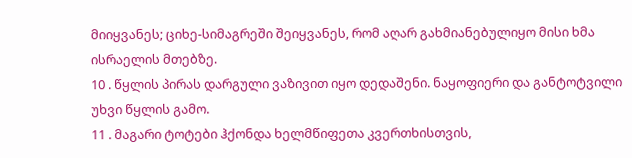მიიყვანეს; ციხე-სიმაგრეში შეიყვანეს, რომ აღარ გახმიანებულიყო მისი ხმა ისრაელის მთებზე.
10 . წყლის პირას დარგული ვაზივით იყო დედაშენი. ნაყოფიერი და განტოტვილი უხვი წყლის გამო.
11 . მაგარი ტოტები ჰქონდა ხელმწიფეთა კვერთხისთვის,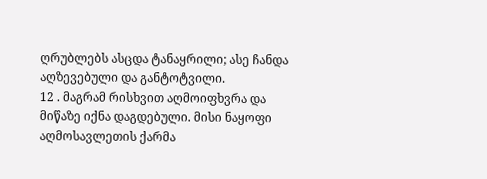ღრუბლებს ასცდა ტანაყრილი; ასე ჩანდა აღზევებული და განტოტვილი.
12 . მაგრამ რისხვით აღმოიფხვრა და მიწაზე იქნა დაგდებული. მისი ნაყოფი აღმოსავლეთის ქარმა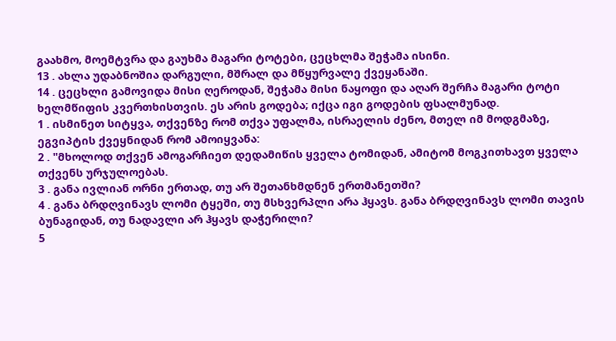გაახმო, მოემტვრა და გაუხმა მაგარი ტოტები, ცეცხლმა შეჭამა ისინი.
13 . ახლა უდაბნოშია დარგული, მშრალ და მწყურვალე ქვეყანაში.
14 . ცეცხლი გამოვიდა მისი ღეროდან, შეჭამა მისი ნაყოფი და აღარ შერჩა მაგარი ტოტი ხელმწიფის კვერთხისთვის. ეს არის გოდება; იქცა იგი გოდების ფსალმუნად.
1 . ისმინეთ სიტყვა, თქვენზე რომ თქვა უფალმა, ისრაელის ძენო, მთელ იმ მოდგმაზე, ეგვიპტის ქვეყნიდან რომ ამოიყვანა:
2 . "მხოლოდ თქვენ ამოგარჩიეთ დედამიწის ყველა ტომიდან, ამიტომ მოგკითხავთ ყველა თქვენს ურჯულოებას.
3 . განა ივლიან ორნი ერთად, თუ არ შეთანხმდნენ ერთმანეთში?
4 . განა ბრდღვინავს ლომი ტყეში, თუ მსხვერპლი არა ჰყავს. განა ბრდღვინავს ლომი თავის ბუნაგიდან, თუ ნადავლი არ ჰყავს დაჭერილი?
5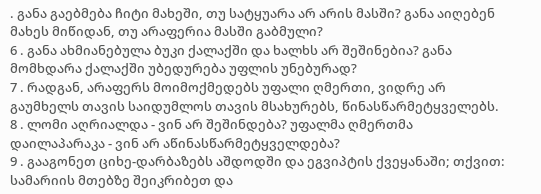. განა გაებმება ჩიტი მახეში, თუ სატყუარა არ არის მასში? განა აიღებენ მახეს მიწიდან, თუ არაფერია მასში გაბმული?
6 . განა ახმიანებულა ბუკი ქალაქში და ხალხს არ შეშინებია? განა მომხდარა ქალაქში უბედურება უფლის უნებურად?
7 . რადგან, არაფერს მოიმოქმედებს უფალი ღმერთი, ვიდრე არ გაუმხელს თავის საიდუმლოს თავის მსახურებს, წინასწარმეტყველებს.
8 . ლომი აღრიალდა - ვინ არ შეშინდება? უფალმა ღმერთმა დაილაპარაკა - ვინ არ აწინასწარმეტყველდება?
9 . გააგონეთ ციხე-დარბაზებს აშდოდში და ეგვიპტის ქვეყანაში; თქვით: სამარიის მთებზე შეიკრიბეთ და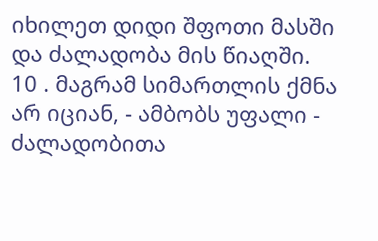იხილეთ დიდი შფოთი მასში და ძალადობა მის წიაღში.
10 . მაგრამ სიმართლის ქმნა არ იციან, - ამბობს უფალი - ძალადობითა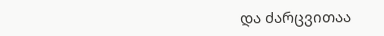და ძარცვითაა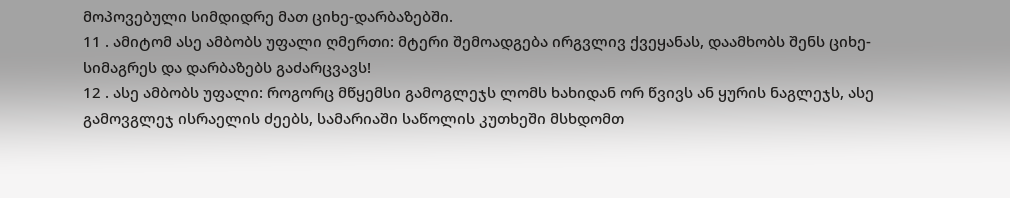მოპოვებული სიმდიდრე მათ ციხე-დარბაზებში.
11 . ამიტომ ასე ამბობს უფალი ღმერთი: მტერი შემოადგება ირგვლივ ქვეყანას, დაამხობს შენს ციხე-სიმაგრეს და დარბაზებს გაძარცვავს!
12 . ასე ამბობს უფალი: როგორც მწყემსი გამოგლეჯს ლომს ხახიდან ორ წვივს ან ყურის ნაგლეჯს, ასე გამოვგლეჯ ისრაელის ძეებს, სამარიაში საწოლის კუთხეში მსხდომთ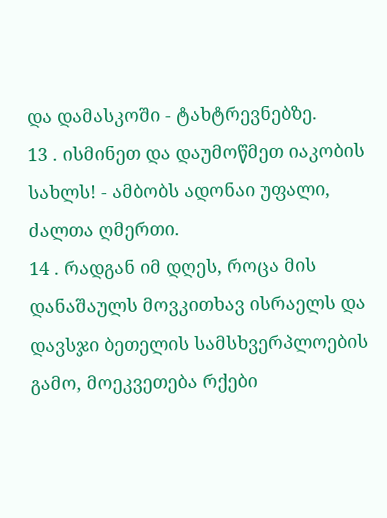და დამასკოში - ტახტრევნებზე.
13 . ისმინეთ და დაუმოწმეთ იაკობის სახლს! - ამბობს ადონაი უფალი, ძალთა ღმერთი.
14 . რადგან იმ დღეს, როცა მის დანაშაულს მოვკითხავ ისრაელს და დავსჯი ბეთელის სამსხვერპლოების გამო, მოეკვეთება რქები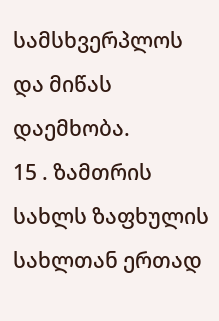სამსხვერპლოს და მიწას დაემხობა.
15 . ზამთრის სახლს ზაფხულის სახლთან ერთად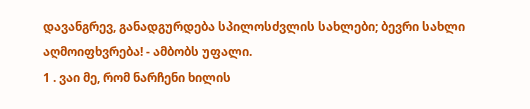დავანგრევ, განადგურდება სპილოსძვლის სახლები; ბევრი სახლი აღმოიფხვრება! - ამბობს უფალი.
1 . ვაი მე, რომ ნარჩენი ხილის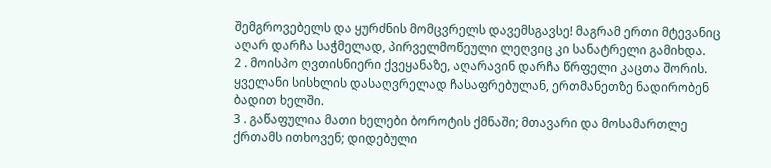შემგროვებელს და ყურძნის მომცვრელს დავემსგავსე! მაგრამ ერთი მტევანიც აღარ დარჩა საჭმელად, პირველმოწეული ლეღვიც კი სანატრელი გამიხდა.
2 . მოისპო ღვთისნიერი ქვეყანაზე, აღარავინ დარჩა წრფელი კაცთა შორის. ყველანი სისხლის დასაღვრელად ჩასაფრებულან, ერთმანეთზე ნადირობენ ბადით ხელში.
3 . გაწაფულია მათი ხელები ბოროტის ქმნაში; მთავარი და მოსამართლე ქრთამს ითხოვენ; დიდებული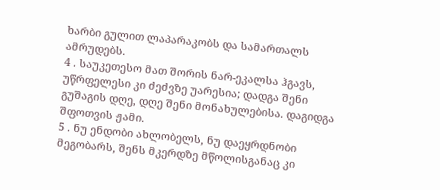ხარბი გულით ლაპარაკობს და სამართალს ამრუდებს.
4 . საუკეთესო მათ შორის ნარ-ეკალსა ჰგავს, უწრფელესი კი ძეძვზე უარესია; დადგა შენი გუშაგის დღე, დღე შენი მონახულებისა. დაგიდგა შფოთვის ჟამი.
5 . ნუ ენდობი ახლობელს, ნუ დაეყრდნობი მეგობარს, შენს მკერდზე მწოლისგანაც კი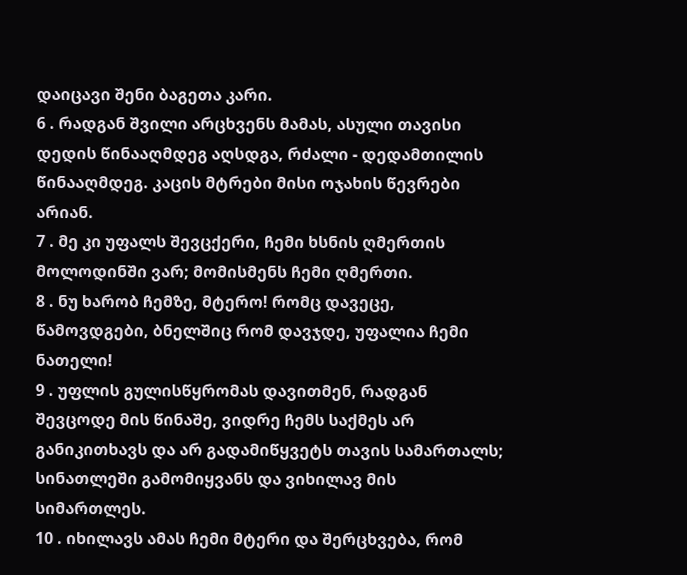დაიცავი შენი ბაგეთა კარი.
6 . რადგან შვილი არცხვენს მამას, ასული თავისი დედის წინააღმდეგ აღსდგა, რძალი - დედამთილის წინააღმდეგ. კაცის მტრები მისი ოჯახის წევრები არიან.
7 . მე კი უფალს შევცქერი, ჩემი ხსნის ღმერთის მოლოდინში ვარ; მომისმენს ჩემი ღმერთი.
8 . ნუ ხარობ ჩემზე, მტერო! რომც დავეცე, წამოვდგები, ბნელშიც რომ დავჯდე, უფალია ჩემი ნათელი!
9 . უფლის გულისწყრომას დავითმენ, რადგან შევცოდე მის წინაშე, ვიდრე ჩემს საქმეს არ განიკითხავს და არ გადამიწყვეტს თავის სამართალს; სინათლეში გამომიყვანს და ვიხილავ მის სიმართლეს.
10 . იხილავს ამას ჩემი მტერი და შერცხვება, რომ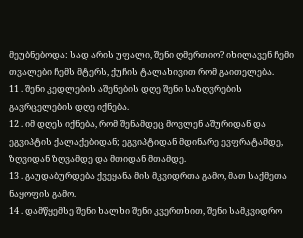მეუბნებოდა: სად არის უფალი, შენი ღმერთიო? იხილავენ ჩემი თვალები ჩემს მტერს, ქუჩის ტალახივით რომ გაითელება.
11 . შენი კედლების აშენების დღე შენი საზღვრების გავრცელების დღე იქნება.
12 . იმ დღეს იქნება, რომ შენამდეც მოვლენ აშურიდან და ეგვიპტის ქალაქებიდან; ეგვიპტიდან მდინარე ევფრატამდე, ზღვიდან ზღვამდე და მთიდან მთამდე.
13 . გაუდაბურდება ქვეყანა მის მკვიდრთა გამო, მათ საქმეთა ნაყოფის გამო.
14 . დამწყემსე შენი ხალხი შენი კვერთხით, შენი სამკვიდრო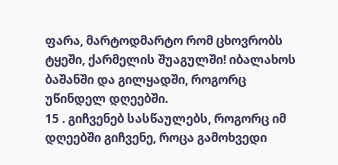ფარა, მარტოდმარტო რომ ცხოვრობს ტყეში, ქარმელის შუაგულში! იბალახოს ბაშანში და გილყადში, როგორც უწინდელ დღეებში.
15 . გიჩვენებ სასწაულებს, როგორც იმ დღეებში გიჩვენე, როცა გამოხვედი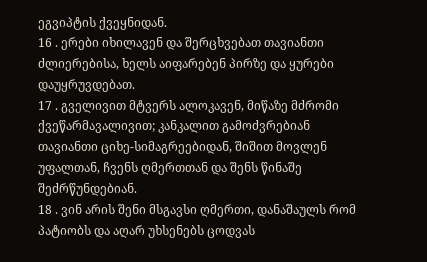ეგვიპტის ქვეყნიდან.
16 . ერები იხილავენ და შერცხვებათ თავიანთი ძლიერებისა, ხელს აიფარებენ პირზე და ყურები დაუყრუვდებათ.
17 . გველივით მტვერს ალოკავენ, მიწაზე მძრომი ქვეწარმავალივით; კანკალით გამოძვრებიან თავიანთი ციხე-სიმაგრეებიდან, შიშით მოვლენ უფალთან, ჩვენს ღმერთთან და შენს წინაშე შეძრწუნდებიან.
18 . ვინ არის შენი მსგავსი ღმერთი, დანაშაულს რომ პატიობს და აღარ უხსენებს ცოდვას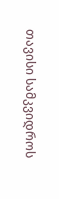თავისი სამკვიდროს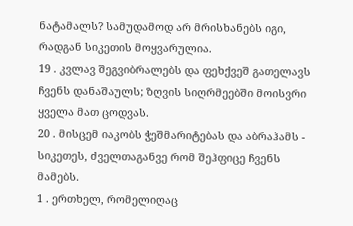ნატამალს? სამუდამოდ არ მრისხანებს იგი, რადგან სიკეთის მოყვარულია.
19 . კვლავ შეგვიბრალებს და ფეხქვეშ გათელავს ჩვენს დანაშაულს; ზღვის სიღრმეებში მოისვრი ყველა მათ ცოდვას.
20 . მისცემ იაკობს ჭეშმარიტებას და აბრაჰამს - სიკეთეს, ძველთაგანვე რომ შეჰფიცე ჩვენს მამებს.
1 . ერთხელ, რომელიღაც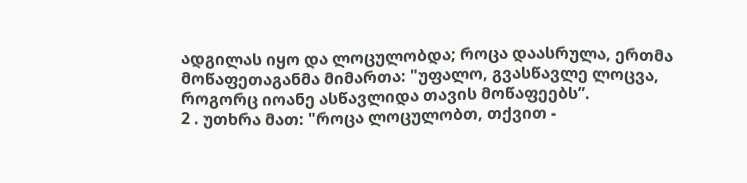ადგილას იყო და ლოცულობდა; როცა დაასრულა, ერთმა მოწაფეთაგანმა მიმართა: "უფალო, გვასწავლე ლოცვა, როგორც იოანე ასწავლიდა თავის მოწაფეებს”.
2 . უთხრა მათ: "როცა ლოცულობთ, თქვით -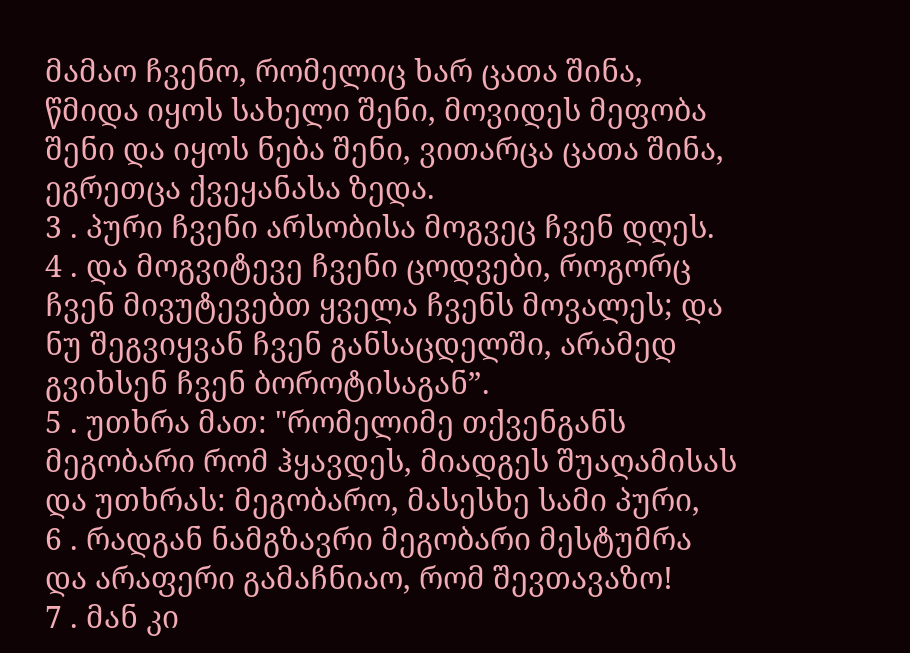მამაო ჩვენო, რომელიც ხარ ცათა შინა, წმიდა იყოს სახელი შენი, მოვიდეს მეფობა შენი და იყოს ნება შენი, ვითარცა ცათა შინა, ეგრეთცა ქვეყანასა ზედა.
3 . პური ჩვენი არსობისა მოგვეც ჩვენ დღეს.
4 . და მოგვიტევე ჩვენი ცოდვები, როგორც ჩვენ მივუტევებთ ყველა ჩვენს მოვალეს; და ნუ შეგვიყვან ჩვენ განსაცდელში, არამედ გვიხსენ ჩვენ ბოროტისაგან”.
5 . უთხრა მათ: "რომელიმე თქვენგანს მეგობარი რომ ჰყავდეს, მიადგეს შუაღამისას და უთხრას: მეგობარო, მასესხე სამი პური,
6 . რადგან ნამგზავრი მეგობარი მესტუმრა და არაფერი გამაჩნიაო, რომ შევთავაზო!
7 . მან კი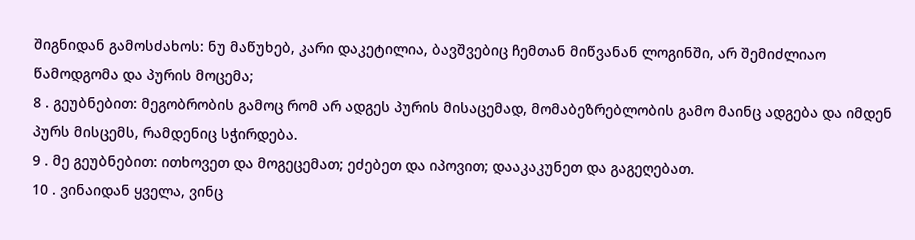შიგნიდან გამოსძახოს: ნუ მაწუხებ, კარი დაკეტილია, ბავშვებიც ჩემთან მიწვანან ლოგინში, არ შემიძლიაო წამოდგომა და პურის მოცემა;
8 . გეუბნებით: მეგობრობის გამოც რომ არ ადგეს პურის მისაცემად, მომაბეზრებლობის გამო მაინც ადგება და იმდენ პურს მისცემს, რამდენიც სჭირდება.
9 . მე გეუბნებით: ითხოვეთ და მოგეცემათ; ეძებეთ და იპოვით; დააკაკუნეთ და გაგეღებათ.
10 . ვინაიდან ყველა, ვინც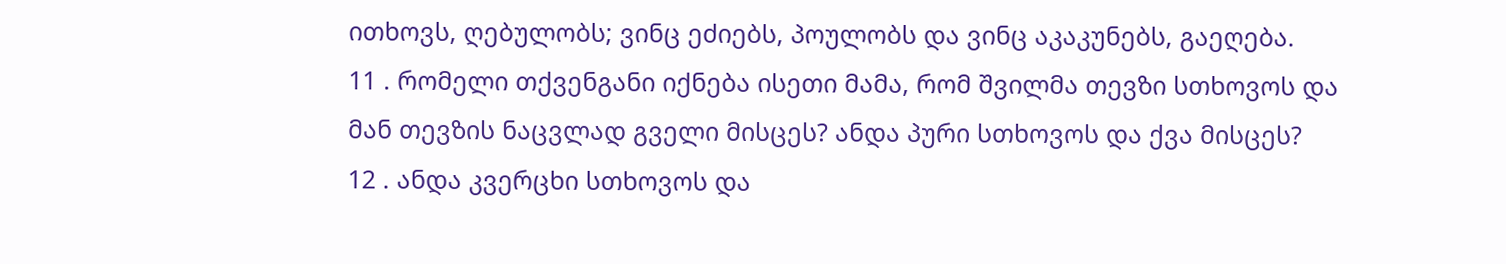ითხოვს, ღებულობს; ვინც ეძიებს, პოულობს და ვინც აკაკუნებს, გაეღება.
11 . რომელი თქვენგანი იქნება ისეთი მამა, რომ შვილმა თევზი სთხოვოს და მან თევზის ნაცვლად გველი მისცეს? ანდა პური სთხოვოს და ქვა მისცეს?
12 . ანდა კვერცხი სთხოვოს და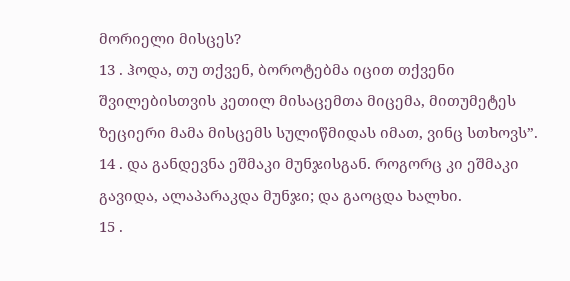მორიელი მისცეს?
13 . ჰოდა, თუ თქვენ, ბოროტებმა იცით თქვენი შვილებისთვის კეთილ მისაცემთა მიცემა, მითუმეტეს ზეციერი მამა მისცემს სულიწმიდას იმათ, ვინც სთხოვს”.
14 . და განდევნა ეშმაკი მუნჯისგან. როგორც კი ეშმაკი გავიდა, ალაპარაკდა მუნჯი; და გაოცდა ხალხი.
15 .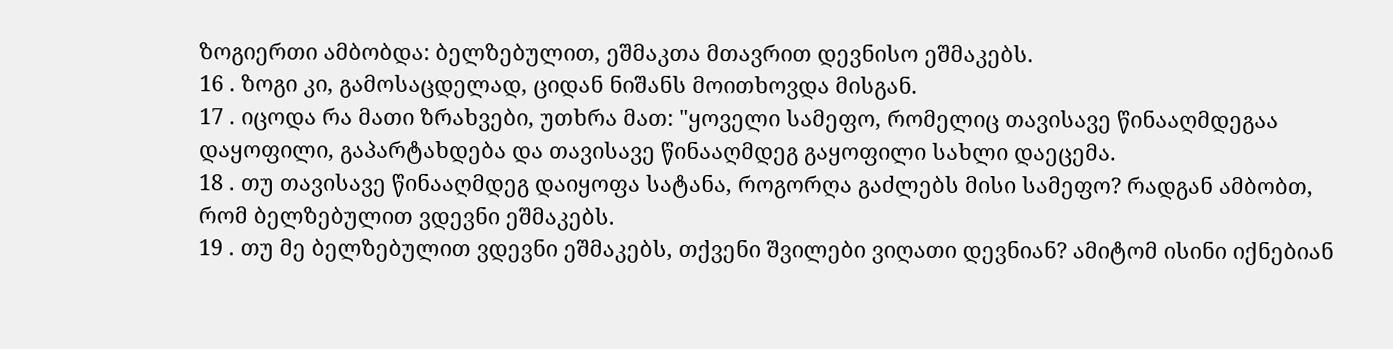ზოგიერთი ამბობდა: ბელზებულით, ეშმაკთა მთავრით დევნისო ეშმაკებს.
16 . ზოგი კი, გამოსაცდელად, ციდან ნიშანს მოითხოვდა მისგან.
17 . იცოდა რა მათი ზრახვები, უთხრა მათ: "ყოველი სამეფო, რომელიც თავისავე წინააღმდეგაა დაყოფილი, გაპარტახდება და თავისავე წინააღმდეგ გაყოფილი სახლი დაეცემა.
18 . თუ თავისავე წინააღმდეგ დაიყოფა სატანა, როგორღა გაძლებს მისი სამეფო? რადგან ამბობთ, რომ ბელზებულით ვდევნი ეშმაკებს.
19 . თუ მე ბელზებულით ვდევნი ეშმაკებს, თქვენი შვილები ვიღათი დევნიან? ამიტომ ისინი იქნებიან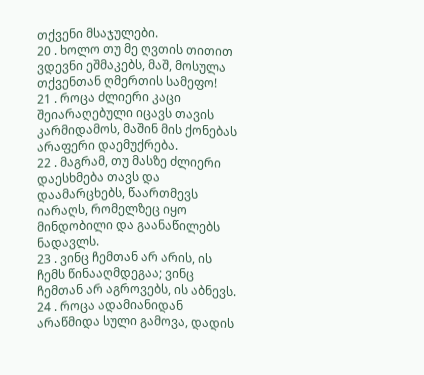თქვენი მსაჯულები.
20 . ხოლო თუ მე ღვთის თითით ვდევნი ეშმაკებს, მაშ, მოსულა თქვენთან ღმერთის სამეფო!
21 . როცა ძლიერი კაცი შეიარაღებული იცავს თავის კარმიდამოს, მაშინ მის ქონებას არაფერი დაემუქრება.
22 . მაგრამ, თუ მასზე ძლიერი დაესხმება თავს და დაამარცხებს, წაართმევს იარაღს, რომელზეც იყო მინდობილი და გაანაწილებს ნადავლს.
23 . ვინც ჩემთან არ არის, ის ჩემს წინააღმდეგაა; ვინც ჩემთან არ აგროვებს, ის აბნევს.
24 . როცა ადამიანიდან არაწმიდა სული გამოვა, დადის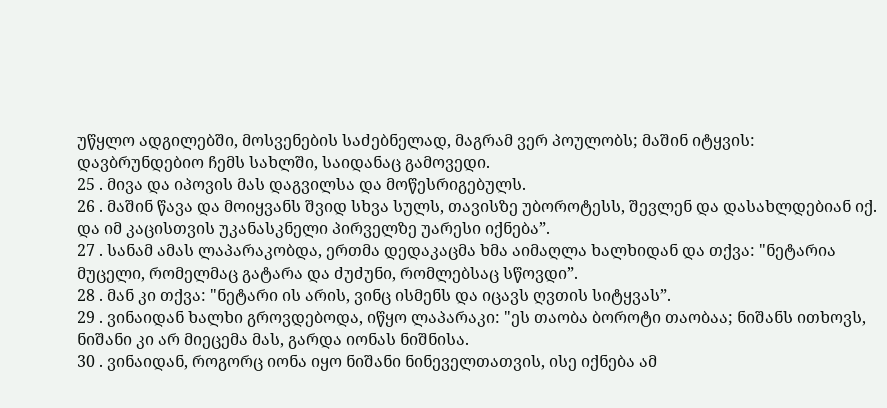უწყლო ადგილებში, მოსვენების საძებნელად, მაგრამ ვერ პოულობს; მაშინ იტყვის: დავბრუნდებიო ჩემს სახლში, საიდანაც გამოვედი.
25 . მივა და იპოვის მას დაგვილსა და მოწესრიგებულს.
26 . მაშინ წავა და მოიყვანს შვიდ სხვა სულს, თავისზე უბოროტესს, შევლენ და დასახლდებიან იქ. და იმ კაცისთვის უკანასკნელი პირველზე უარესი იქნება”.
27 . სანამ ამას ლაპარაკობდა, ერთმა დედაკაცმა ხმა აიმაღლა ხალხიდან და თქვა: "ნეტარია მუცელი, რომელმაც გატარა და ძუძუნი, რომლებსაც სწოვდი”.
28 . მან კი თქვა: "ნეტარი ის არის, ვინც ისმენს და იცავს ღვთის სიტყვას”.
29 . ვინაიდან ხალხი გროვდებოდა, იწყო ლაპარაკი: "ეს თაობა ბოროტი თაობაა; ნიშანს ითხოვს, ნიშანი კი არ მიეცემა მას, გარდა იონას ნიშნისა.
30 . ვინაიდან, როგორც იონა იყო ნიშანი ნინეველთათვის, ისე იქნება ამ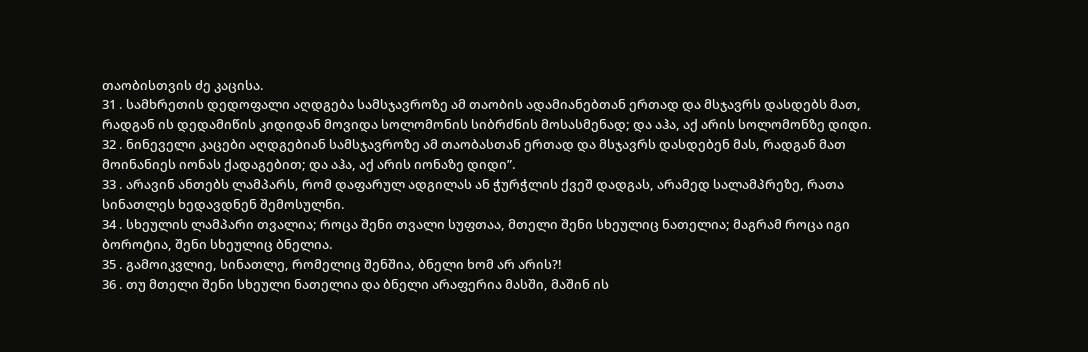თაობისთვის ძე კაცისა.
31 . სამხრეთის დედოფალი აღდგება სამსჯავროზე ამ თაობის ადამიანებთან ერთად და მსჯავრს დასდებს მათ, რადგან ის დედამიწის კიდიდან მოვიდა სოლომონის სიბრძნის მოსასმენად; და აჰა, აქ არის სოლომონზე დიდი.
32 . ნინეველი კაცები აღდგებიან სამსჯავროზე ამ თაობასთან ერთად და მსჯავრს დასდებენ მას, რადგან მათ მოინანიეს იონას ქადაგებით; და აჰა, აქ არის იონაზე დიდი”.
33 . არავინ ანთებს ლამპარს, რომ დაფარულ ადგილას ან ჭურჭლის ქვეშ დადგას, არამედ სალამპრეზე, რათა სინათლეს ხედავდნენ შემოსულნი.
34 . სხეულის ლამპარი თვალია; როცა შენი თვალი სუფთაა, მთელი შენი სხეულიც ნათელია; მაგრამ როცა იგი ბოროტია, შენი სხეულიც ბნელია.
35 . გამოიკვლიე, სინათლე, რომელიც შენშია, ბნელი ხომ არ არის?!
36 . თუ მთელი შენი სხეული ნათელია და ბნელი არაფერია მასში, მაშინ ის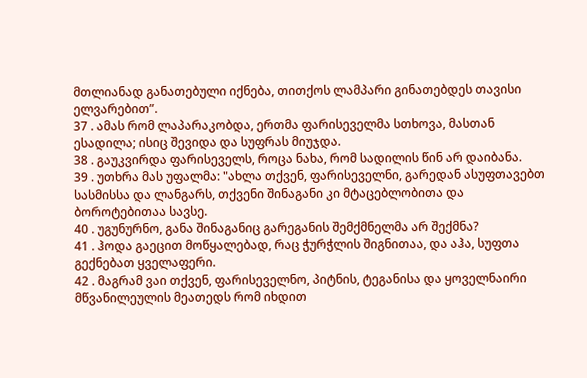მთლიანად განათებული იქნება, თითქოს ლამპარი გინათებდეს თავისი ელვარებით”.
37 . ამას რომ ლაპარაკობდა, ერთმა ფარისეველმა სთხოვა, მასთან ესადილა; ისიც შევიდა და სუფრას მიუჯდა.
38 . გაუკვირდა ფარისეველს, როცა ნახა, რომ სადილის წინ არ დაიბანა.
39 . უთხრა მას უფალმა: "ახლა თქვენ, ფარისეველნი, გარედან ასუფთავებთ სასმისსა და ლანგარს, თქვენი შინაგანი კი მტაცებლობითა და ბოროტებითაა სავსე.
40 . უგუნურნო, განა შინაგანიც გარეგანის შემქმნელმა არ შექმნა?
41 . ჰოდა გაეცით მოწყალებად, რაც ჭურჭლის შიგნითაა, და აჰა, სუფთა გექნებათ ყველაფერი.
42 . მაგრამ ვაი თქვენ, ფარისეველნო, პიტნის, ტეგანისა და ყოველნაირი მწვანილეულის მეათედს რომ იხდით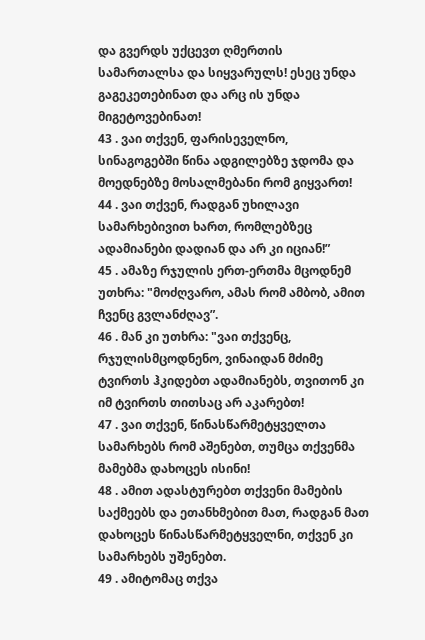და გვერდს უქცევთ ღმერთის სამართალსა და სიყვარულს! ესეც უნდა გაგეკეთებინათ და არც ის უნდა მიგეტოვებინათ!
43 . ვაი თქვენ, ფარისეველნო, სინაგოგებში წინა ადგილებზე ჯდომა და მოედნებზე მოსალმებანი რომ გიყვართ!
44 . ვაი თქვენ, რადგან უხილავი სამარხებივით ხართ, რომლებზეც ადამიანები დადიან და არ კი იციან!”
45 . ამაზე რჯულის ერთ-ერთმა მცოდნემ უთხრა: "მოძღვარო, ამას რომ ამბობ, ამით ჩვენც გვლანძღავ”.
46 . მან კი უთხრა: "ვაი თქვენც, რჯულისმცოდნენო, ვინაიდან მძიმე ტვირთს ჰკიდებთ ადამიანებს, თვითონ კი იმ ტვირთს თითსაც არ აკარებთ!
47 . ვაი თქვენ, წინასწარმეტყველთა სამარხებს რომ აშენებთ, თუმცა თქვენმა მამებმა დახოცეს ისინი!
48 . ამით ადასტურებთ თქვენი მამების საქმეებს და ეთანხმებით მათ, რადგან მათ დახოცეს წინასწარმეტყველნი, თქვენ კი სამარხებს უშენებთ.
49 . ამიტომაც თქვა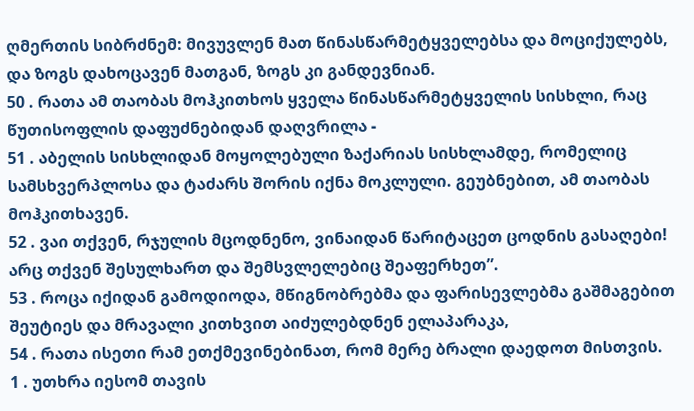ღმერთის სიბრძნემ: მივუვლენ მათ წინასწარმეტყველებსა და მოციქულებს, და ზოგს დახოცავენ მათგან, ზოგს კი განდევნიან.
50 . რათა ამ თაობას მოჰკითხოს ყველა წინასწარმეტყველის სისხლი, რაც წუთისოფლის დაფუძნებიდან დაღვრილა -
51 . აბელის სისხლიდან მოყოლებული ზაქარიას სისხლამდე, რომელიც სამსხვერპლოსა და ტაძარს შორის იქნა მოკლული. გეუბნებით, ამ თაობას მოჰკითხავენ.
52 . ვაი თქვენ, რჯულის მცოდნენო, ვინაიდან წარიტაცეთ ცოდნის გასაღები! არც თქვენ შესულხართ და შემსვლელებიც შეაფერხეთ”.
53 . როცა იქიდან გამოდიოდა, მწიგნობრებმა და ფარისევლებმა გაშმაგებით შეუტიეს და მრავალი კითხვით აიძულებდნენ ელაპარაკა,
54 . რათა ისეთი რამ ეთქმევინებინათ, რომ მერე ბრალი დაედოთ მისთვის.
1 . უთხრა იესომ თავის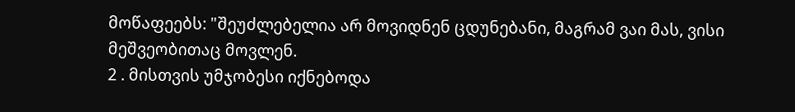მოწაფეებს: "შეუძლებელია არ მოვიდნენ ცდუნებანი, მაგრამ ვაი მას, ვისი მეშვეობითაც მოვლენ.
2 . მისთვის უმჯობესი იქნებოდა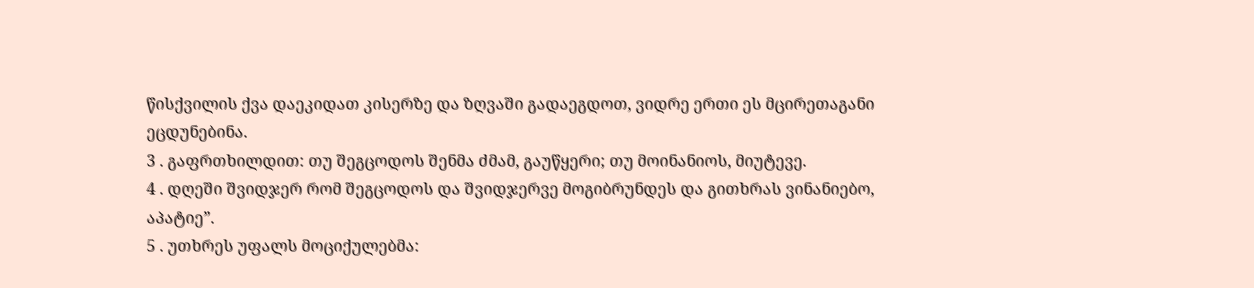წისქვილის ქვა დაეკიდათ კისერზე და ზღვაში გადაეგდოთ, ვიდრე ერთი ეს მცირეთაგანი ეცდუნებინა.
3 . გაფრთხილდით: თუ შეგცოდოს შენმა ძმამ, გაუწყერი; თუ მოინანიოს, მიუტევე.
4 . დღეში შვიდჯერ რომ შეგცოდოს და შვიდჯერვე მოგიბრუნდეს და გითხრას ვინანიებო, აპატიე”.
5 . უთხრეს უფალს მოციქულებმა: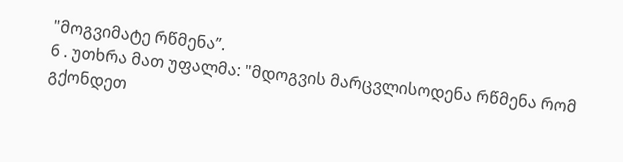"მოგვიმატე რწმენა”.
6 . უთხრა მათ უფალმა: "მდოგვის მარცვლისოდენა რწმენა რომ გქონდეთ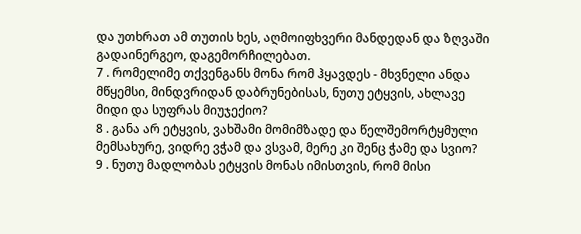და უთხრათ ამ თუთის ხეს, აღმოიფხვერი მანდედან და ზღვაში გადაინერგეო, დაგემორჩილებათ.
7 . რომელიმე თქვენგანს მონა რომ ჰყავდეს - მხვნელი ანდა მწყემსი, მინდვრიდან დაბრუნებისას, ნუთუ ეტყვის, ახლავე მიდი და სუფრას მიუჯექიო?
8 . განა არ ეტყვის, ვახშამი მომიმზადე და წელშემორტყმული მემსახურე, ვიდრე ვჭამ და ვსვამ, მერე კი შენც ჭამე და სვიო?
9 . ნუთუ მადლობას ეტყვის მონას იმისთვის, რომ მისი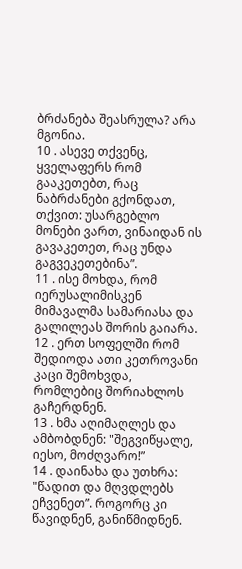ბრძანება შეასრულა? არა მგონია.
10 . ასევე თქვენც, ყველაფერს რომ გააკეთებთ, რაც ნაბრძანები გქონდათ, თქვით: უსარგებლო მონები ვართ, ვინაიდან ის გავაკეთეთ, რაც უნდა გაგვეკეთებინა”.
11 . ისე მოხდა, რომ იერუსალიმისკენ მიმავალმა სამარიასა და გალილეას შორის გაიარა.
12 . ერთ სოფელში რომ შედიოდა ათი კეთროვანი კაცი შემოხვდა, რომლებიც შორიახლოს გაჩერდნენ.
13 . ხმა აღიმაღლეს და ამბობდნენ: "შეგვიწყალე, იესო, მოძღვარო!”
14 . დაინახა და უთხრა: "წადით და მღვდლებს ეჩვენეთ”. როგორც კი წავიდნენ, განიწმიდნენ.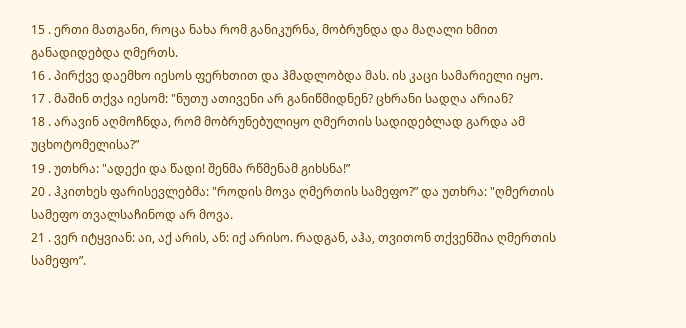15 . ერთი მათგანი, როცა ნახა რომ განიკურნა, მობრუნდა და მაღალი ხმით განადიდებდა ღმერთს.
16 . პირქვე დაემხო იესოს ფერხთით და ჰმადლობდა მას. ის კაცი სამარიელი იყო.
17 . მაშინ თქვა იესომ: "ნუთუ ათივენი არ განიწმიდნენ? ცხრანი სადღა არიან?
18 . არავინ აღმოჩნდა, რომ მობრუნებულიყო ღმერთის სადიდებლად გარდა ამ უცხოტომელისა?”
19 . უთხრა: "ადექი და წადი! შენმა რწმენამ გიხსნა!”
20 . ჰკითხეს ფარისევლებმა: "როდის მოვა ღმერთის სამეფო?” და უთხრა: "ღმერთის სამეფო თვალსაჩინოდ არ მოვა.
21 . ვერ იტყვიან: აი, აქ არის, ან: იქ არისო. რადგან, აჰა, თვითონ თქვენშია ღმერთის სამეფო”.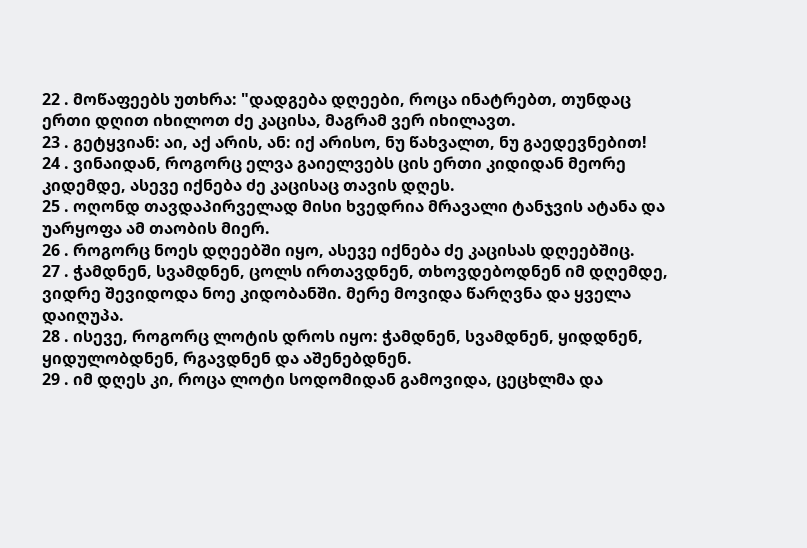22 . მოწაფეებს უთხრა: "დადგება დღეები, როცა ინატრებთ, თუნდაც ერთი დღით იხილოთ ძე კაცისა, მაგრამ ვერ იხილავთ.
23 . გეტყვიან: აი, აქ არის, ან: იქ არისო, ნუ წახვალთ, ნუ გაედევნებით!
24 . ვინაიდან, როგორც ელვა გაიელვებს ცის ერთი კიდიდან მეორე კიდემდე, ასევე იქნება ძე კაცისაც თავის დღეს.
25 . ოღონდ თავდაპირველად მისი ხვედრია მრავალი ტანჯვის ატანა და უარყოფა ამ თაობის მიერ.
26 . როგორც ნოეს დღეებში იყო, ასევე იქნება ძე კაცისას დღეებშიც.
27 . ჭამდნენ, სვამდნენ, ცოლს ირთავდნენ, თხოვდებოდნენ იმ დღემდე, ვიდრე შევიდოდა ნოე კიდობანში. მერე მოვიდა წარღვნა და ყველა დაიღუპა.
28 . ისევე, როგორც ლოტის დროს იყო: ჭამდნენ, სვამდნენ, ყიდდნენ, ყიდულობდნენ, რგავდნენ და აშენებდნენ.
29 . იმ დღეს კი, როცა ლოტი სოდომიდან გამოვიდა, ცეცხლმა და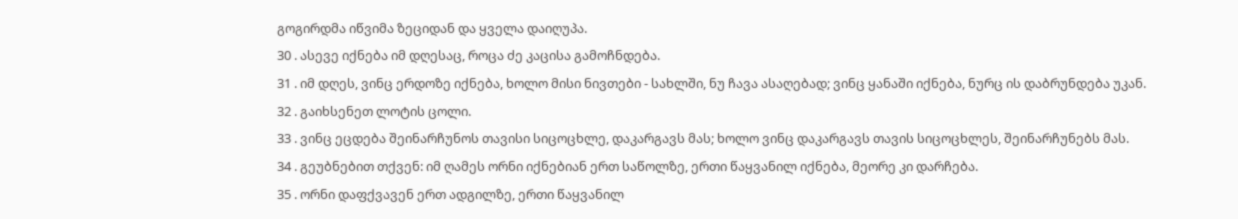გოგირდმა იწვიმა ზეციდან და ყველა დაიღუპა.
30 . ასევე იქნება იმ დღესაც, როცა ძე კაცისა გამოჩნდება.
31 . იმ დღეს, ვინც ერდოზე იქნება, ხოლო მისი ნივთები - სახლში, ნუ ჩავა ასაღებად; ვინც ყანაში იქნება, ნურც ის დაბრუნდება უკან.
32 . გაიხსენეთ ლოტის ცოლი.
33 . ვინც ეცდება შეინარჩუნოს თავისი სიცოცხლე, დაკარგავს მას; ხოლო ვინც დაკარგავს თავის სიცოცხლეს, შეინარჩუნებს მას.
34 . გეუბნებით თქვენ: იმ ღამეს ორნი იქნებიან ერთ საწოლზე, ერთი წაყვანილ იქნება, მეორე კი დარჩება.
35 . ორნი დაფქვავენ ერთ ადგილზე, ერთი წაყვანილ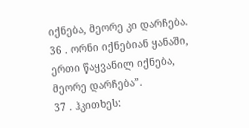იქნება, მეორე კი დარჩება.
36 . ორნი იქნებიან ყანაში, ერთი წაყვანილ იქნება, მეორე დარჩება”.
37 . ჰკითხეს: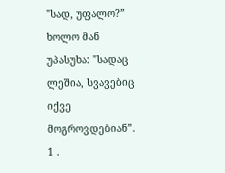"სად, უფალო?” ხოლო მან უპასუხა: "სადაც ლეშია, სვავებიც იქვე მოგროვდებიან”.
1 .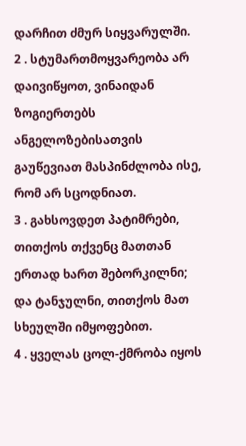დარჩით ძმურ სიყვარულში.
2 . სტუმართმოყვარეობა არ დაივიწყოთ, ვინაიდან ზოგიერთებს ანგელოზებისათვის გაუწევიათ მასპინძლობა ისე, რომ არ სცოდნიათ.
3 . გახსოვდეთ პატიმრები, თითქოს თქვენც მათთან ერთად ხართ შებორკილნი; და ტანჯულნი, თითქოს მათ სხეულში იმყოფებით.
4 . ყველას ცოლ-ქმრობა იყოს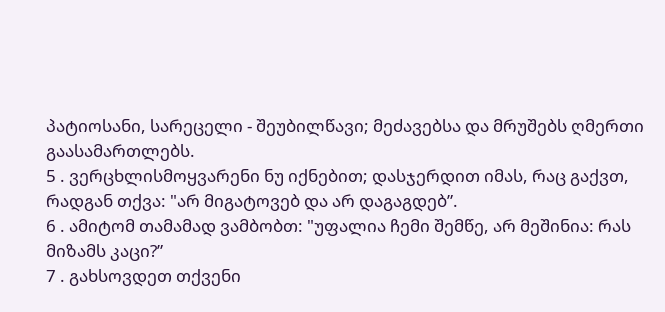პატიოსანი, სარეცელი - შეუბილწავი; მეძავებსა და მრუშებს ღმერთი გაასამართლებს.
5 . ვერცხლისმოყვარენი ნუ იქნებით; დასჯერდით იმას, რაც გაქვთ, რადგან თქვა: "არ მიგატოვებ და არ დაგაგდებ”.
6 . ამიტომ თამამად ვამბობთ: "უფალია ჩემი შემწე, არ მეშინია: რას მიზამს კაცი?”
7 . გახსოვდეთ თქვენი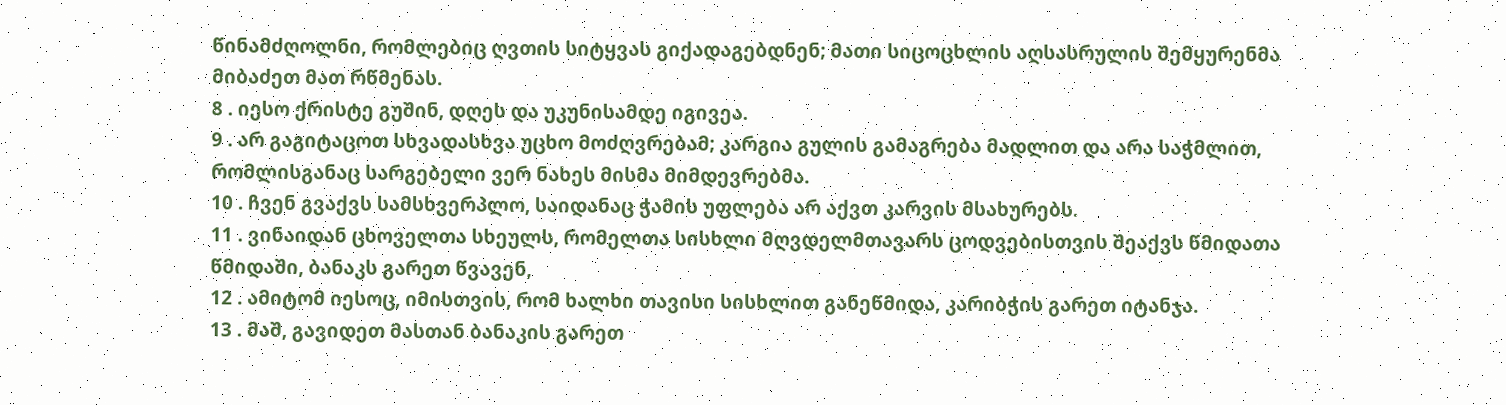წინამძღოლნი, რომლებიც ღვთის სიტყვას გიქადაგებდნენ; მათი სიცოცხლის აღსასრულის შემყურენმა მიბაძეთ მათ რწმენას.
8 . იესო ქრისტე გუშინ, დღეს და უკუნისამდე იგივეა.
9 . არ გაგიტაცოთ სხვადასხვა უცხო მოძღვრებამ; კარგია გულის გამაგრება მადლით და არა საჭმლით, რომლისგანაც სარგებელი ვერ ნახეს მისმა მიმდევრებმა.
10 . ჩვენ გვაქვს სამსხვერპლო, საიდანაც ჭამის უფლება არ აქვთ კარვის მსახურებს.
11 . ვინაიდან ცხოველთა სხეულს, რომელთა სისხლი მღვდელმთავარს ცოდვებისთვის შეაქვს წმიდათა წმიდაში, ბანაკს გარეთ წვავენ,
12 . ამიტომ იესოც, იმისთვის, რომ ხალხი თავისი სისხლით განეწმიდა, კარიბჭის გარეთ იტანჯა.
13 . მაშ, გავიდეთ მასთან ბანაკის გარეთ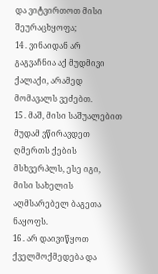და ვიტვირთოთ მისი შეურაცხყოფა;
14 . ვინაიდან არ გაგვაჩნია აქ მუდმივი ქალაქი, არამედ მომავალს ვეძებთ.
15 . მაშ, მისი საშუალებით მუდამ ვწირავდეთ ღმერთს ქების მსხვერპლს, ესე იგი, მისი სახელის აღმსარებელ ბაგეთა ნაყოფს.
16 . არ დაივიწყოთ ქველმოქმედება და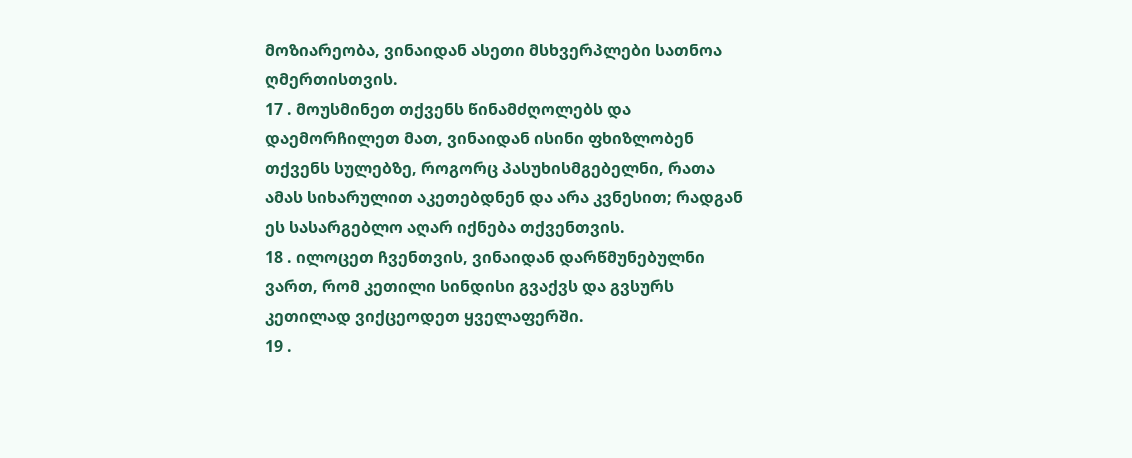მოზიარეობა, ვინაიდან ასეთი მსხვერპლები სათნოა ღმერთისთვის.
17 . მოუსმინეთ თქვენს წინამძღოლებს და დაემორჩილეთ მათ, ვინაიდან ისინი ფხიზლობენ თქვენს სულებზე, როგორც პასუხისმგებელნი, რათა ამას სიხარულით აკეთებდნენ და არა კვნესით; რადგან ეს სასარგებლო აღარ იქნება თქვენთვის.
18 . ილოცეთ ჩვენთვის, ვინაიდან დარწმუნებულნი ვართ, რომ კეთილი სინდისი გვაქვს და გვსურს კეთილად ვიქცეოდეთ ყველაფერში.
19 .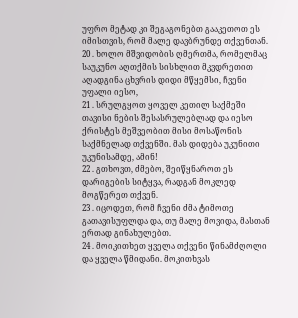უფრო მეტად კი შეგაგონებთ გააკეთოთ ეს იმისთვის, რომ მალე დავბრუნდე თქვენთან.
20 . ხოლო მშვიდობის ღმერთმა, რომელმაც საუკუნო აღთქმის სისხლით მკვდრეთით აღადგინა ცხვრის დიდი მწყემსი, ჩვენი უფალი იესო,
21 . სრულგყოთ ყოველ კეთილ საქმეში თავისი ნების შესასრულებლად და იესო ქრისტეს მეშვეობით მისი მოსაწონის საქმნელად თქვენში. მას დიდება უკუნითი უკუნისამდე, ამინ!
22 . გთხოვთ, ძმებო, შეიწყნაროთ ეს დარიგების სიტყვა, რადგან მოკლედ მოგწერეთ თქვენ.
23 . იცოდეთ, რომ ჩვენი ძმა ტიმოთე გათავისუფლდა და, თუ მალე მოვიდა, მასთან ერთად გინახულებთ.
24 . მოიკითხეთ ყველა თქვენი წინამძღოლი და ყველა წმიდანი. მოკითხვას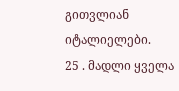გითვლიან იტალიელები.
25 . მადლი ყველა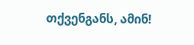თქვენგანს, ამინ!